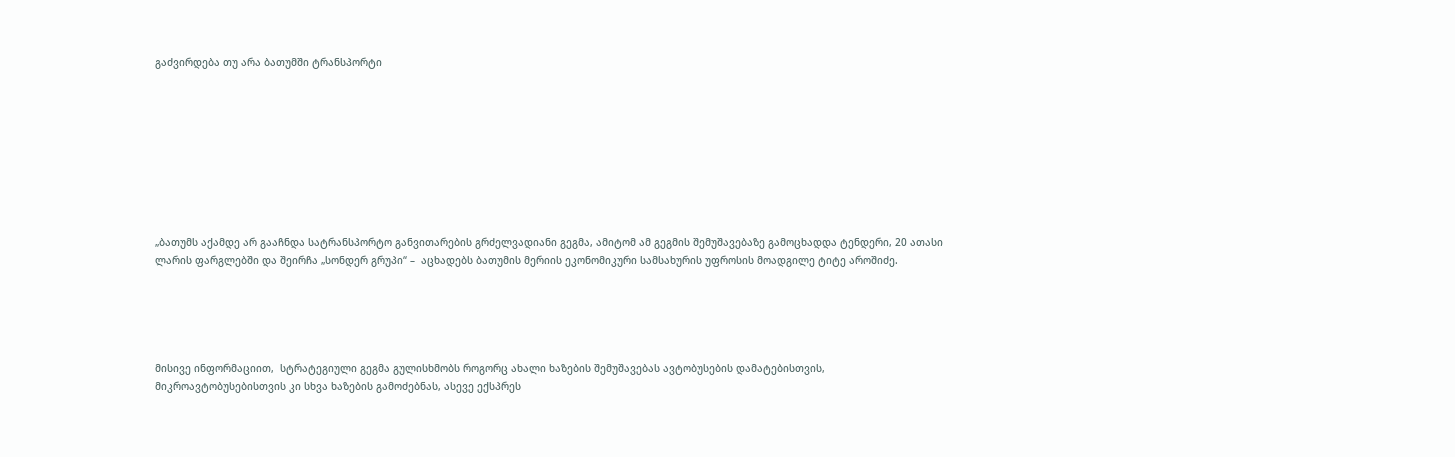გაძვირდება თუ არა ბათუმში ტრანსპორტი









„ბათუმს აქამდე არ გააჩნდა სატრანსპორტო განვითარების გრძელვადიანი გეგმა, ამიტომ ამ გეგმის შემუშავებაზე გამოცხადდა ტენდერი, 20 ათასი ლარის ფარგლებში და შეირჩა „სონდერ გრუპი“ –  აცხადებს ბათუმის მერიის ეკონომიკური სამსახურის უფროსის მოადგილე ტიტე აროშიძე.





მისივე ინფორმაციით,  სტრატეგიული გეგმა გულისხმობს როგორც ახალი ხაზების შემუშავებას ავტობუსების დამატებისთვის, მიკროავტობუსებისთვის კი სხვა ხაზების გამოძებნას, ასევე ექსპრეს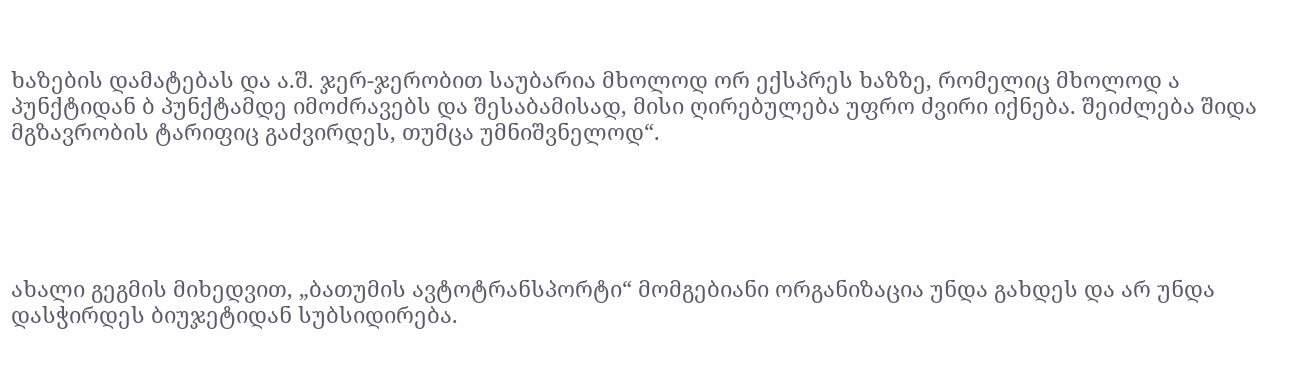ხაზების დამატებას და ა.შ. ჯერ-ჯერობით საუბარია მხოლოდ ორ ექსპრეს ხაზზე, რომელიც მხოლოდ ა პუნქტიდან ბ პუნქტამდე იმოძრავებს და შესაბამისად, მისი ღირებულება უფრო ძვირი იქნება. შეიძლება შიდა მგზავრობის ტარიფიც გაძვირდეს, თუმცა უმნიშვნელოდ“.





ახალი გეგმის მიხედვით, „ბათუმის ავტოტრანსპორტი“ მომგებიანი ორგანიზაცია უნდა გახდეს და არ უნდა დასჭირდეს ბიუჯეტიდან სუბსიდირება.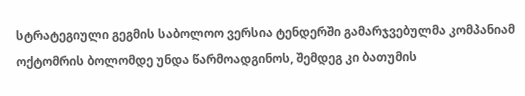სტრატეგიული გეგმის საბოლოო ვერსია ტენდერში გამარჯვებულმა კომპანიამ ოქტომრის ბოლომდე უნდა წარმოადგინოს, შემდეგ კი ბათუმის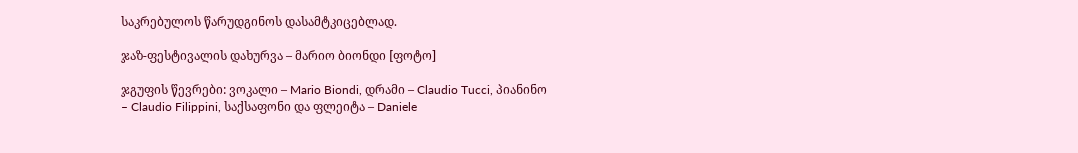საკრებულოს წარუდგინოს დასამტკიცებლად.

ჯაზ-ფესტივალის დახურვა – მარიო ბიონდი [ფოტო]

ჯგუფის წევრები: ვოკალი – Mario Biondi, დრამი – Claudio Tucci, პიანინო – Claudio Filippini, საქსაფონი და ფლეიტა – Daniele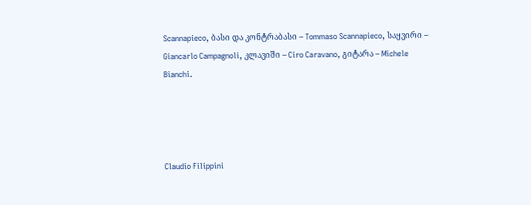Scannapieco, ბასი და კონტრაბასი – Tommaso Scannapieco, საყვირი – Giancarlo Campagnoli, კლავიში – Ciro Caravano, გიტარა – Michele Bianchi.




Claudio Filippini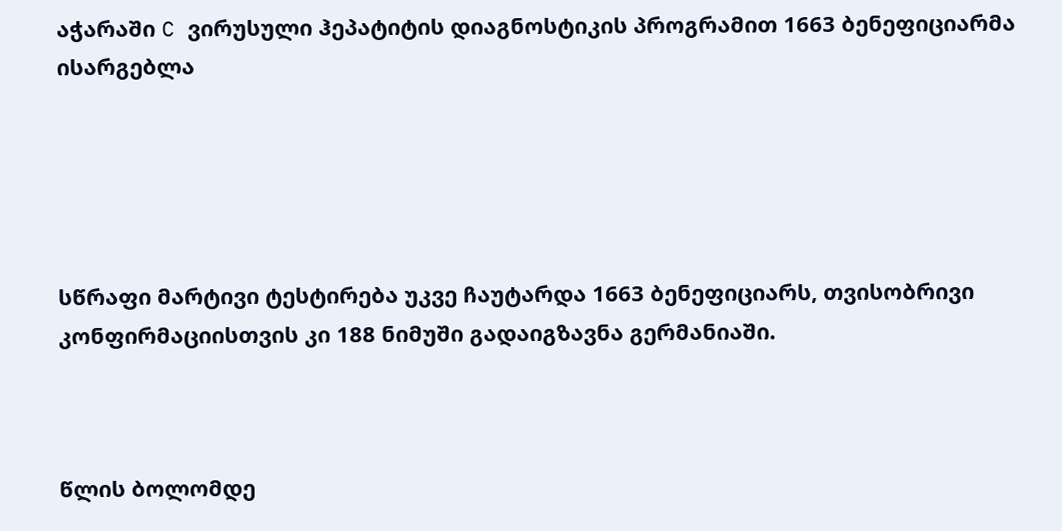აჭარაში C ვირუსული ჰეპატიტის დიაგნოსტიკის პროგრამით 1663 ბენეფიციარმა ისარგებლა





სწრაფი მარტივი ტესტირება უკვე ჩაუტარდა 1663 ბენეფიციარს, თვისობრივი კონფირმაციისთვის კი 188 ნიმუში გადაიგზავნა გერმანიაში.



წლის ბოლომდე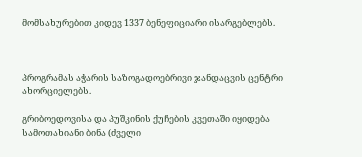მომსახურებით კიდევ 1337 ბენეფიციარი ისარგებლებს.



პროგრამას აჭარის საზოგადოებრივი ჯანდაცვის ცენტრი ახორციელებს.

გრიბოედოვისა და პუშკინის ქუჩების კვეთაში იყიდება სამოთახიანი ბინა (ძველი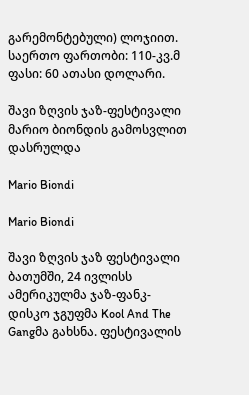გარემონტებული) ლოჯიით. საერთო ფართობი: 110-კვ.მ ფასი: 60 ათასი დოლარი.

შავი ზღვის ჯაზ-ფესტივალი მარიო ბიონდის გამოსვლით დასრულდა

Mario Biondi

Mario Biondi

შავი ზღვის ჯაზ ფესტივალი ბათუმში, 24 ივლისს ამერიკულმა ჯაზ-ფანკ-დისკო ჯგუფმა Kool And The Gangმა გახსნა. ფესტივალის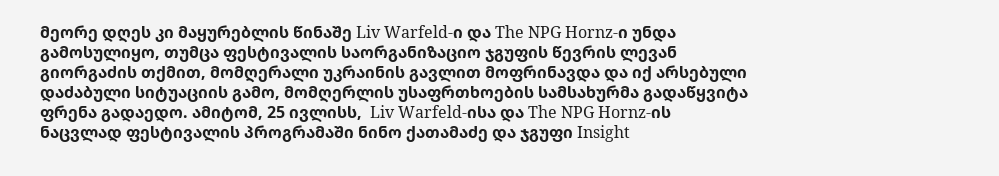მეორე დღეს კი მაყურებლის წინაშე Liv Warfeld-ი და The NPG Hornz-ი უნდა გამოსულიყო, თუმცა ფესტივალის საორგანიზაციო ჯგუფის წევრის ლევან გიორგაძის თქმით, მომღერალი უკრაინის გავლით მოფრინავდა და იქ არსებული დაძაბული სიტუაციის გამო, მომღერლის უსაფრთხოების სამსახურმა გადაწყვიტა ფრენა გადაედო. ამიტომ, 25 ივლისს,  Liv Warfeld-ისა და The NPG Hornz-ის ნაცვლად ფესტივალის პროგრამაში ნინო ქათამაძე და ჯგუფი Insight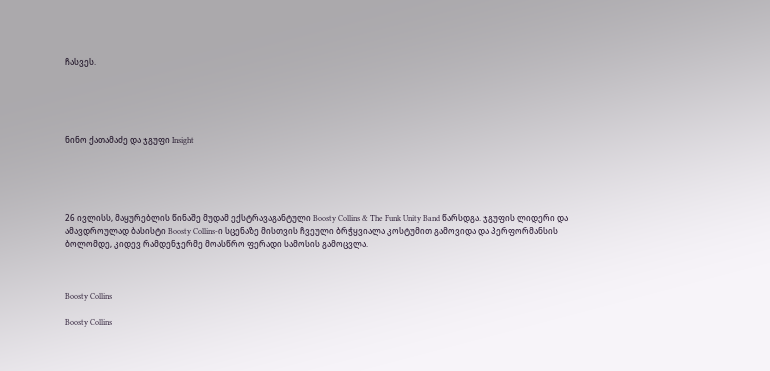ჩასვეს.





ნინო ქათამაძე და ჯგუფი Insight





26 ივლისს, მაყურებლის წინაშე მუდამ ექსტრავაგანტული Boosty Collins & The Funk Unity Band წარსდგა. ჯგუფის ლიდერი და ამავდროულად ბასისტი Boosty Collins-ი სცენაზე მისთვის ჩვეული ბრჭყვიალა კოსტუმით გამოვიდა და პერფორმანსის ბოლომდე, კიდევ რამდენჯერმე მოასწრო ფერადი სამოსის გამოცვლა.



Boosty Collins

Boosty Collins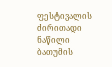ფესტივალის ძირითადი ნაწილი ბათუმის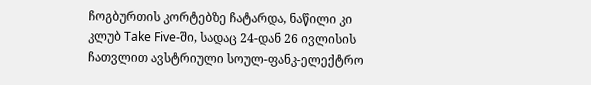ჩოგბურთის კორტებზე ჩატარდა, ნაწილი კი კლუბ Take Five-ში, სადაც 24-დან 26 ივლისის ჩათვლით ავსტრიული სოულ-ფანკ-ელექტრო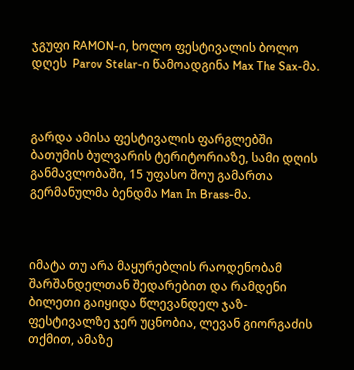ჯგუფი RAMON-ი, ხოლო ფესტივალის ბოლო დღეს  Parov Stelar-ი წამოადგინა Max The Sax-მა.



გარდა ამისა ფესტივალის ფარგლებში ბათუმის ბულვარის ტერიტორიაზე, სამი დღის განმავლობაში, 15 უფასო შოუ გამართა გერმანულმა ბენდმა Man In Brass-მა.



იმატა თუ არა მაყურებლის რაოდენობამ შარშანდელთან შედარებით და რამდენი ბილეთი გაიყიდა წლევანდელ ჯაზ-ფესტივალზე ჯერ უცნობია, ლევან გიორგაძის თქმით, ამაზე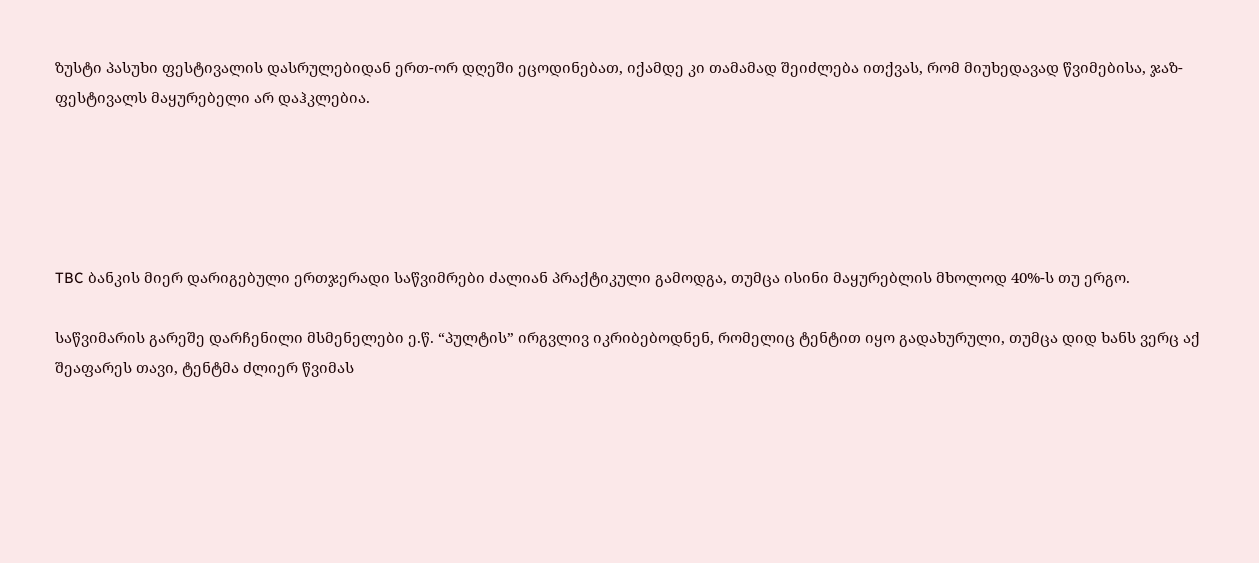ზუსტი პასუხი ფესტივალის დასრულებიდან ერთ-ორ დღეში ეცოდინებათ, იქამდე კი თამამად შეიძლება ითქვას, რომ მიუხედავად წვიმებისა, ჯაზ-ფესტივალს მაყურებელი არ დაჰკლებია.





TBC ბანკის მიერ დარიგებული ერთჯერადი საწვიმრები ძალიან პრაქტიკული გამოდგა, თუმცა ისინი მაყურებლის მხოლოდ 40%-ს თუ ერგო.

საწვიმარის გარეშე დარჩენილი მსმენელები ე.წ. “პულტის” ირგვლივ იკრიბებოდნენ, რომელიც ტენტით იყო გადახურული, თუმცა დიდ ხანს ვერც აქ შეაფარეს თავი, ტენტმა ძლიერ წვიმას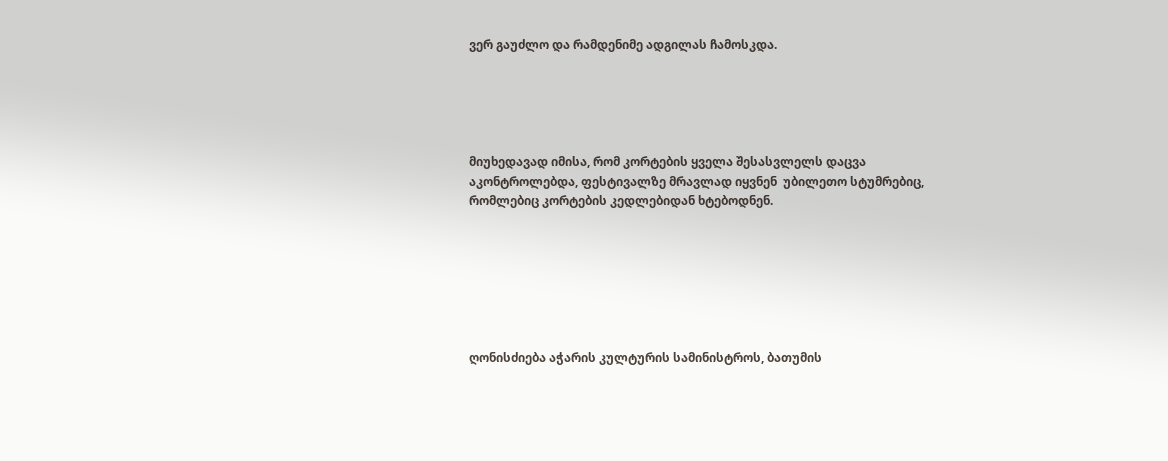ვერ გაუძლო და რამდენიმე ადგილას ჩამოსკდა.





მიუხედავად იმისა, რომ კორტების ყველა შესასვლელს დაცვა აკონტროლებდა, ფესტივალზე მრავლად იყვნენ  უბილეთო სტუმრებიც, რომლებიც კორტების კედლებიდან ხტებოდნენ.







ღონისძიება აჭარის კულტურის სამინისტროს, ბათუმის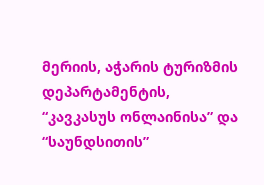მერიის, აჭარის ტურიზმის დეპარტამენტის, “კავკასუს ონლაინისა” და “საუნდსითის”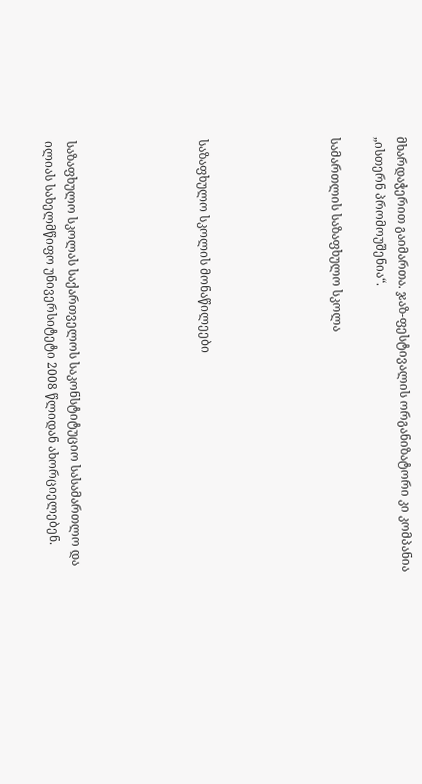მხარდაჭერით გაიმართა. ჯაზ-ფესტივალის ორგანიზატორი კი კომპანია „ისთერნ პრომოუშენია“.

სამართლის საზაფხულო სკოლა





საზაფხულო სკოლის მონაწილეები





საზაფხულო სკოლას საქართველოს საკონსტიტუციო სასამართლო და ილიას სახელმწიფო უნივერსიტეტი 2008 წლიდან ახორციელებენ.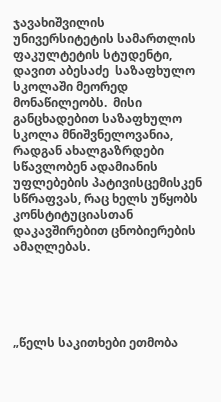ჯავახიშვილის უნივერსიტეტის სამართლის ფაკულტეტის სტუდენტი, დავით აბესაძე  საზაფხულო სკოლაში მეორედ მონაწილეობს.  მისი განცხადებით საზაფხულო სკოლა მნიშვნელოვანია, რადგან ახალგაზრდები სწავლობენ ადამიანის უფლებების პატივისცემისკენ სწრაფვას, რაც ხელს უწყობს კონსტიტუციასთან  დაკავშირებით ცნობიერების ამაღლებას.





„წელს საკითხები ეთმობა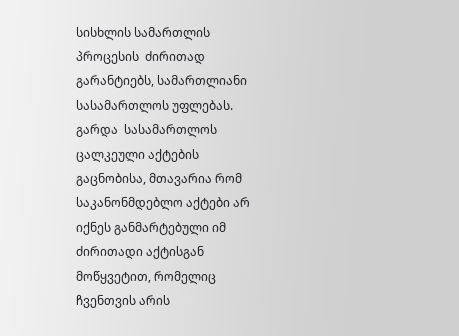სისხლის სამართლის პროცესის  ძირითად გარანტიებს, სამართლიანი სასამართლოს უფლებას. გარდა  სასამართლოს ცალკეული აქტების გაცნობისა, მთავარია რომ საკანონმდებლო აქტები არ იქნეს განმარტებული იმ ძირითადი აქტისგან მოწყვეტით, რომელიც ჩვენთვის არის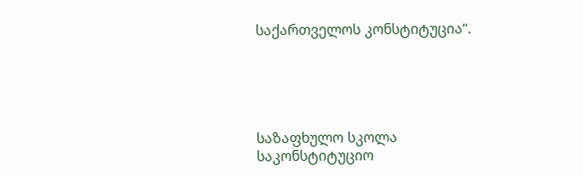საქართველოს კონსტიტუცია“.





საზაფხულო სკოლა საკონსტიტუციო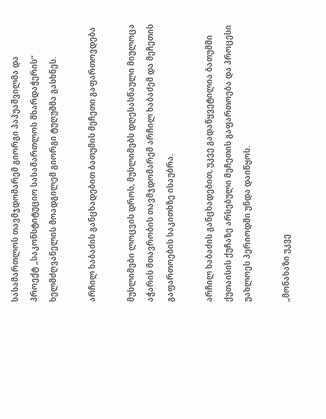სასამართლოს თავმჯდომარემ გიორგი პაპუაშვილმა და პროექტ „საკონსტიტუციო სასამართლოს მხარდაჭერის“ ხელმძღვანელის მოადგილემ გიორგი ტუღუშმა გასხნეს.

არჩილ ხაბაძის განცხადებით ბათუმის მეჩეთი გაფართოვდება

მუსლიმები ლოცვის დროს, მუსლიმებს დღესასწაული მიულოცა აჭარის მთავრობის თავმჯდომარემ არჩილ ხაბაძემ და მეჩეთის გაფართოების საკითხზე ისაუბრა.

არჩილ ხაბაძის განცხადებით, უკვე გადაწყვეტილია ბათუმში ქუთაისის ქუჩაზე არსებული მეჩეთის გაფართოება და პროცესი უახლოეს პერიოდში უნდა დაიწყოს.

„მონახაზი უკვე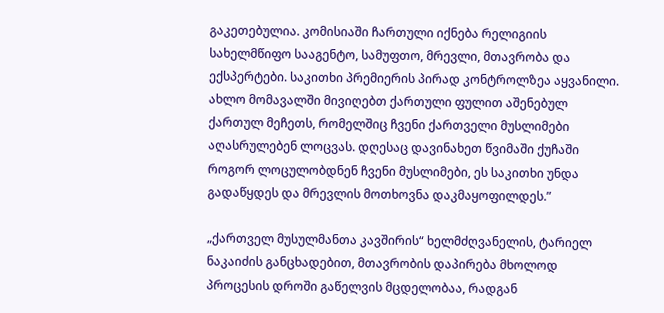გაკეთებულია. კომისიაში ჩართული იქნება რელიგიის სახელმწიფო სააგენტო, სამუფთო, მრევლი, მთავრობა და ექსპერტები. საკითხი პრემიერის პირად კონტროლზეა აყვანილი. ახლო მომავალში მივიღებთ ქართული ფულით აშენებულ ქართულ მეჩეთს, რომელშიც ჩვენი ქართველი მუსლიმები აღასრულებენ ლოცვას. დღესაც დავინახეთ წვიმაში ქუჩაში როგორ ლოცულობდნენ ჩვენი მუსლიმები, ეს საკითხი უნდა გადაწყდეს და მრევლის მოთხოვნა დაკმაყოფილდეს.”

„ქართველ მუსულმანთა კავშირის“ ხელმძღვანელის, ტარიელ ნაკაიძის განცხადებით, მთავრობის დაპირება მხოლოდ პროცესის დროში გაწელვის მცდელობაა, რადგან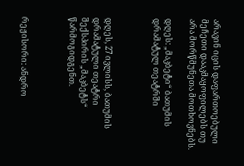არავინ იცის დაფართოებული მეჩეთი დააკმაყოფილებს თუ არა მორწმუნეთა მოთხოვნებს.

დღეს: „მაკბეტი“ ბათუმის დრამატულ თეატრში



დღეს, 27 ივლისს, ბათუმის დრამატული თეატრი შექსპირის „მაკბეტს“ წარმოგიდგენთ.



რეჟისორი: ანდრო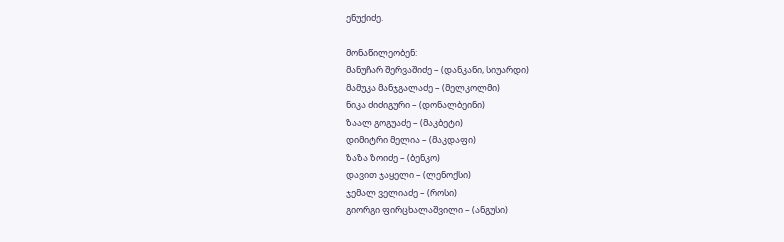ენუქიძე.

მონაწილეობენ:
მანუჩარ შერვაშიძე – (დანკანი, სიუარდი)
მამუკა მანჯგალაძე – (მელკოლმი)
ნიკა ძიძიგური – (დონალბეინი)
ზაალ გოგუაძე – (მაკბეტი)
დიმიტრი მელია – (მაკდაფი)
ზაზა ზოიძე – (ბენკო)
დავით ჯაყელი – (ლენოქსი)
ჯემალ ველიაძე – (როსი)
გიორგი ფირცხალაშვილი – (ანგუსი)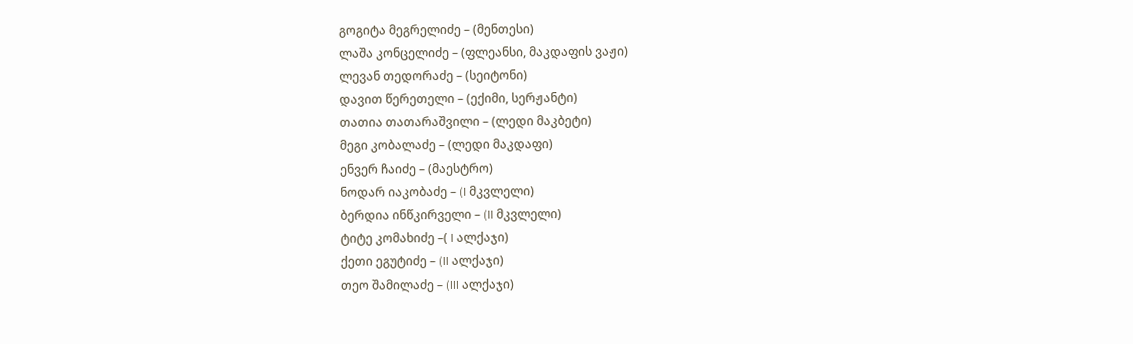გოგიტა მეგრელიძე – (მენთესი)
ლაშა კონცელიძე – (ფლეანსი, მაკდაფის ვაჟი)
ლევან თედორაძე – (სეიტონი)
დავით წერეთელი – (ექიმი, სერჟანტი)
თათია თათარაშვილი – (ლედი მაკბეტი)
მეგი კობალაძე – (ლედი მაკდაფი)
ენვერ ჩაიძე – (მაესტრო)
ნოდარ იაკობაძე – (I მკვლელი)
ბერდია ინწკირველი – (II მკვლელი)
ტიტე კომახიძე –( I ალქაჯი)
ქეთი ეგუტიძე – (II ალქაჯი)
თეო შამილაძე – (III ალქაჯი)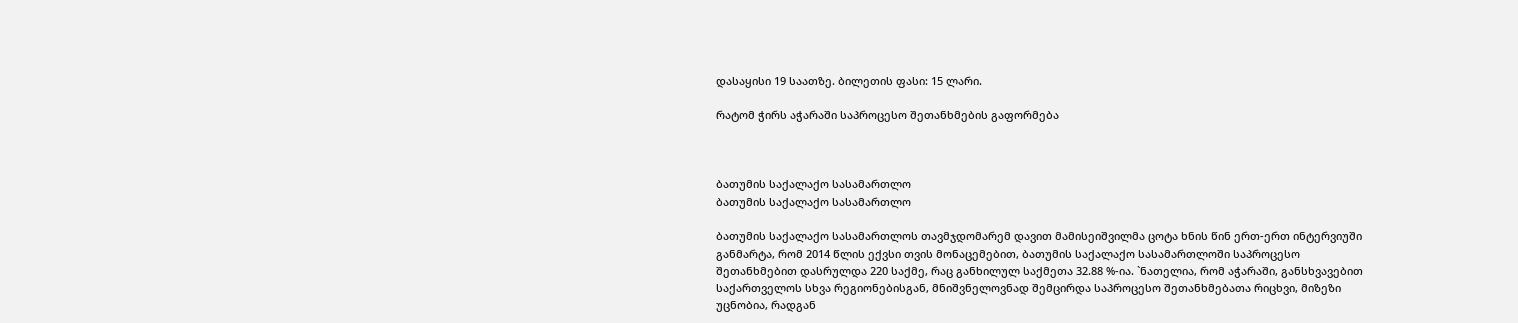დასაყისი 19 საათზე. ბილეთის ფასი: 15 ლარი.

რატომ ჭირს აჭარაში საპროცესო შეთანხმების გაფორმება



ბათუმის საქალაქო სასამართლო
ბათუმის საქალაქო სასამართლო

ბათუმის საქალაქო სასამართლოს თავმჯდომარემ დავით მამისეიშვილმა ცოტა ხნის წინ ერთ-ერთ ინტერვიუში განმარტა, რომ 2014 წლის ექვსი თვის მონაცემებით, ბათუმის საქალაქო სასამართლოში საპროცესო შეთანხმებით დასრულდა 220 საქმე, რაც განხილულ საქმეთა 32.88 %-ია. `ნათელია, რომ აჭარაში, განსხვავებით საქართველოს სხვა რეგიონებისგან, მნიშვნელოვნად შემცირდა საპროცესო შეთანხმებათა რიცხვი, მიზეზი უცნობია, რადგან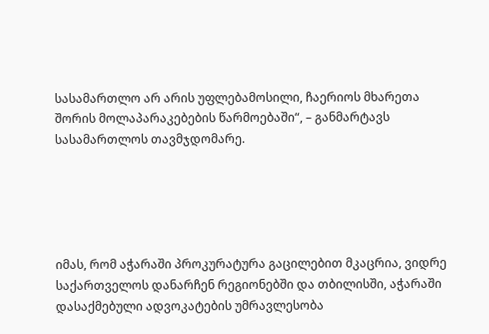სასამართლო არ არის უფლებამოსილი, ჩაერიოს მხარეთა შორის მოლაპარაკებების წარმოებაში“, – განმარტავს სასამართლოს თავმჯდომარე.





იმას, რომ აჭარაში პროკურატურა გაცილებით მკაცრია, ვიდრე საქართველოს დანარჩენ რეგიონებში და თბილისში, აჭარაში დასაქმებული ადვოკატების უმრავლესობა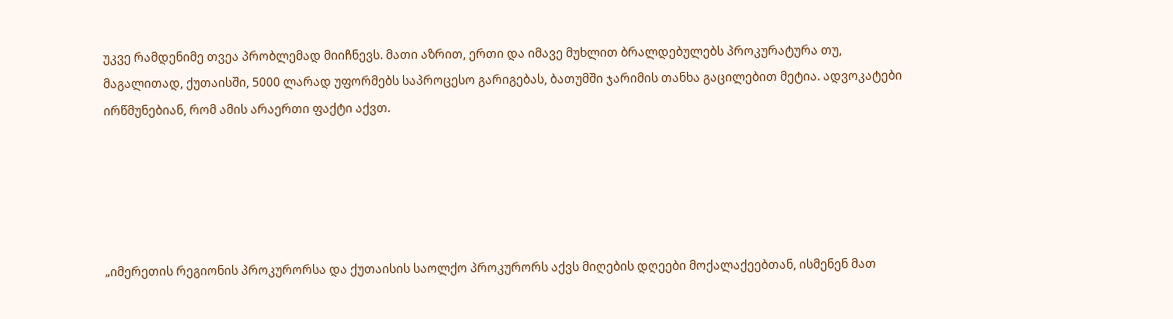უკვე რამდენიმე თვეა პრობლემად მიიჩნევს. მათი აზრით, ერთი და იმავე მუხლით ბრალდებულებს პროკურატურა თუ, მაგალითად, ქუთაისში, 5000 ლარად უფორმებს საპროცესო გარიგებას, ბათუმში ჯარიმის თანხა გაცილებით მეტია. ადვოკატები ირწმუნებიან, რომ ამის არაერთი ფაქტი აქვთ.





„იმერეთის რეგიონის პროკურორსა და ქუთაისის საოლქო პროკურორს აქვს მიღების დღეები მოქალაქეებთან, ისმენენ მათ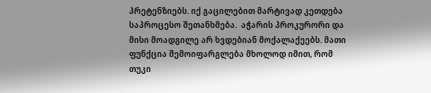პრეტენზიებს. იქ გაცილებით მარტივად კეთდება საპროცესო შეთანხმება.  აჭარის პროკურორი და მისი მოადგილე არ ხვდებიან მოქალაქეებს. მათი ფუნქცია შემოიფარგლება მხოლოდ იმით, რომ თუკი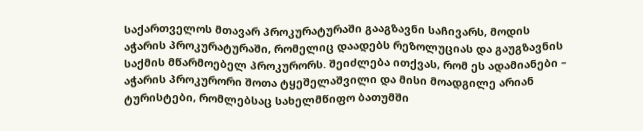საქართველოს მთავარ პროკურატურაში გააგზავნი საჩივარს, მოდის აჭარის პროკურატურაში, რომელიც დაადებს რეზოლუციას და გაუგზავნის საქმის მწარმოებელ პროკურორს. შეიძლება ითქვას, რომ ეს ადამიანები – აჭარის პროკურორი შოთა ტყეშელაშვილი და მისი მოადგილე არიან ტურისტები, რომლებსაც სახელმწიფო ბათუმში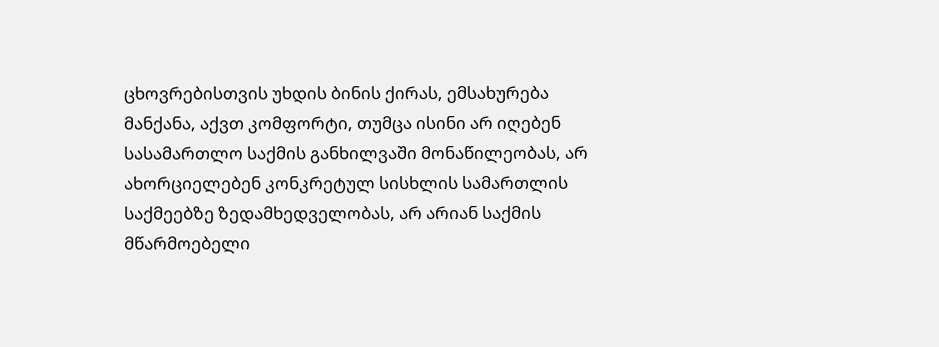ცხოვრებისთვის უხდის ბინის ქირას, ემსახურება მანქანა, აქვთ კომფორტი, თუმცა ისინი არ იღებენ სასამართლო საქმის განხილვაში მონაწილეობას, არ ახორციელებენ კონკრეტულ სისხლის სამართლის საქმეებზე ზედამხედველობას, არ არიან საქმის მწარმოებელი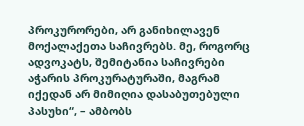პროკურორები, არ განიხილავენ მოქალაქეთა საჩივრებს. მე, როგორც ადვოკატს, შემიტანია საჩივრები აჭარის პროკურატურაში, მაგრამ იქედან არ მიმიღია დასაბუთებული პასუხი“, – ამბობს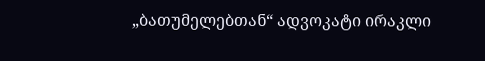„ბათუმელებთან“ ადვოკატი ირაკლი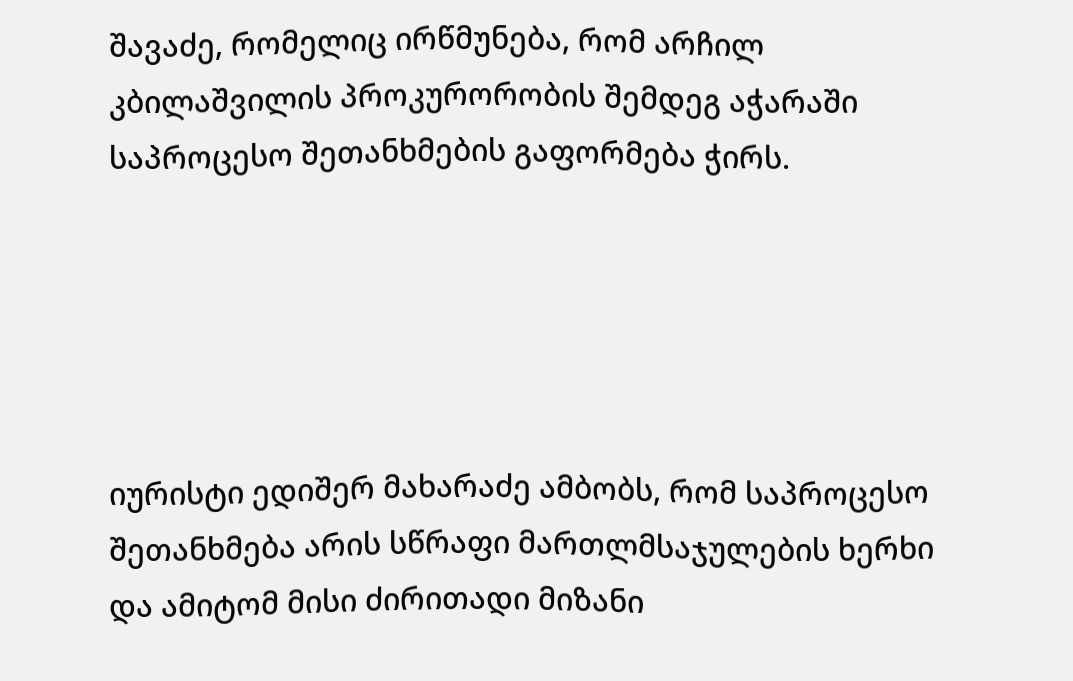შავაძე, რომელიც ირწმუნება, რომ არჩილ კბილაშვილის პროკურორობის შემდეგ აჭარაში საპროცესო შეთანხმების გაფორმება ჭირს.





იურისტი ედიშერ მახარაძე ამბობს, რომ საპროცესო შეთანხმება არის სწრაფი მართლმსაჯულების ხერხი და ამიტომ მისი ძირითადი მიზანი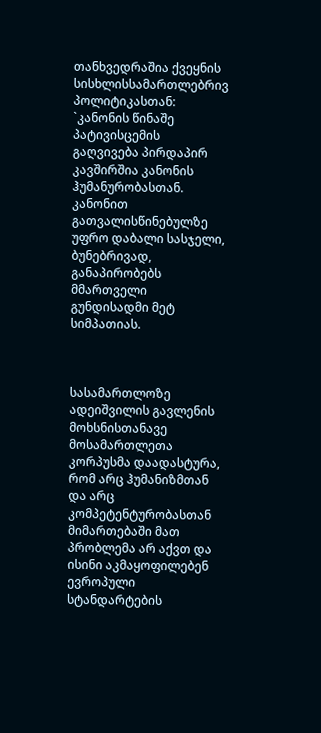თანხვედრაშია ქვეყნის სისხლისსამართლებრივ პოლიტიკასთან: `კანონის წინაშე პატივისცემის გაღვივება პირდაპირ კავშირშია კანონის ჰუმანურობასთან. კანონით გათვალისწინებულზე უფრო დაბალი სასჯელი, ბუნებრივად, განაპირობებს მმართველი გუნდისადმი მეტ სიმპათიას.



სასამართლოზე ადეიშვილის გავლენის მოხსნისთანავე მოსამართლეთა კორპუსმა დაადასტურა, რომ არც ჰუმანიზმთან და არც კომპეტენტურობასთან მიმართებაში მათ პრობლემა არ აქვთ და ისინი აკმაყოფილებენ ევროპული სტანდარტების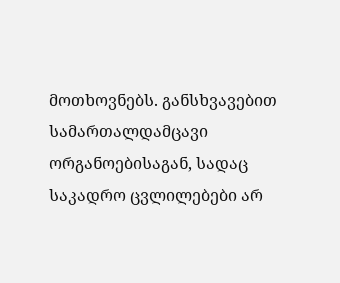მოთხოვნებს. განსხვავებით სამართალდამცავი ორგანოებისაგან, სადაც საკადრო ცვლილებები არ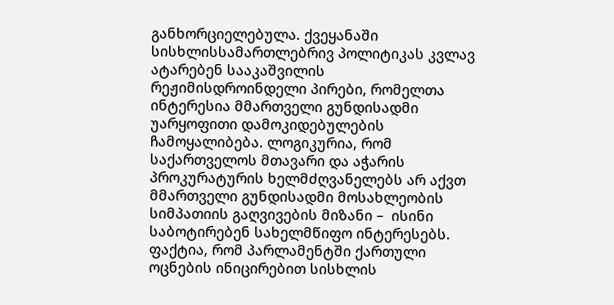განხორციელებულა. ქვეყანაში სისხლისსამართლებრივ პოლიტიკას კვლავ ატარებენ სააკაშვილის რეჟიმისდროინდელი პირები, რომელთა ინტერესია მმართველი გუნდისადმი უარყოფითი დამოკიდებულების ჩამოყალიბება. ლოგიკურია, რომ საქართველოს მთავარი და აჭარის პროკურატურის ხელმძღვანელებს არ აქვთ მმართველი გუნდისადმი მოსახლეობის სიმპათიის გაღვივების მიზანი –  ისინი საბოტირებენ სახელმწიფო ინტერესებს. ფაქტია, რომ პარლამენტში ქართული ოცნების ინიცირებით სისხლის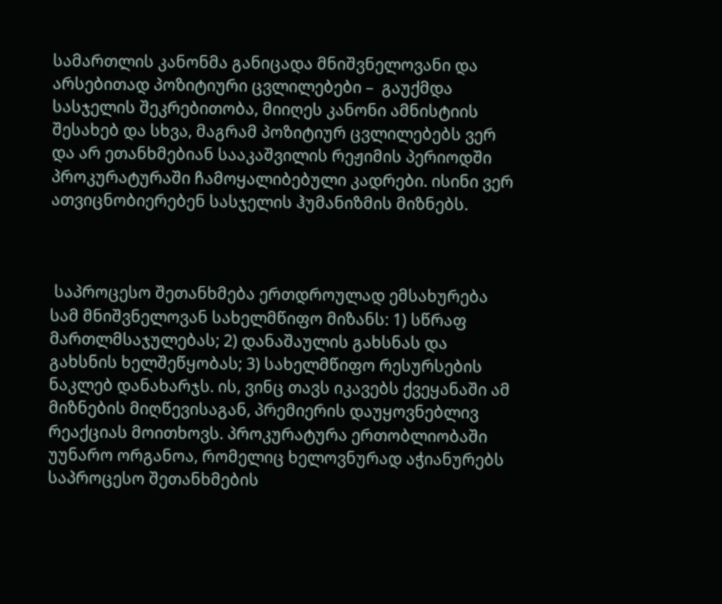სამართლის კანონმა განიცადა მნიშვნელოვანი და არსებითად პოზიტიური ცვლილებები –  გაუქმდა სასჯელის შეკრებითობა, მიიღეს კანონი ამნისტიის შესახებ და სხვა, მაგრამ პოზიტიურ ცვლილებებს ვერ და არ ეთანხმებიან სააკაშვილის რეჟიმის პერიოდში პროკურატურაში ჩამოყალიბებული კადრები. ისინი ვერ ათვიცნობიერებენ სასჯელის ჰუმანიზმის მიზნებს.



 საპროცესო შეთანხმება ერთდროულად ემსახურება სამ მნიშვნელოვან სახელმწიფო მიზანს: 1) სწრაფ მართლმსაჯულებას; 2) დანაშაულის გახსნას და გახსნის ხელშეწყობას; 3) სახელმწიფო რესურსების ნაკლებ დანახარჯს. ის, ვინც თავს იკავებს ქვეყანაში ამ მიზნების მიღწევისაგან, პრემიერის დაუყოვნებლივ რეაქციას მოითხოვს. პროკურატურა ერთობლიობაში უუნარო ორგანოა, რომელიც ხელოვნურად აჭიანურებს საპროცესო შეთანხმების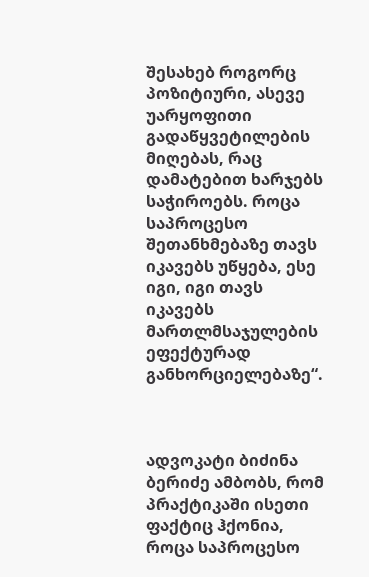შესახებ როგორც პოზიტიური, ასევე უარყოფითი გადაწყვეტილების მიღებას, რაც დამატებით ხარჯებს საჭიროებს. როცა საპროცესო შეთანხმებაზე თავს იკავებს უწყება, ესე იგი, იგი თავს იკავებს მართლმსაჯულების ეფექტურად განხორციელებაზე“.



ადვოკატი ბიძინა ბერიძე ამბობს, რომ პრაქტიკაში ისეთი ფაქტიც ჰქონია, როცა საპროცესო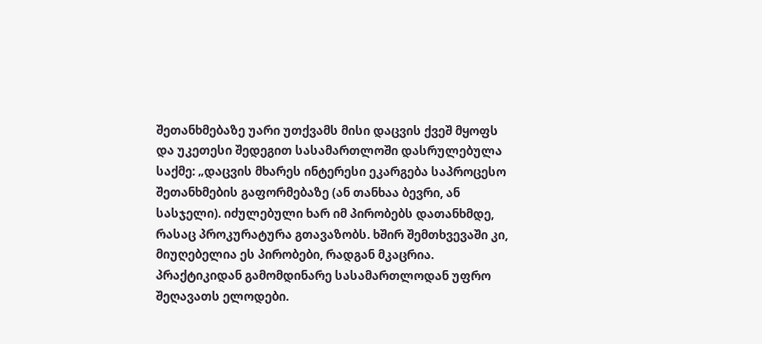შეთანხმებაზე უარი უთქვამს მისი დაცვის ქვეშ მყოფს და უკეთესი შედეგით სასამართლოში დასრულებულა საქმე: „დაცვის მხარეს ინტერესი ეკარგება საპროცესო შეთანხმების გაფორმებაზე (ან თანხაა ბევრი, ან სასჯელი). იძულებული ხარ იმ პირობებს დათანხმდე, რასაც პროკურატურა გთავაზობს. ხშირ შემთხვევაში კი, მიუღებელია ეს პირობები, რადგან მკაცრია. პრაქტიკიდან გამომდინარე სასამართლოდან უფრო შეღავათს ელოდები.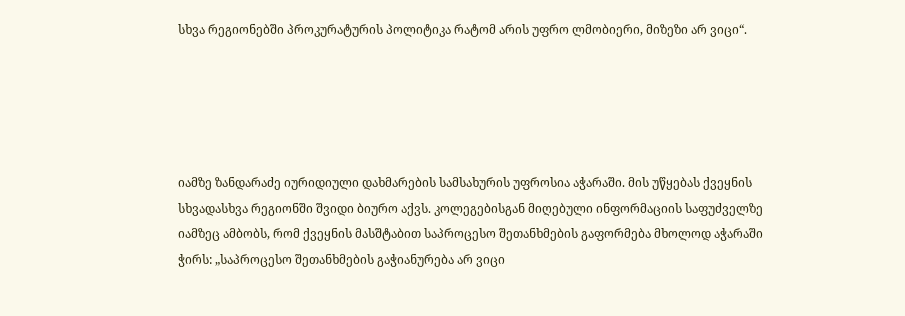სხვა რეგიონებში პროკურატურის პოლიტიკა რატომ არის უფრო ლმობიერი, მიზეზი არ ვიცი“.





იამზე ზანდარაძე იურიდიული დახმარების სამსახურის უფროსია აჭარაში. მის უწყებას ქვეყნის სხვადასხვა რეგიონში შვიდი ბიურო აქვს. კოლეგებისგან მიღებული ინფორმაციის საფუძველზე იამზეც ამბობს, რომ ქვეყნის მასშტაბით საპროცესო შეთანხმების გაფორმება მხოლოდ აჭარაში ჭირს: „საპროცესო შეთანხმების გაჭიანურება არ ვიცი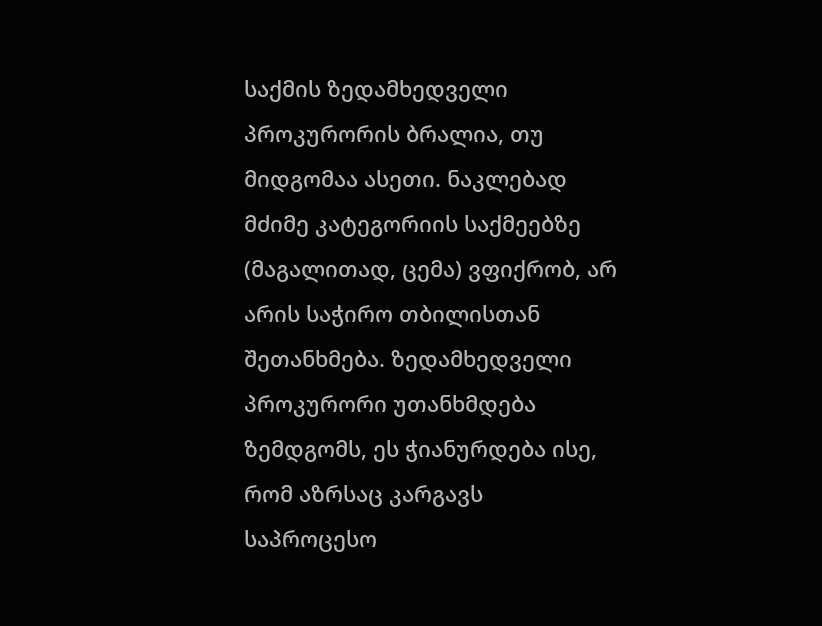საქმის ზედამხედველი პროკურორის ბრალია, თუ მიდგომაა ასეთი. ნაკლებად მძიმე კატეგორიის საქმეებზე (მაგალითად, ცემა) ვფიქრობ, არ არის საჭირო თბილისთან შეთანხმება. ზედამხედველი პროკურორი უთანხმდება ზემდგომს, ეს ჭიანურდება ისე, რომ აზრსაც კარგავს საპროცესო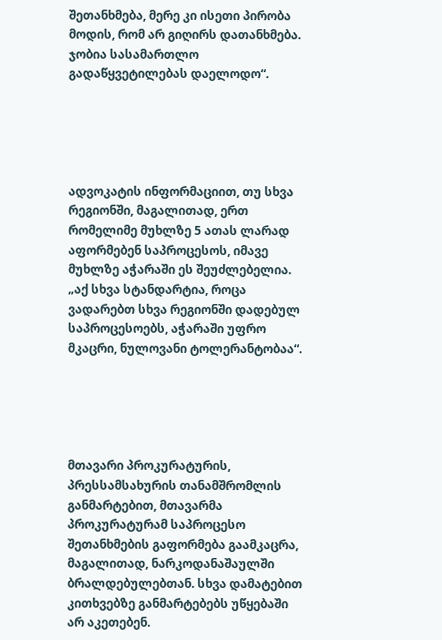შეთანხმება, მერე კი ისეთი პირობა მოდის, რომ არ გიღირს დათანხმება. ჯობია სასამართლო გადაწყვეტილებას დაელოდო“.





ადვოკატის ინფორმაციით, თუ სხვა რეგიონში, მაგალითად, ერთ რომელიმე მუხლზე 5 ათას ლარად აფორმებენ საპროცესოს, იმავე მუხლზე აჭარაში ეს შეუძლებელია. „აქ სხვა სტანდარტია, როცა ვადარებთ სხვა რეგიონში დადებულ საპროცესოებს, აჭარაში უფრო მკაცრი, ნულოვანი ტოლერანტობაა“.





მთავარი პროკურატურის, პრესსამსახურის თანამშრომლის განმარტებით, მთავარმა პროკურატურამ საპროცესო შეთანხმების გაფორმება გაამკაცრა, მაგალითად, ნარკოდანაშაულში ბრალდებულებთან. სხვა დამატებით  კითხვებზე განმარტებებს უწყებაში არ აკეთებენ.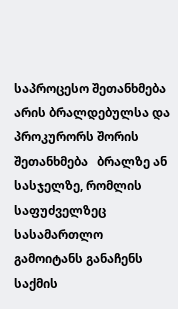საპროცესო შეთანხმება არის ბრალდებულსა და პროკურორს შორის შეთანხმება   ბრალზე ან სასჯელზე, რომლის საფუძველზეც სასამართლო გამოიტანს განაჩენს საქმის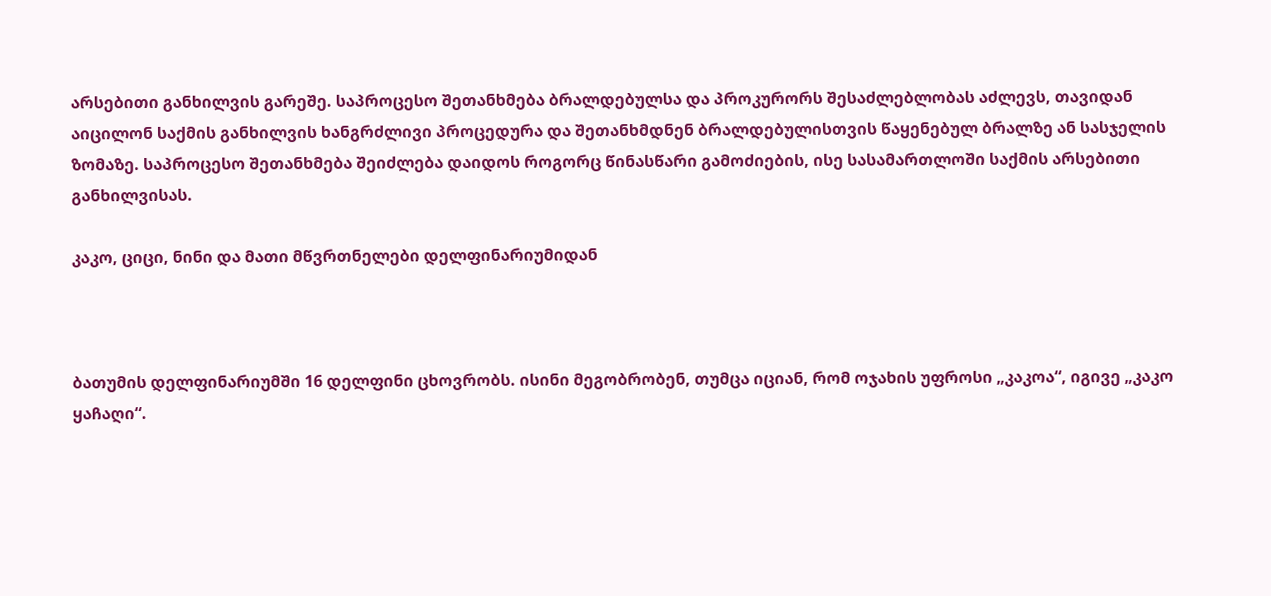არსებითი განხილვის გარეშე. საპროცესო შეთანხმება ბრალდებულსა და პროკურორს შესაძლებლობას აძლევს, თავიდან აიცილონ საქმის განხილვის ხანგრძლივი პროცედურა და შეთანხმდნენ ბრალდებულისთვის წაყენებულ ბრალზე ან სასჯელის ზომაზე. საპროცესო შეთანხმება შეიძლება დაიდოს როგორც წინასწარი გამოძიების, ისე სასამართლოში საქმის არსებითი განხილვისას.

კაკო, ციცი, ნინი და მათი მწვრთნელები დელფინარიუმიდან



ბათუმის დელფინარიუმში 16 დელფინი ცხოვრობს. ისინი მეგობრობენ, თუმცა იციან, რომ ოჯახის უფროსი „კაკოა“, იგივე „კაკო ყაჩაღი“.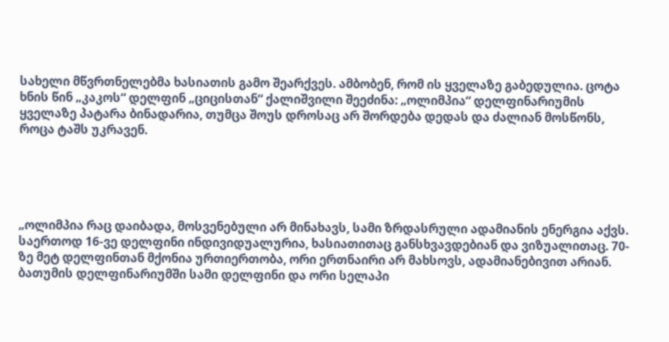სახელი მწვრთნელებმა ხასიათის გამო შეარქვეს. ამბობენ, რომ ის ყველაზე გაბედულია. ცოტა ხნის წინ „კაკოს“ დელფინ „ციცისთან“ ქალიშვილი შეეძინა: „ოლიმპია“ დელფინარიუმის ყველაზე პატარა ბინადარია, თუმცა შოუს დროსაც არ შორდება დედას და ძალიან მოსწონს, როცა ტაშს უკრავენ.





„ოლიმპია რაც დაიბადა, მოსვენებული არ მინახავს, სამი ზრდასრული ადამიანის ენერგია აქვს. საერთოდ 16-ვე დელფინი ინდივიდუალურია, ხასიათითაც განსხვავდებიან და ვიზუალითაც. 70-ზე მეტ დელფინთან მქონია ურთიერთობა, ორი ერთნაირი არ მახსოვს, ადამიანებივით არიან. ბათუმის დელფინარიუმში სამი დელფინი და ორი სელაპი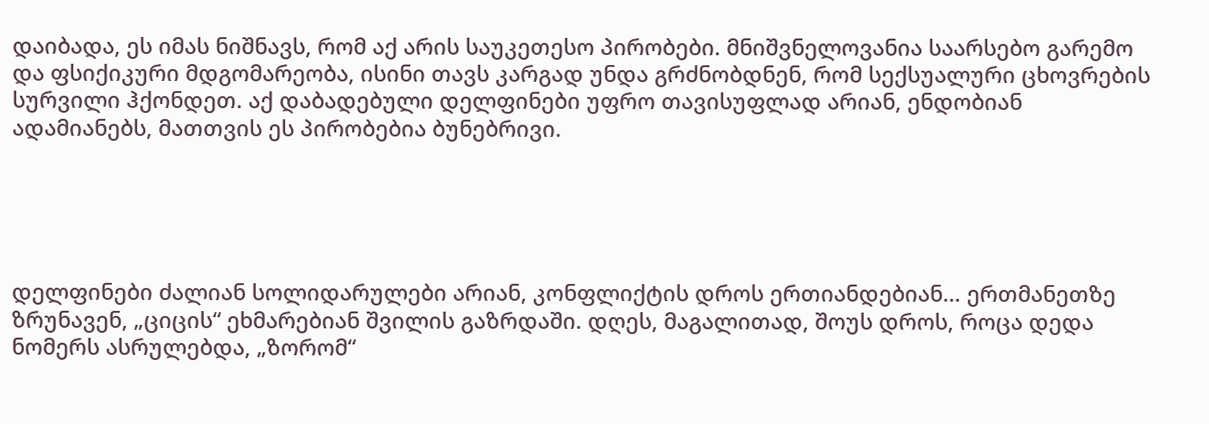დაიბადა, ეს იმას ნიშნავს, რომ აქ არის საუკეთესო პირობები. მნიშვნელოვანია საარსებო გარემო და ფსიქიკური მდგომარეობა, ისინი თავს კარგად უნდა გრძნობდნენ, რომ სექსუალური ცხოვრების სურვილი ჰქონდეთ. აქ დაბადებული დელფინები უფრო თავისუფლად არიან, ენდობიან ადამიანებს, მათთვის ეს პირობებია ბუნებრივი.





დელფინები ძალიან სოლიდარულები არიან, კონფლიქტის დროს ერთიანდებიან… ერთმანეთზე ზრუნავენ, „ციცის“ ეხმარებიან შვილის გაზრდაში. დღეს, მაგალითად, შოუს დროს, როცა დედა ნომერს ასრულებდა, „ზორომ“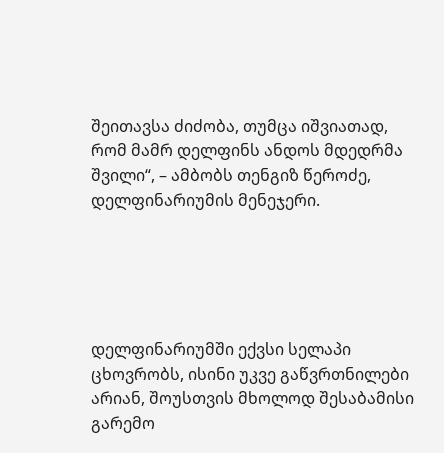შეითავსა ძიძობა, თუმცა იშვიათად, რომ მამრ დელფინს ანდოს მდედრმა შვილი“, – ამბობს თენგიზ წეროძე, დელფინარიუმის მენეჯერი.





დელფინარიუმში ექვსი სელაპი ცხოვრობს, ისინი უკვე გაწვრთნილები არიან, შოუსთვის მხოლოდ შესაბამისი გარემო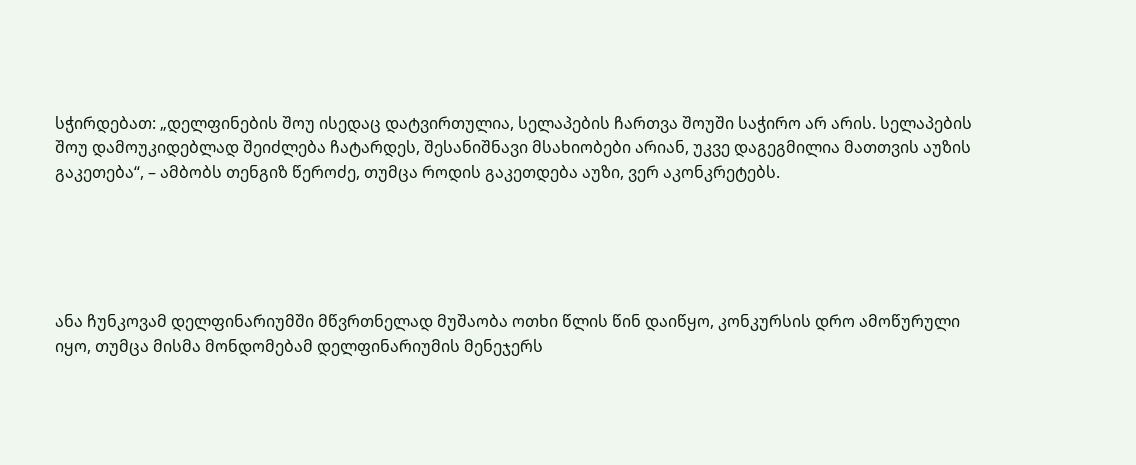სჭირდებათ: „დელფინების შოუ ისედაც დატვირთულია, სელაპების ჩართვა შოუში საჭირო არ არის. სელაპების შოუ დამოუკიდებლად შეიძლება ჩატარდეს, შესანიშნავი მსახიობები არიან, უკვე დაგეგმილია მათთვის აუზის გაკეთება“, – ამბობს თენგიზ წეროძე, თუმცა როდის გაკეთდება აუზი, ვერ აკონკრეტებს.





ანა ჩუნკოვამ დელფინარიუმში მწვრთნელად მუშაობა ოთხი წლის წინ დაიწყო, კონკურსის დრო ამოწურული იყო, თუმცა მისმა მონდომებამ დელფინარიუმის მენეჯერს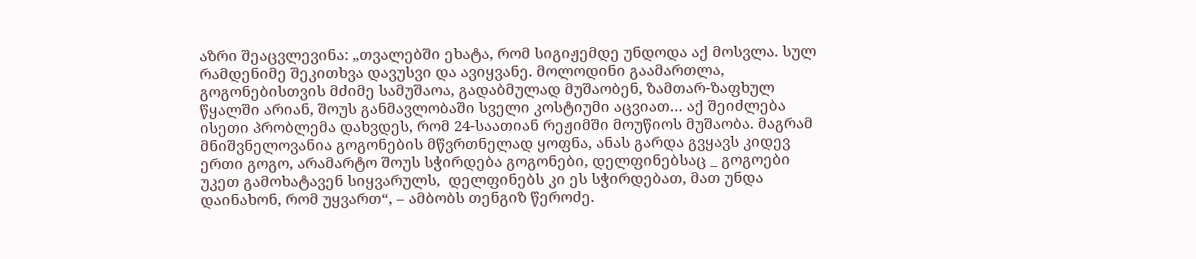აზრი შეაცვლევინა: „თვალებში ეხატა, რომ სიგიჟემდე უნდოდა აქ მოსვლა. სულ რამდენიმე შეკითხვა დავუსვი და ავიყვანე. მოლოდინი გაამართლა, გოგონებისთვის მძიმე სამუშაოა, გადაბმულად მუშაობენ, ზამთარ-ზაფხულ წყალში არიან, შოუს განმავლობაში სველი კოსტიუმი აცვიათ… აქ შეიძლება ისეთი პრობლემა დახვდეს, რომ 24-საათიან რეჟიმში მოუწიოს მუშაობა. მაგრამ მნიშვნელოვანია გოგონების მწვრთნელად ყოფნა, ანას გარდა გვყავს კიდევ ერთი გოგო, არამარტო შოუს სჭირდება გოგონები, დელფინებსაც _ გოგოები უკეთ გამოხატავენ სიყვარულს,  დელფინებს კი ეს სჭირდებათ, მათ უნდა დაინახონ, რომ უყვართ“, – ამბობს თენგიზ წეროძე.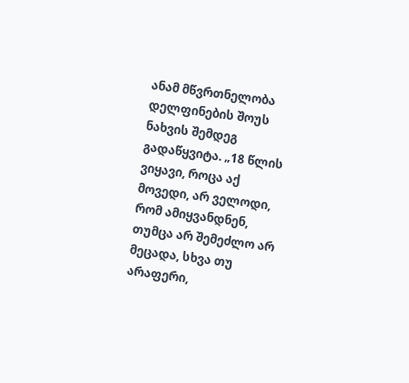ანამ მწვრთნელობა დელფინების შოუს ნახვის შემდეგ გადაწყვიტა. „18 წლის ვიყავი, როცა აქ მოვედი, არ ველოდი, რომ ამიყვანდნენ, თუმცა არ შემეძლო არ მეცადა, სხვა თუ არაფერი,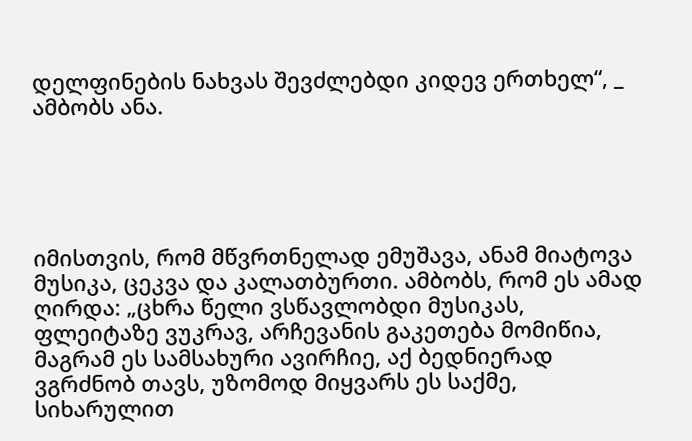დელფინების ნახვას შევძლებდი კიდევ ერთხელ“, _ ამბობს ანა.





იმისთვის, რომ მწვრთნელად ემუშავა, ანამ მიატოვა მუსიკა, ცეკვა და კალათბურთი. ამბობს, რომ ეს ამად ღირდა: „ცხრა წელი ვსწავლობდი მუსიკას, ფლეიტაზე ვუკრავ, არჩევანის გაკეთება მომიწია, მაგრამ ეს სამსახური ავირჩიე, აქ ბედნიერად ვგრძნობ თავს, უზომოდ მიყვარს ეს საქმე, სიხარულით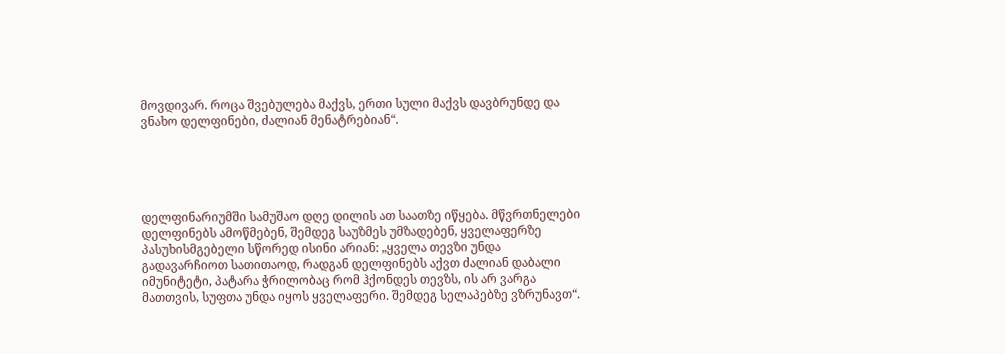მოვდივარ. როცა შვებულება მაქვს, ერთი სული მაქვს დავბრუნდე და ვნახო დელფინები, ძალიან მენატრებიან“.





დელფინარიუმში სამუშაო დღე დილის ათ საათზე იწყება. მწვრთნელები დელფინებს ამოწმებენ, შემდეგ საუზმეს უმზადებენ, ყველაფერზე პასუხისმგებელი სწორედ ისინი არიან: „ყველა თევზი უნდა გადავარჩიოთ სათითაოდ, რადგან დელფინებს აქვთ ძალიან დაბალი იმუნიტეტი, პატარა ჭრილობაც რომ ჰქონდეს თევზს, ის არ ვარგა მათთვის, სუფთა უნდა იყოს ყველაფერი. შემდეგ სელაპებზე ვზრუნავთ“.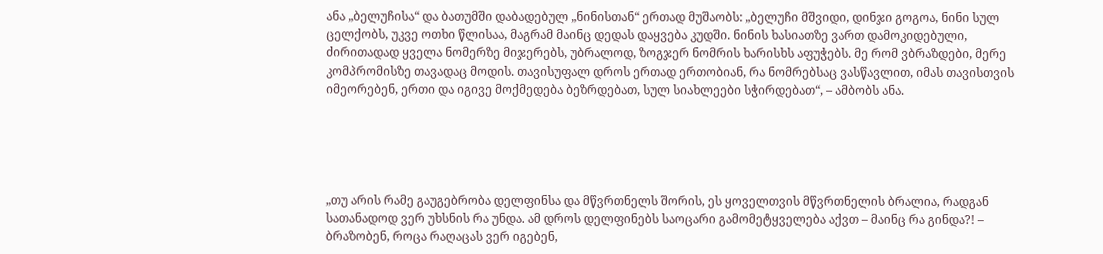ანა „ბელუჩისა“ და ბათუმში დაბადებულ „ნინისთან“ ერთად მუშაობს: „ბელუჩი მშვიდი, დინჯი გოგოა, ნინი სულ ცელქობს, უკვე ოთხი წლისაა, მაგრამ მაინც დედას დაყვება კუდში. ნინის ხასიათზე ვართ დამოკიდებული, ძირითადად ყველა ნომერზე მიჯერებს, უბრალოდ, ზოგჯერ ნომრის ხარისხს აფუჭებს. მე რომ ვბრაზდები, მერე კომპრომისზე თავადაც მოდის. თავისუფალ დროს ერთად ერთობიან, რა ნომრებსაც ვასწავლით, იმას თავისთვის იმეორებენ, ერთი და იგივე მოქმედება ბეზრდებათ, სულ სიახლეები სჭირდებათ“, – ამბობს ანა.





„თუ არის რამე გაუგებრობა დელფინსა და მწვრთნელს შორის, ეს ყოველთვის მწვრთნელის ბრალია, რადგან სათანადოდ ვერ უხსნის რა უნდა. ამ დროს დელფინებს საოცარი გამომეტყველება აქვთ – მაინც რა გინდა?! – ბრაზობენ, როცა რაღაცას ვერ იგებენ,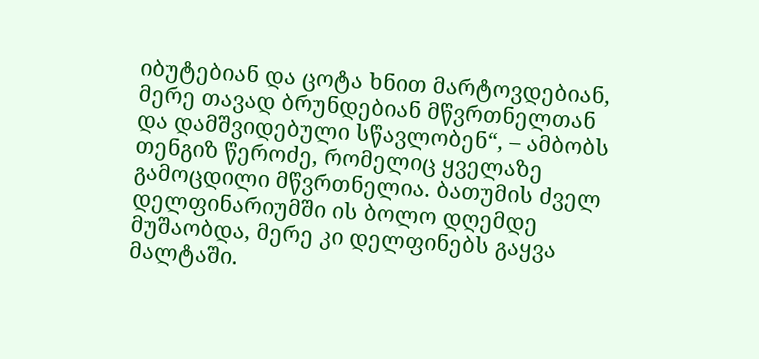იბუტებიან და ცოტა ხნით მარტოვდებიან, მერე თავად ბრუნდებიან მწვრთნელთან და დამშვიდებული სწავლობენ“, – ამბობს თენგიზ წეროძე, რომელიც ყველაზე გამოცდილი მწვრთნელია. ბათუმის ძველ დელფინარიუმში ის ბოლო დღემდე მუშაობდა, მერე კი დელფინებს გაყვა მალტაში.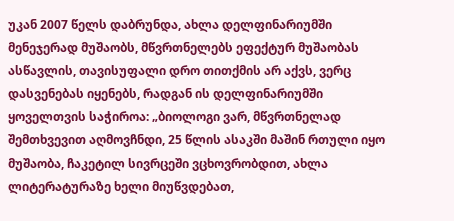უკან 2007 წელს დაბრუნდა, ახლა დელფინარიუმში მენეჯერად მუშაობს, მწვრთნელებს ეფექტურ მუშაობას ასწავლის, თავისუფალი დრო თითქმის არ აქვს, ვერც დასვენებას იყენებს, რადგან ის დელფინარიუმში ყოველთვის საჭიროა: „ბიოლოგი ვარ, მწვრთნელად შემთხვევით აღმოვჩნდი, 25 წლის ასაკში მაშინ რთული იყო მუშაობა, ჩაკეტილ სივრცეში ვცხოვრობდით, ახლა ლიტერატურაზე ხელი მიუწვდებათ,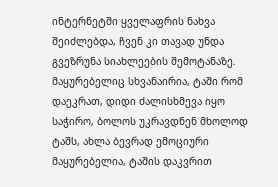ინტერნეტში ყველაფრის ნახვა შეიძლებდა, ჩვენ კი თავად უნდა გვეზრუნა სიახლეების შემოტანაზე. მაყურებელიც სხვანაირია, ტაში რომ დაეკრათ, დიდი ძალისხმევა იყო საჭირო, ბოლოს უკრავდნენ მხოლოდ ტაშს, ახლა ბევრად ემოციური მაყურებელია, ტაშის დაკვრით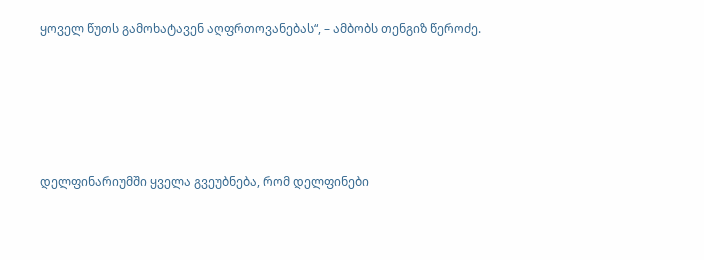ყოველ წუთს გამოხატავენ აღფრთოვანებას“, – ამბობს თენგიზ წეროძე.





დელფინარიუმში ყველა გვეუბნება, რომ დელფინები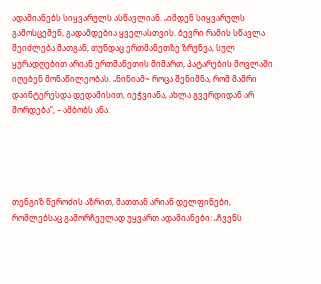ადამიანებს სიყვარულს ასწავლიან. „იმდენ სიყვარულს გამოსცემენ, გადამდებია ყველასთვის. ბევრი რამის სწავლა შეიძლება მათგან, თუნდაც ერთმანეთზე ზრუნვა, სულ ყურადღებით არიან ერთმანეთის მიმართ, პატარების მოვლაში იღებენ მონაწილეობას. „ნინიამ~ როცა შენიშნა, რომ მამრი დაინტერესდა დედამისით, იეჭვიანა, ახლა გვერდიდან არ შორდება“, – ამბობს ანა.





თენგიზ წეროძის აზრით, მათთან არიან დელფინები, რომლებსაც გამორჩეულად უყვართ ადამიანები: „ჩვენს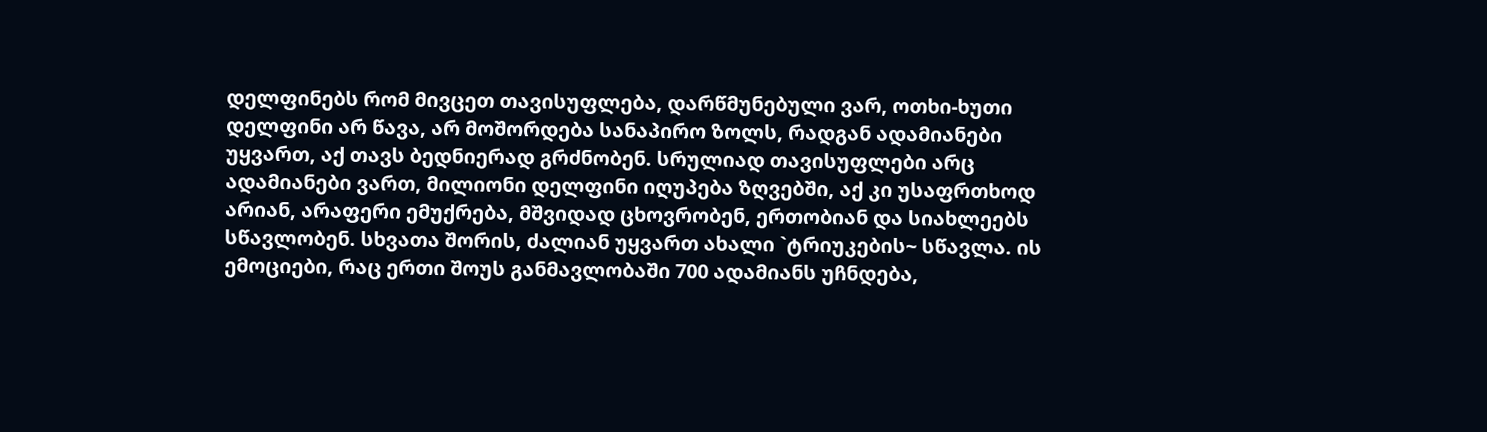დელფინებს რომ მივცეთ თავისუფლება, დარწმუნებული ვარ, ოთხი-ხუთი დელფინი არ წავა, არ მოშორდება სანაპირო ზოლს, რადგან ადამიანები უყვართ, აქ თავს ბედნიერად გრძნობენ. სრულიად თავისუფლები არც ადამიანები ვართ, მილიონი დელფინი იღუპება ზღვებში, აქ კი უსაფრთხოდ არიან, არაფერი ემუქრება, მშვიდად ცხოვრობენ, ერთობიან და სიახლეებს სწავლობენ. სხვათა შორის, ძალიან უყვართ ახალი `ტრიუკების~ სწავლა. ის ემოციები, რაც ერთი შოუს განმავლობაში 700 ადამიანს უჩნდება,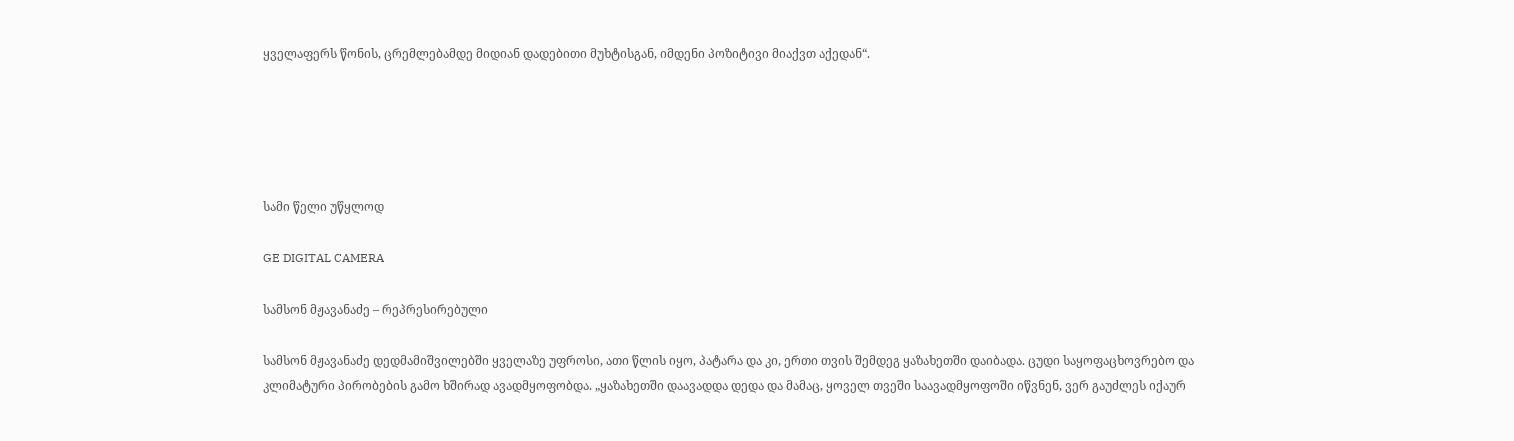ყველაფერს წონის, ცრემლებამდე მიდიან დადებითი მუხტისგან, იმდენი პოზიტივი მიაქვთ აქედან“.





სამი წელი უწყლოდ

GE DIGITAL CAMERA

სამსონ მჟავანაძე – რეპრესირებული

სამსონ მჟავანაძე დედმამიშვილებში ყველაზე უფროსი, ათი წლის იყო, პატარა და კი, ერთი თვის შემდეგ ყაზახეთში დაიბადა. ცუდი საყოფაცხოვრებო და კლიმატური პირობების გამო ხშირად ავადმყოფობდა. „ყაზახეთში დაავადდა დედა და მამაც, ყოველ თვეში საავადმყოფოში იწვნენ, ვერ გაუძლეს იქაურ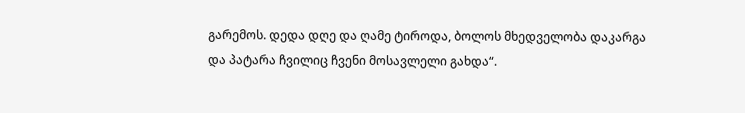გარემოს. დედა დღე და ღამე ტიროდა, ბოლოს მხედველობა დაკარგა და პატარა ჩვილიც ჩვენი მოსავლელი გახდა“.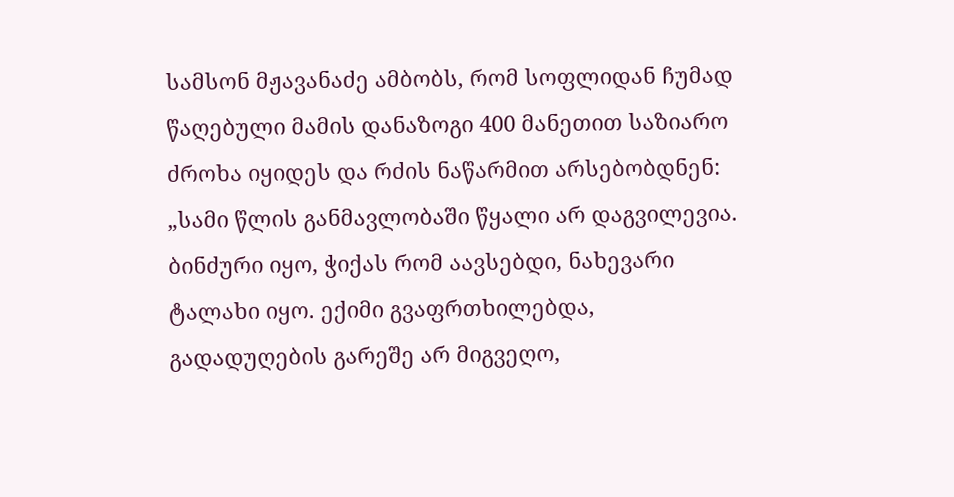სამსონ მჟავანაძე ამბობს, რომ სოფლიდან ჩუმად წაღებული მამის დანაზოგი 400 მანეთით საზიარო ძროხა იყიდეს და რძის ნაწარმით არსებობდნენ: „სამი წლის განმავლობაში წყალი არ დაგვილევია. ბინძური იყო, ჭიქას რომ აავსებდი, ნახევარი ტალახი იყო. ექიმი გვაფრთხილებდა, გადადუღების გარეშე არ მიგვეღო,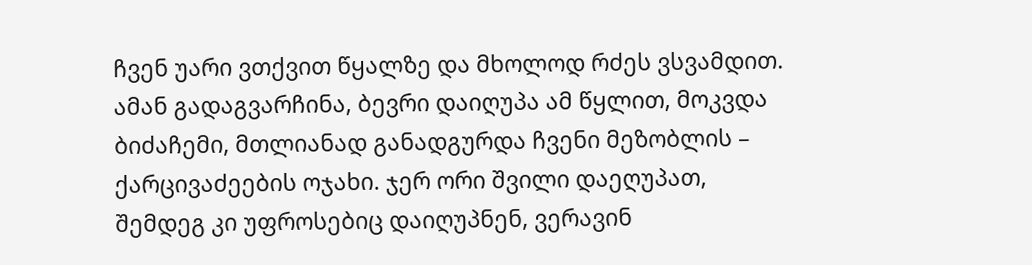ჩვენ უარი ვთქვით წყალზე და მხოლოდ რძეს ვსვამდით. ამან გადაგვარჩინა, ბევრი დაიღუპა ამ წყლით, მოკვდა ბიძაჩემი, მთლიანად განადგურდა ჩვენი მეზობლის – ქარცივაძეების ოჯახი. ჯერ ორი შვილი დაეღუპათ, შემდეგ კი უფროსებიც დაიღუპნენ, ვერავინ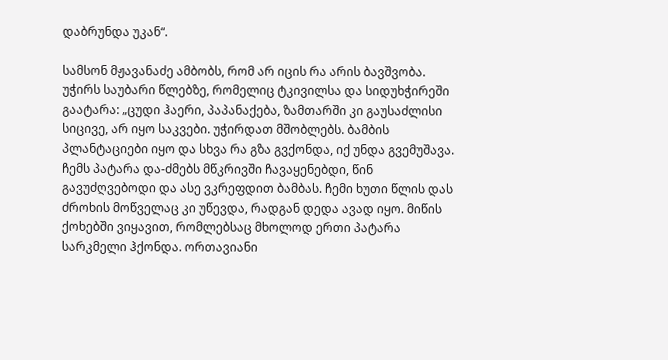დაბრუნდა უკან“.

სამსონ მჟავანაძე ამბობს, რომ არ იცის რა არის ბავშვობა. უჭირს საუბარი წლებზე, რომელიც ტკივილსა და სიდუხჭირეში გაატარა: „ცუდი ჰაერი, პაპანაქება, ზამთარში კი გაუსაძლისი სიცივე, არ იყო საკვები. უჭირდათ მშობლებს. ბამბის პლანტაციები იყო და სხვა რა გზა გვქონდა, იქ უნდა გვემუშავა. ჩემს პატარა და-ძმებს მწკრივში ჩავაყენებდი, წინ გავუძღვებოდი და ასე ვკრეფდით ბამბას. ჩემი ხუთი წლის დას ძროხის მოწველაც კი უწევდა, რადგან დედა ავად იყო. მიწის ქოხებში ვიყავით, რომლებსაც მხოლოდ ერთი პატარა სარკმელი ჰქონდა. ორთავიანი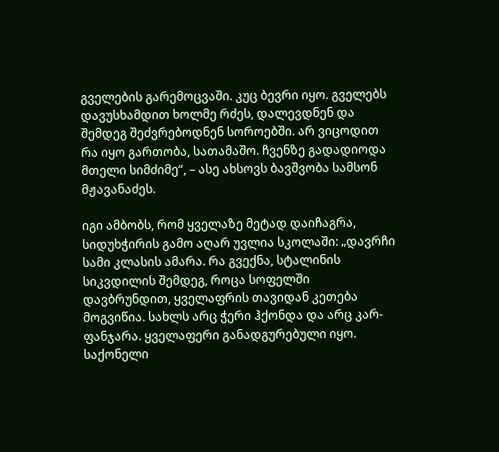გველების გარემოცვაში. კუც ბევრი იყო. გველებს დავუსხამდით ხოლმე რძეს, დალევდნენ და შემდეგ შეძვრებოდნენ სოროებში. არ ვიცოდით რა იყო გართობა, სათამაშო. ჩვენზე გადადიოდა მთელი სიმძიმე“, – ასე ახსოვს ბავშვობა სამსონ მჟავანაძეს.

იგი ამბობს, რომ ყველაზე მეტად დაიჩაგრა, სიდუხჭირის გამო აღარ უვლია სკოლაში: „დავრჩი სამი კლასის ამარა. რა გვექნა, სტალინის სიკვდილის შემდეგ, როცა სოფელში დავბრუნდით, ყველაფრის თავიდან კეთება მოგვიწია. სახლს არც ჭერი ჰქონდა და არც კარ-ფანჯარა. ყველაფერი განადგურებული იყო. საქონელი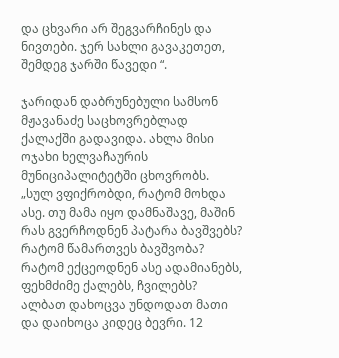და ცხვარი არ შეგვარჩინეს და ნივთები. ჯერ სახლი გავაკეთეთ, შემდეგ ჯარში წავედი “.

ჯარიდან დაბრუნებული სამსონ მჟავანაძე საცხოვრებლად ქალაქში გადავიდა. ახლა მისი ოჯახი ხელვაჩაურის მუნიციპალიტეტში ცხოვრობს.
„სულ ვფიქრობდი, რატომ მოხდა ასე. თუ მამა იყო დამნაშავე, მაშინ რას გვერჩოდნენ პატარა ბავშვებს? რატომ წამართვეს ბავშვობა? რატომ ექცეოდნენ ასე ადამიანებს, ფეხმძიმე ქალებს, ჩვილებს? ალბათ დახოცვა უნდოდათ მათი და დაიხოცა კიდეც ბევრი. 12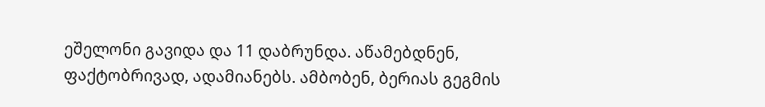ეშელონი გავიდა და 11 დაბრუნდა. აწამებდნენ, ფაქტობრივად, ადამიანებს. ამბობენ, ბერიას გეგმის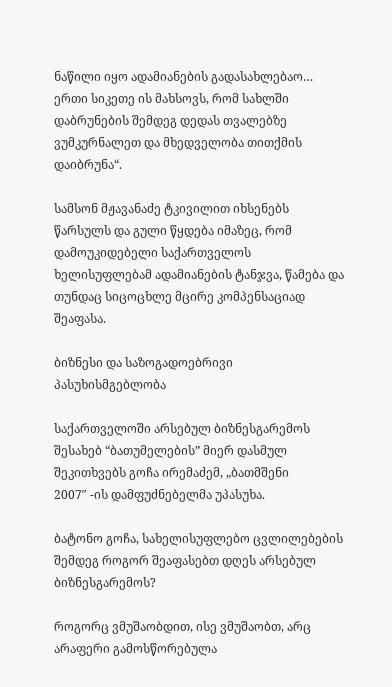ნაწილი იყო ადამიანების გადასახლებაო… ერთი სიკეთე ის მახსოვს, რომ სახლში დაბრუნების შემდეგ დედას თვალებზე ვუმკურნალეთ და მხედველობა თითქმის დაიბრუნა“.

სამსონ მჟავანაძე ტკივილით იხსენებს წარსულს და გული წყდება იმაზეც, რომ დამოუკიდებელი საქართველოს ხელისუფლებამ ადამიანების ტანჯვა, წამება და თუნდაც სიცოცხლე მცირე კომპენსაციად შეაფასა.

ბიზნესი და საზოგადოებრივი პასუხისმგებლობა

საქართველოში არსებულ ბიზნესგარემოს შესახებ “ბათუმელების” მიერ დასმულ შეკითხვებს გოჩა ირემაძემ, „ბათმშენი
2007″ -ის დამფუძნებელმა უპასუხა.

ბატონო გოჩა, სახელისუფლებო ცვლილებების შემდეგ როგორ შეაფასებთ დღეს არსებულ ბიზნესგარემოს?

როგორც ვმუშაობდით, ისე ვმუშაობთ, არც არაფერი გამოსწორებულა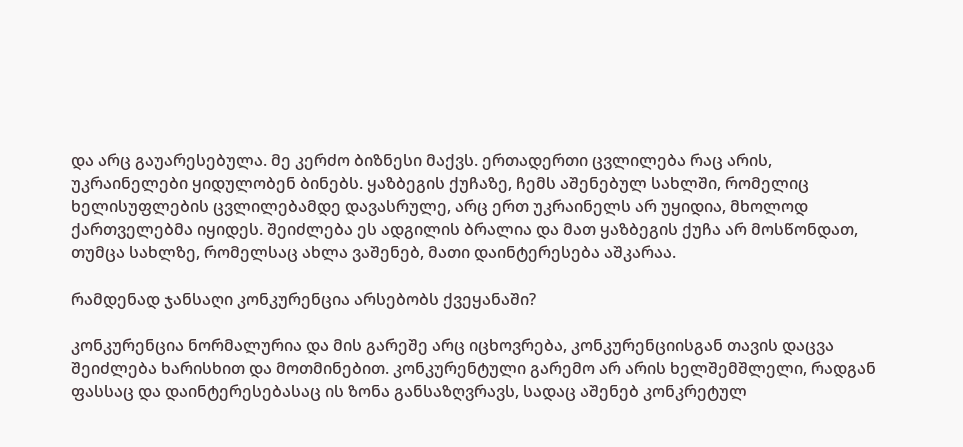და არც გაუარესებულა. მე კერძო ბიზნესი მაქვს. ერთადერთი ცვლილება რაც არის, უკრაინელები ყიდულობენ ბინებს. ყაზბეგის ქუჩაზე, ჩემს აშენებულ სახლში, რომელიც ხელისუფლების ცვლილებამდე დავასრულე, არც ერთ უკრაინელს არ უყიდია, მხოლოდ ქართველებმა იყიდეს. შეიძლება ეს ადგილის ბრალია და მათ ყაზბეგის ქუჩა არ მოსწონდათ, თუმცა სახლზე, რომელსაც ახლა ვაშენებ, მათი დაინტერესება აშკარაა.

რამდენად ჯანსაღი კონკურენცია არსებობს ქვეყანაში?

კონკურენცია ნორმალურია და მის გარეშე არც იცხოვრება, კონკურენციისგან თავის დაცვა შეიძლება ხარისხით და მოთმინებით. კონკურენტული გარემო არ არის ხელშემშლელი, რადგან ფასსაც და დაინტერესებასაც ის ზონა განსაზღვრავს, სადაც აშენებ კონკრეტულ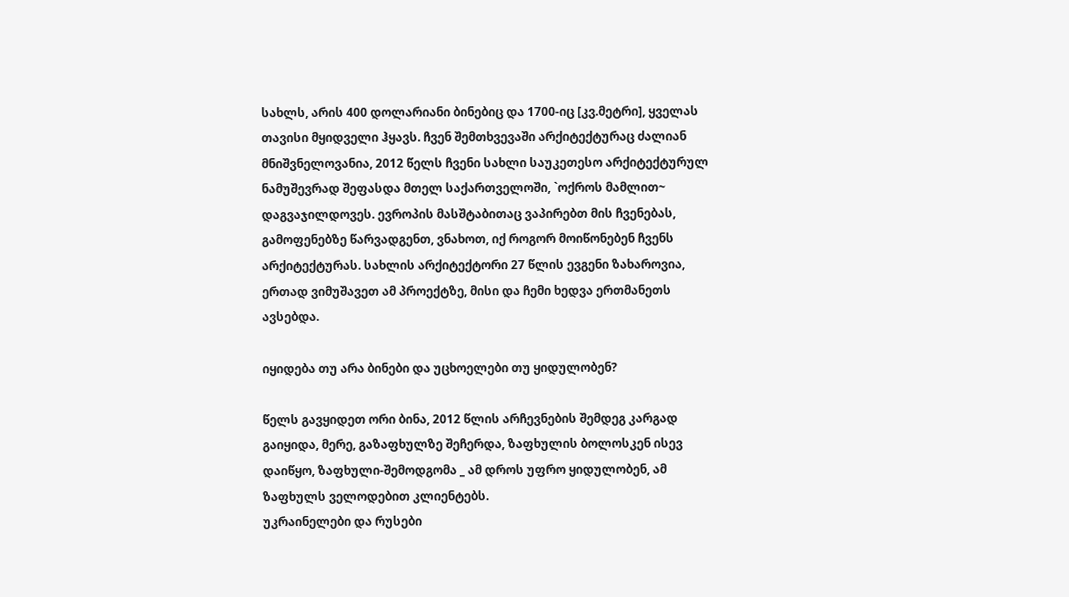სახლს, არის 400 დოლარიანი ბინებიც და 1700-იც [კვ.მეტრი], ყველას თავისი მყიდველი ჰყავს. ჩვენ შემთხვევაში არქიტექტურაც ძალიან მნიშვნელოვანია, 2012 წელს ჩვენი სახლი საუკეთესო არქიტექტურულ ნამუშევრად შეფასდა მთელ საქართველოში, `ოქროს მამლით~ დაგვაჯილდოვეს. ევროპის მასშტაბითაც ვაპირებთ მის ჩვენებას, გამოფენებზე წარვადგენთ, ვნახოთ, იქ როგორ მოიწონებენ ჩვენს არქიტექტურას. სახლის არქიტექტორი 27 წლის ევგენი ზახაროვია, ერთად ვიმუშავეთ ამ პროექტზე, მისი და ჩემი ხედვა ერთმანეთს ავსებდა.

იყიდება თუ არა ბინები და უცხოელები თუ ყიდულობენ?

წელს გავყიდეთ ორი ბინა, 2012 წლის არჩევნების შემდეგ კარგად გაიყიდა, მერე, გაზაფხულზე შეჩერდა, ზაფხულის ბოლოსკენ ისევ დაიწყო, ზაფხული-შემოდგომა _ ამ დროს უფრო ყიდულობენ, ამ ზაფხულს ველოდებით კლიენტებს.
უკრაინელები და რუსები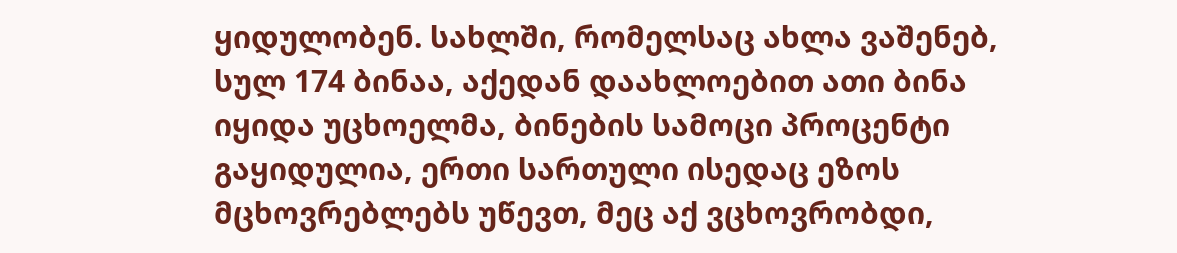ყიდულობენ. სახლში, რომელსაც ახლა ვაშენებ, სულ 174 ბინაა, აქედან დაახლოებით ათი ბინა იყიდა უცხოელმა, ბინების სამოცი პროცენტი გაყიდულია, ერთი სართული ისედაც ეზოს მცხოვრებლებს უწევთ, მეც აქ ვცხოვრობდი,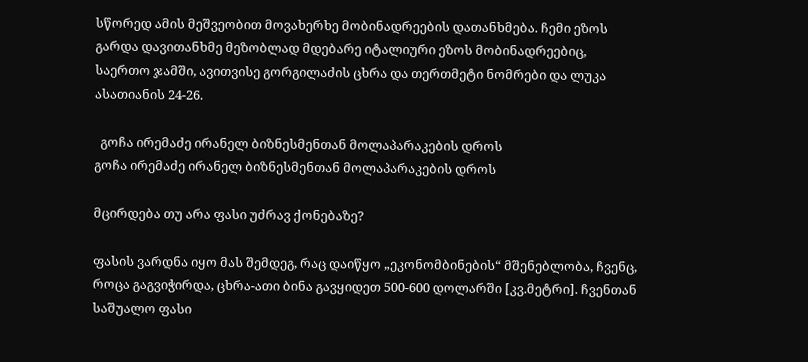სწორედ ამის მეშვეობით მოვახერხე მობინადრეების დათანხმება. ჩემი ეზოს გარდა დავითანხმე მეზობლად მდებარე იტალიური ეზოს მობინადრეებიც, საერთო ჯამში, ავითვისე გორგილაძის ცხრა და თერთმეტი ნომრები და ლუკა ასათიანის 24-26.

  გოჩა ირემაძე ირანელ ბიზნესმენთან მოლაპარაკების დროს
გოჩა ირემაძე ირანელ ბიზნესმენთან მოლაპარაკების დროს

მცირდება თუ არა ფასი უძრავ ქონებაზე?

ფასის ვარდნა იყო მას შემდეგ, რაც დაიწყო „ეკონომბინების“ მშენებლობა, ჩვენც, როცა გაგვიჭირდა, ცხრა-ათი ბინა გავყიდეთ 500-600 დოლარში [კვ.მეტრი]. ჩვენთან საშუალო ფასი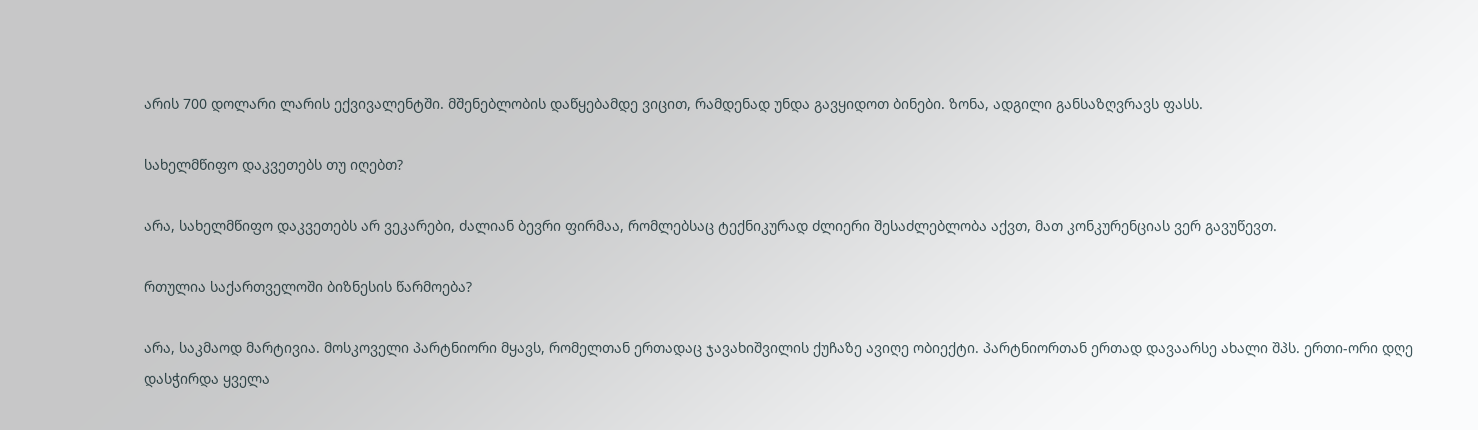არის 700 დოლარი ლარის ექვივალენტში. მშენებლობის დაწყებამდე ვიცით, რამდენად უნდა გავყიდოთ ბინები. ზონა, ადგილი განსაზღვრავს ფასს.

სახელმწიფო დაკვეთებს თუ იღებთ?

არა, სახელმწიფო დაკვეთებს არ ვეკარები, ძალიან ბევრი ფირმაა, რომლებსაც ტექნიკურად ძლიერი შესაძლებლობა აქვთ, მათ კონკურენციას ვერ გავუწევთ.

რთულია საქართველოში ბიზნესის წარმოება?

არა, საკმაოდ მარტივია. მოსკოველი პარტნიორი მყავს, რომელთან ერთადაც ჯავახიშვილის ქუჩაზე ავიღე ობიექტი. პარტნიორთან ერთად დავაარსე ახალი შპს. ერთი-ორი დღე დასჭირდა ყველა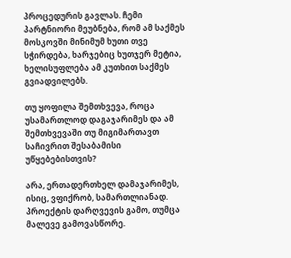პროცედურის გავლას. ჩემი პარტნიორი მეუბნება, რომ ამ საქმეს მოსკოვში მინიმუმ ხუთი თვე სჭირდება, ხარჯებიც ხუთჯერ მეტია, ხელისუფლება ამ კუთხით საქმეს გვიადვილებს.

თუ ყოფილა შემთხვევა, როცა უსამართლოდ დაგაჯარიმეს და ამ შემთხვევაში თუ მიგიმართავთ საჩივრით შესაბამისი უწყებებისთვის?

არა, ერთადერთხელ დამაჯარიმეს, ისიც, ვფიქრობ, სამართლიანად. პროექტის დარღვევის გამო, თუმცა მალევე გამოვასწორე.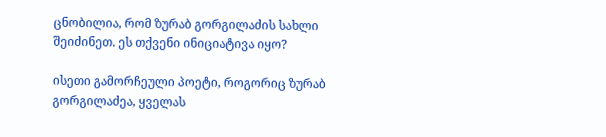ცნობილია, რომ ზურაბ გორგილაძის სახლი შეიძინეთ. ეს თქვენი ინიციატივა იყო?

ისეთი გამორჩეული პოეტი, როგორიც ზურაბ გორგილაძეა, ყველას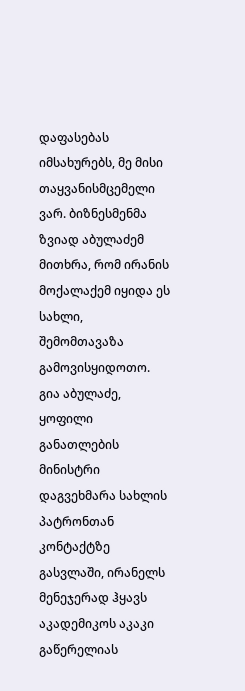დაფასებას იმსახურებს, მე მისი თაყვანისმცემელი ვარ. ბიზნესმენმა ზვიად აბულაძემ მითხრა, რომ ირანის მოქალაქემ იყიდა ეს სახლი, შემომთავაზა გამოვისყიდოთო. გია აბულაძე, ყოფილი განათლების მინისტრი დაგვეხმარა სახლის პატრონთან კონტაქტზე გასვლაში, ირანელს მენეჯერად ჰყავს აკადემიკოს აკაკი გაწერელიას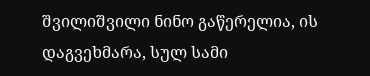შვილიშვილი ნინო გაწერელია, ის დაგვეხმარა, სულ სამი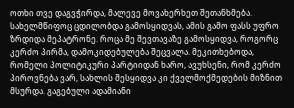ოთხი თვე დაგვჭირდა, მალევე მოვახერხეთ შეთანხმება. სახელმწიფოც ცდილობდა გამოსყიდვას, ამის გამო ფასს უფრო ზრდიდა მეპატრონე. როცა მე შევთავაზე გამოსყიდვა, როგორც კერძო პირმა, დამოკიდებულება შეცვალა. მეკითხებოდა, რომელი პოლიტიკური პარტიიდან ხარო, ავუხსენი, რომ კერძო პიროვნება ვარ, სახლის შესყიდვა კი ქველმოქმედების მიზნით მსურდა. გაგებული ადამიანი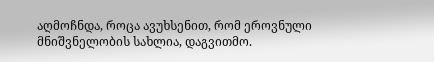აღმოჩნდა, როცა ავუხსენით, რომ ეროვნული მნიშვნელობის სახლია, დაგვითმო.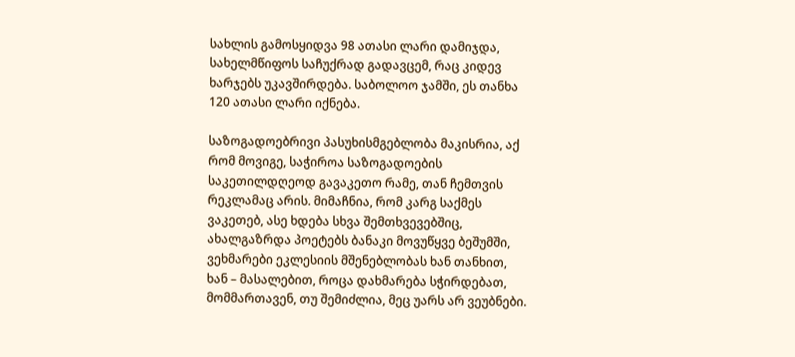სახლის გამოსყიდვა 98 ათასი ლარი დამიჯდა, სახელმწიფოს საჩუქრად გადავცემ, რაც კიდევ ხარჯებს უკავშირდება. საბოლოო ჯამში, ეს თანხა 120 ათასი ლარი იქნება.

საზოგადოებრივი პასუხისმგებლობა მაკისრია, აქ რომ მოვიგე, საჭიროა საზოგადოების საკეთილდღეოდ გავაკეთო რამე, თან ჩემთვის რეკლამაც არის. მიმაჩნია, რომ კარგ საქმეს ვაკეთებ, ასე ხდება სხვა შემთხვევებშიც, ახალგაზრდა პოეტებს ბანაკი მოვუწყვე ბეშუმში, ვეხმარები ეკლესიის მშენებლობას ხან თანხით, ხან – მასალებით, როცა დახმარება სჭირდებათ, მომმართავენ, თუ შემიძლია, მეც უარს არ ვეუბნები.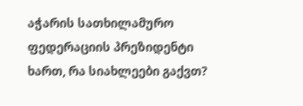აჭარის სათხილამურო ფედერაციის პრეზიდენტი ხართ, რა სიახლეები გაქვთ?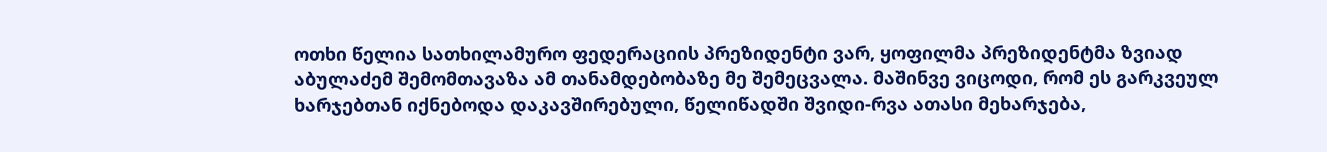ოთხი წელია სათხილამურო ფედერაციის პრეზიდენტი ვარ, ყოფილმა პრეზიდენტმა ზვიად აბულაძემ შემომთავაზა ამ თანამდებობაზე მე შემეცვალა. მაშინვე ვიცოდი, რომ ეს გარკვეულ ხარჯებთან იქნებოდა დაკავშირებული, წელიწადში შვიდი-რვა ათასი მეხარჯება,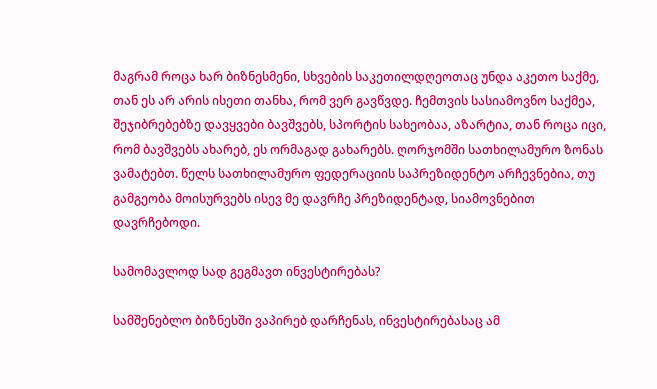მაგრამ როცა ხარ ბიზნესმენი, სხვების საკეთილდღეოთაც უნდა აკეთო საქმე, თან ეს არ არის ისეთი თანხა, რომ ვერ გავწვდე. ჩემთვის სასიამოვნო საქმეა, შეჯიბრებებზე დავყვები ბავშვებს, სპორტის სახეობაა, აზარტია, თან როცა იცი, რომ ბავშვებს ახარებ, ეს ორმაგად გახარებს. ღორჯომში სათხილამურო ზონას ვამატებთ. წელს სათხილამურო ფედერაციის საპრეზიდენტო არჩევნებია, თუ გამგეობა მოისურვებს ისევ მე დავრჩე პრეზიდენტად, სიამოვნებით დავრჩებოდი.

სამომავლოდ სად გეგმავთ ინვესტირებას?

სამშენებლო ბიზნესში ვაპირებ დარჩენას, ინვესტირებასაც ამ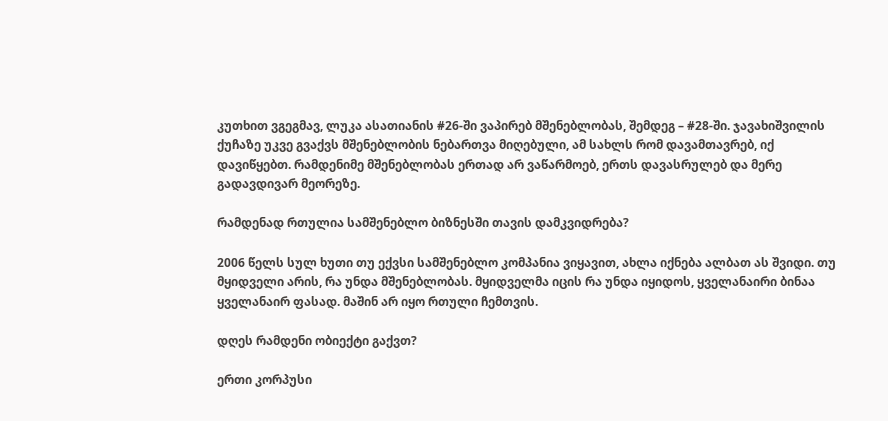კუთხით ვგეგმავ, ლუკა ასათიანის #26-ში ვაპირებ მშენებლობას, შემდეგ – #28-ში. ჯავახიშვილის ქუჩაზე უკვე გვაქვს მშენებლობის ნებართვა მიღებული, ამ სახლს რომ დავამთავრებ, იქ დავიწყებთ. რამდენიმე მშენებლობას ერთად არ ვაწარმოებ, ერთს დავასრულებ და მერე გადავდივარ მეორეზე.

რამდენად რთულია სამშენებლო ბიზნესში თავის დამკვიდრება?

2006 წელს სულ ხუთი თუ ექვსი სამშენებლო კომპანია ვიყავით, ახლა იქნება ალბათ ას შვიდი. თუ მყიდველი არის, რა უნდა მშენებლობას. მყიდველმა იცის რა უნდა იყიდოს, ყველანაირი ბინაა ყველანაირ ფასად. მაშინ არ იყო რთული ჩემთვის.

დღეს რამდენი ობიექტი გაქვთ?

ერთი კორპუსი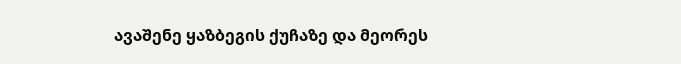ავაშენე ყაზბეგის ქუჩაზე და მეორეს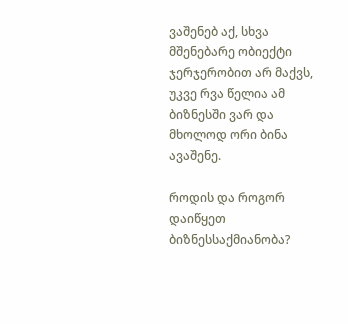ვაშენებ აქ, სხვა მშენებარე ობიექტი ჯერჯერობით არ მაქვს, უკვე რვა წელია ამ ბიზნესში ვარ და მხოლოდ ორი ბინა ავაშენე.

როდის და როგორ დაიწყეთ ბიზნესსაქმიანობა?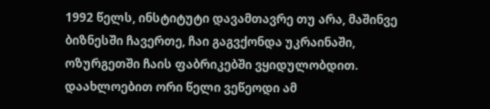1992 წელს, ინსტიტუტი დავამთავრე თუ არა, მაშინვე ბიზნესში ჩავერთე, ჩაი გაგვქონდა უკრაინაში, ოზურგეთში ჩაის ფაბრიკებში ვყიდულობდით. დაახლოებით ორი წელი ვეწეოდი ამ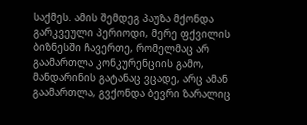საქმეს. ამის შემდეგ პაუზა მქონდა გარკვეული პერიოდი, მერე ფქვილის ბიზნესში ჩავერთე, რომელმაც არ გაამართლა კონკურენციის გამო, მანდარინის გატანაც ვცადე, არც ამან გაამართლა, გვქონდა ბევრი ზარალიც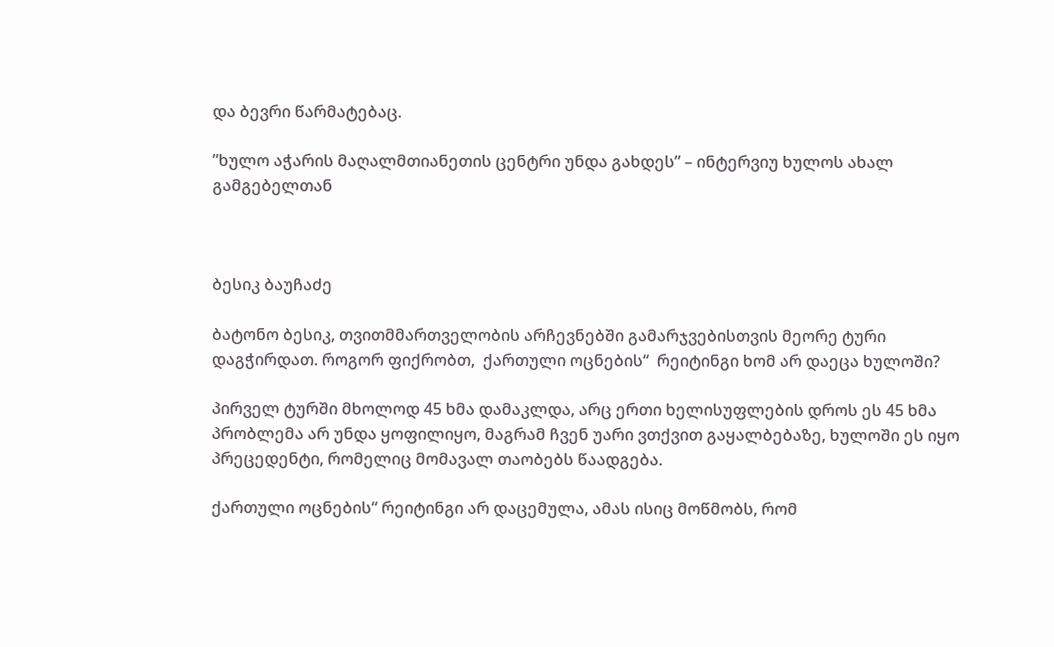და ბევრი წარმატებაც.

”ხულო აჭარის მაღალმთიანეთის ცენტრი უნდა გახდეს” – ინტერვიუ ხულოს ახალ გამგებელთან



ბესიკ ბაუჩაძე

ბატონო ბესიკ, თვითმმართველობის არჩევნებში გამარჯვებისთვის მეორე ტური დაგჭირდათ. როგორ ფიქრობთ,  ქართული ოცნების“  რეიტინგი ხომ არ დაეცა ხულოში?

პირველ ტურში მხოლოდ 45 ხმა დამაკლდა, არც ერთი ხელისუფლების დროს ეს 45 ხმა პრობლემა არ უნდა ყოფილიყო, მაგრამ ჩვენ უარი ვთქვით გაყალბებაზე, ხულოში ეს იყო პრეცედენტი, რომელიც მომავალ თაობებს წაადგება.

ქართული ოცნების“ რეიტინგი არ დაცემულა, ამას ისიც მოწმობს, რომ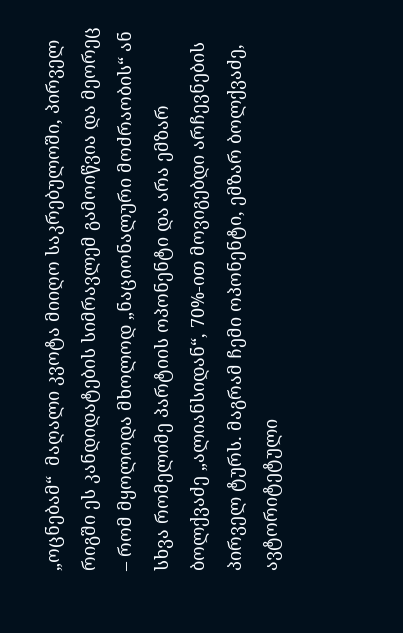„ოცნებამ“  მაღალი კვოტა მიიღო საკრებულოში, პირველ რიგში ეს კანდიდატების სიმრავლემ გამოიწვია და მეორეც – რომ მყოლოდა მხოლოდ „ნაციონალური მოძრაობის“ ან სხვა რომელიმე პარტიის ოპონენტი და არა ემზარ ბოლქვაძე „ალიანსიდან“, 70%-ით მოვიგებდი არჩევნების პირველ ტურს. მაგრამ ჩემი ოპონენტი, ემზარ ბოლქვაძე, ავტორიტეტული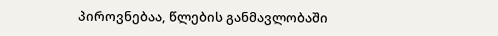პიროვნებაა, წლების განმავლობაში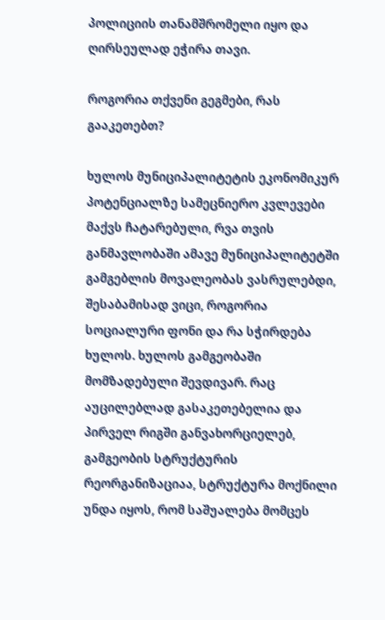პოლიციის თანამშრომელი იყო და ღირსეულად ეჭირა თავი.

როგორია თქვენი გეგმები, რას გააკეთებთ?

ხულოს მუნიციპალიტეტის ეკონომიკურ პოტენციალზე სამეცნიერო კვლევები მაქვს ჩატარებული, რვა თვის განმავლობაში ამავე მუნიციპალიტეტში გამგებლის მოვალეობას ვასრულებდი, შესაბამისად ვიცი, როგორია სოციალური ფონი და რა სჭირდება ხულოს. ხულოს გამგეობაში მომზადებული შევდივარ. რაც აუცილებლად გასაკეთებელია და პირველ რიგში განვახორციელებ, გამგეობის სტრუქტურის რეორგანიზაციაა, სტრუქტურა მოქნილი უნდა იყოს, რომ საშუალება მომცეს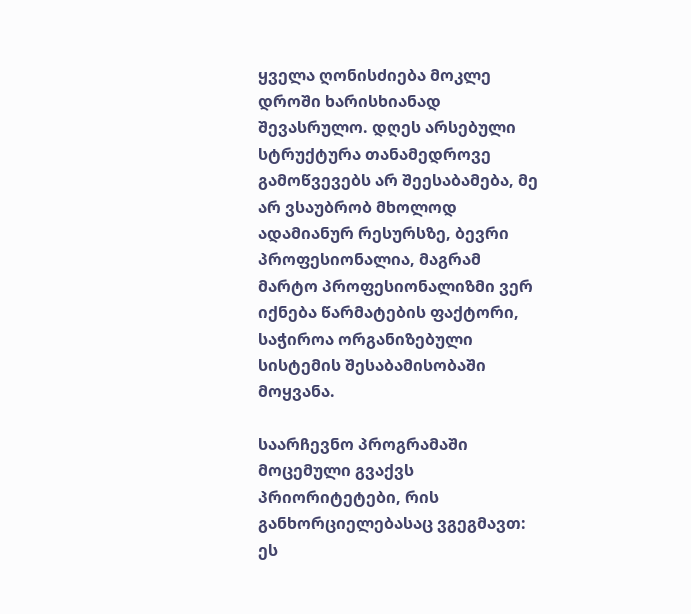ყველა ღონისძიება მოკლე დროში ხარისხიანად შევასრულო. დღეს არსებული სტრუქტურა თანამედროვე გამოწვევებს არ შეესაბამება, მე არ ვსაუბრობ მხოლოდ ადამიანურ რესურსზე, ბევრი პროფესიონალია, მაგრამ მარტო პროფესიონალიზმი ვერ იქნება წარმატების ფაქტორი, საჭიროა ორგანიზებული სისტემის შესაბამისობაში მოყვანა.

საარჩევნო პროგრამაში მოცემული გვაქვს პრიორიტეტები, რის განხორციელებასაც ვგეგმავთ: ეს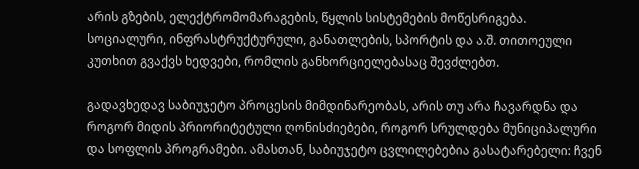არის გზების, ელექტრომომარაგების, წყლის სისტემების მოწესრიგება. სოციალური, ინფრასტრუქტურული, განათლების, სპორტის და ა.შ. თითოეული კუთხით გვაქვს ხედვები, რომლის განხორციელებასაც შევძლებთ.

გადავხედავ საბიუჯეტო პროცესის მიმდინარეობას, არის თუ არა ჩავარდნა და როგორ მიდის პრიორიტეტული ღონისძიებები, როგორ სრულდება მუნიციპალური და სოფლის პროგრამები. ამასთან, საბიუჯეტო ცვლილებებია გასატარებელი: ჩვენ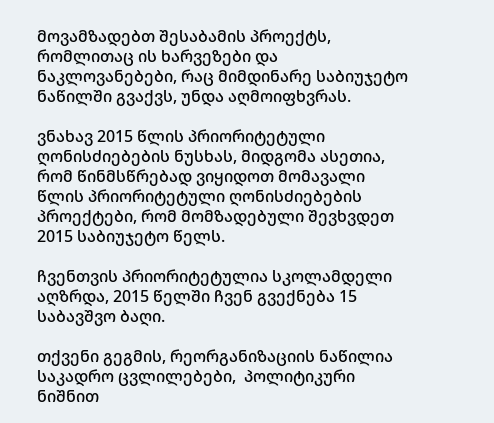მოვამზადებთ შესაბამის პროექტს, რომლითაც ის ხარვეზები და ნაკლოვანებები, რაც მიმდინარე საბიუჯეტო ნაწილში გვაქვს, უნდა აღმოიფხვრას.

ვნახავ 2015 წლის პრიორიტეტული ღონისძიებების ნუსხას, მიდგომა ასეთია, რომ წინმსწრებად ვიყიდოთ მომავალი წლის პრიორიტეტული ღონისძიებების პროექტები, რომ მომზადებული შევხვდეთ 2015 საბიუჯეტო წელს.

ჩვენთვის პრიორიტეტულია სკოლამდელი აღზრდა, 2015 წელში ჩვენ გვექნება 15 საბავშვო ბაღი.

თქვენი გეგმის, რეორგანიზაციის ნაწილია საკადრო ცვლილებები,  პოლიტიკური ნიშნით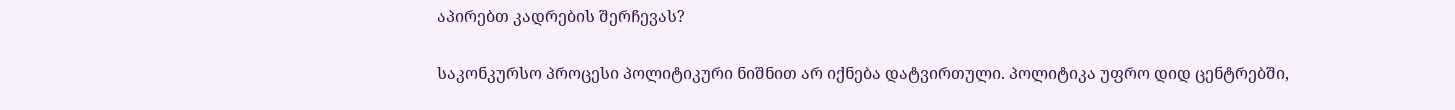აპირებთ კადრების შერჩევას?

საკონკურსო პროცესი პოლიტიკური ნიშნით არ იქნება დატვირთული. პოლიტიკა უფრო დიდ ცენტრებში,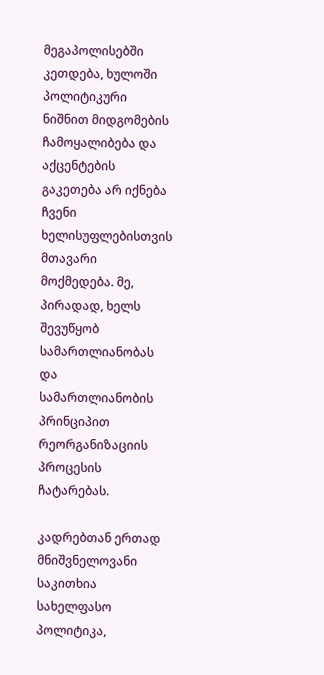მეგაპოლისებში კეთდება, ხულოში პოლიტიკური ნიშნით მიდგომების ჩამოყალიბება და აქცენტების გაკეთება არ იქნება ჩვენი ხელისუფლებისთვის მთავარი მოქმედება. მე, პირადად, ხელს შევუწყობ სამართლიანობას და სამართლიანობის პრინციპით რეორგანიზაციის პროცესის ჩატარებას.

კადრებთან ერთად მნიშვნელოვანი საკითხია სახელფასო პოლიტიკა,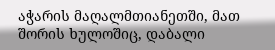აჭარის მაღალმთიანეთში, მათ შორის ხულოშიც, დაბალი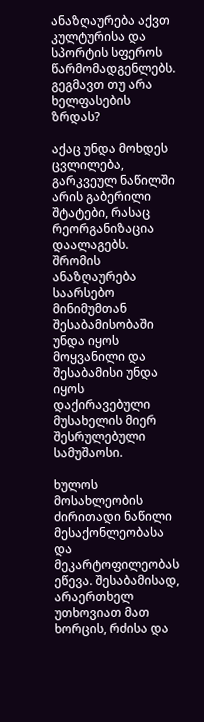ანაზღაურება აქვთ კულტურისა და სპორტის სფეროს წარმომადგენლებს. გეგმავთ თუ არა ხელფასების ზრდას?

აქაც უნდა მოხდეს ცვლილება, გარკვეულ ნაწილში არის გაბერილი შტატები, რასაც რეორგანიზაცია დაალაგებს. შრომის ანაზღაურება საარსებო მინიმუმთან შესაბამისობაში უნდა იყოს მოყვანილი და შესაბამისი უნდა იყოს დაქირავებული მუსახელის მიერ შესრულებული სამუშაოსი.

ხულოს მოსახლეობის ძირითადი ნაწილი მესაქონლეობასა და მეკარტოფილეობას ეწევა. შესაბამისად, არაერთხელ უთხოვიათ მათ ხორცის, რძისა და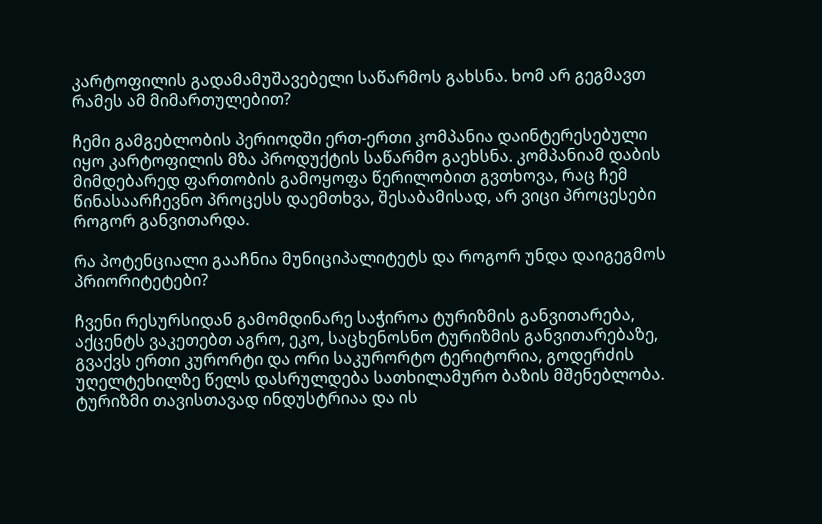კარტოფილის გადამამუშავებელი საწარმოს გახსნა. ხომ არ გეგმავთ რამეს ამ მიმართულებით?

ჩემი გამგებლობის პერიოდში ერთ-ერთი კომპანია დაინტერესებული იყო კარტოფილის მზა პროდუქტის საწარმო გაეხსნა. კომპანიამ დაბის მიმდებარედ ფართობის გამოყოფა წერილობით გვთხოვა, რაც ჩემ წინასაარჩევნო პროცესს დაემთხვა, შესაბამისად, არ ვიცი პროცესები როგორ განვითარდა.

რა პოტენციალი გააჩნია მუნიციპალიტეტს და როგორ უნდა დაიგეგმოს პრიორიტეტები?

ჩვენი რესურსიდან გამომდინარე საჭიროა ტურიზმის განვითარება, აქცენტს ვაკეთებთ აგრო, ეკო, საცხენოსნო ტურიზმის განვითარებაზე, გვაქვს ერთი კურორტი და ორი საკურორტო ტერიტორია, გოდერძის უღელტეხილზე წელს დასრულდება სათხილამურო ბაზის მშენებლობა. ტურიზმი თავისთავად ინდუსტრიაა და ის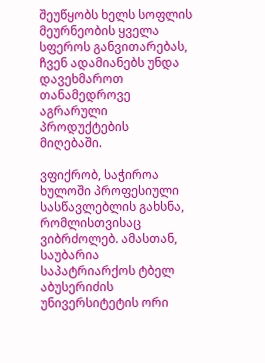შეუწყობს ხელს სოფლის მეურნეობის ყველა სფეროს განვითარებას, ჩვენ ადამიანებს უნდა დავეხმაროთ თანამედროვე აგრარული პროდუქტების მიღებაში.

ვფიქრობ, საჭიროა ხულოში პროფესიული სასწავლებლის გახსნა, რომლისთვისაც  ვიბრძოლებ. ამასთან, საუბარია საპატრიარქოს ტბელ აბუსერიძის უნივერსიტეტის ორი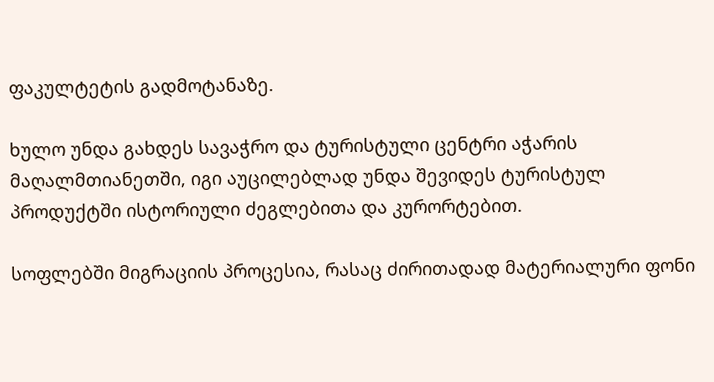ფაკულტეტის გადმოტანაზე.

ხულო უნდა გახდეს სავაჭრო და ტურისტული ცენტრი აჭარის მაღალმთიანეთში, იგი აუცილებლად უნდა შევიდეს ტურისტულ პროდუქტში ისტორიული ძეგლებითა და კურორტებით.

სოფლებში მიგრაციის პროცესია, რასაც ძირითადად მატერიალური ფონი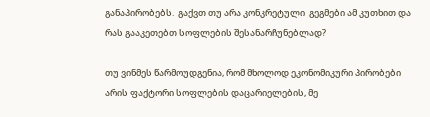განაპირობებს.  გაქვთ თუ არა კონკრეტული  გეგმები ამ კუთხით და რას გააკეთებთ სოფლების შესანარჩუნებლად?

თუ ვინმეს წარმოუდგენია, რომ მხოლოდ ეკონომიკური პირობები არის ფაქტორი სოფლების დაცარიელების, მე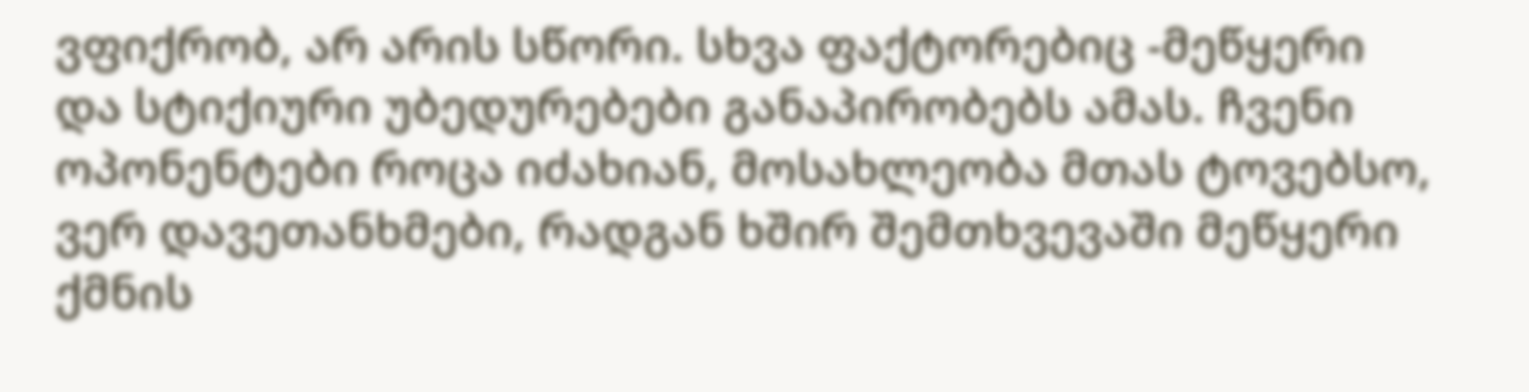ვფიქრობ, არ არის სწორი. სხვა ფაქტორებიც -მეწყერი და სტიქიური უბედურებები განაპირობებს ამას. ჩვენი ოპონენტები როცა იძახიან, მოსახლეობა მთას ტოვებსო, ვერ დავეთანხმები, რადგან ხშირ შემთხვევაში მეწყერი ქმნის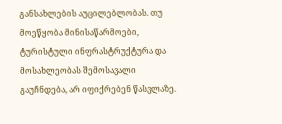განსახლების აუცილებლობას. თუ მოეწყობა მინისაწარმოები, ტურისტული ინფრასტრუქტურა და მოსახლეობას შემოსავალი გაუჩნდება, არ იფიქრებენ წასვლაზე.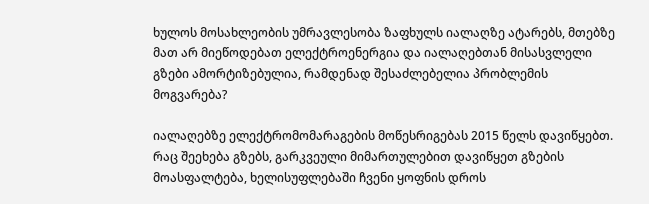ხულოს მოსახლეობის უმრავლესობა ზაფხულს იალაღზე ატარებს, მთებზე მათ არ მიეწოდებათ ელექტროენერგია და იალაღებთან მისასვლელი გზები ამორტიზებულია, რამდენად შესაძლებელია პრობლემის მოგვარება?

იალაღებზე ელექტრომომარაგების მოწესრიგებას 2015 წელს დავიწყებთ. რაც შეეხება გზებს, გარკვეული მიმართულებით დავიწყეთ გზების მოასფალტება, ხელისუფლებაში ჩვენი ყოფნის დროს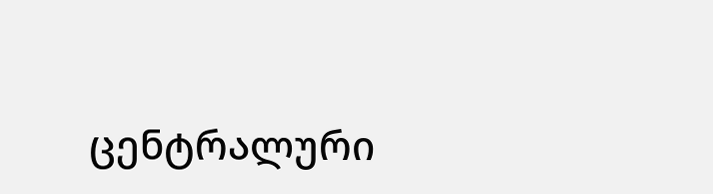ცენტრალური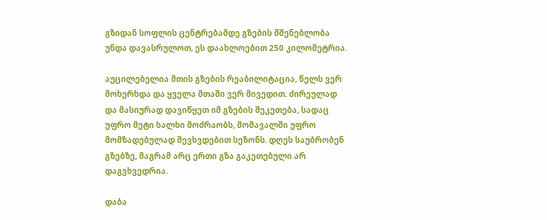გზიდან სოფლის ცენტრებამდე გზების მშენებლობა უნდა დავასრულოთ, ეს დაახლოებით 250 კილომეტრია.

აუცილებელია მთის გზების რეაბილიტაცია, წელს ვერ მოხერხდა და ყველა მთაში ვერ მივედით. ძირეულად და მასიურად დავიწყეთ იმ გზების შეკეთება, სადაც უფრო მეტი ხალხი მოძრაობს, მომავალში უფრო მომზადებულად შევხვდებით სეზონს. დღეს საუბრობენ გზებზე, მაგრამ არც ერთი გზა გაკეთებული არ დაგვხვედრია.

დაბა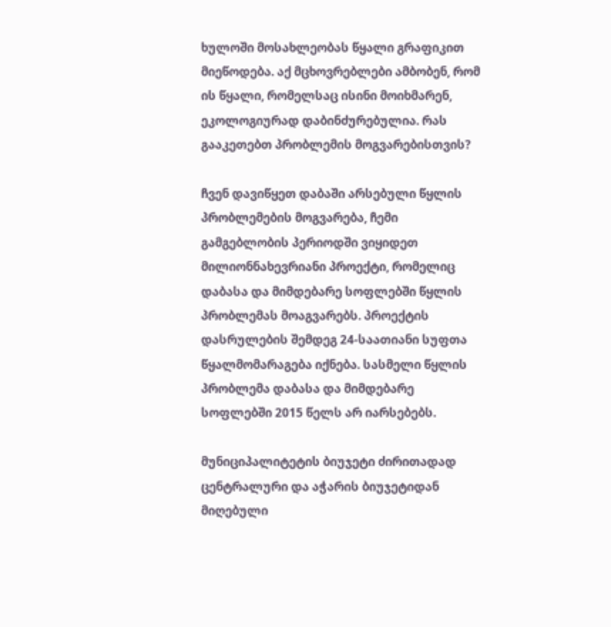ხულოში მოსახლეობას წყალი გრაფიკით მიეწოდება. აქ მცხოვრებლები ამბობენ, რომ ის წყალი, რომელსაც ისინი მოიხმარენ, ეკოლოგიურად დაბინძურებულია. რას გააკეთებთ პრობლემის მოგვარებისთვის?

ჩვენ დავიწყეთ დაბაში არსებული წყლის პრობლემების მოგვარება, ჩემი გამგებლობის პერიოდში ვიყიდეთ მილიონნახევრიანი პროექტი, რომელიც დაბასა და მიმდებარე სოფლებში წყლის პრობლემას მოაგვარებს. პროექტის დასრულების შემდეგ 24-საათიანი სუფთა წყალმომარაგება იქნება. სასმელი წყლის პრობლემა დაბასა და მიმდებარე სოფლებში 2015 წელს არ იარსებებს.

მუნიციპალიტეტის ბიუჯეტი ძირითადად ცენტრალური და აჭარის ბიუჯეტიდან მიღებული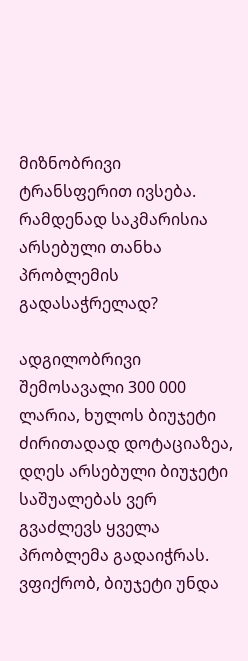მიზნობრივი ტრანსფერით ივსება. რამდენად საკმარისია არსებული თანხა პრობლემის გადასაჭრელად?

ადგილობრივი შემოსავალი 300 000 ლარია, ხულოს ბიუჯეტი ძირითადად დოტაციაზეა, დღეს არსებული ბიუჯეტი საშუალებას ვერ გვაძლევს ყველა პრობლემა გადაიჭრას. ვფიქრობ, ბიუჯეტი უნდა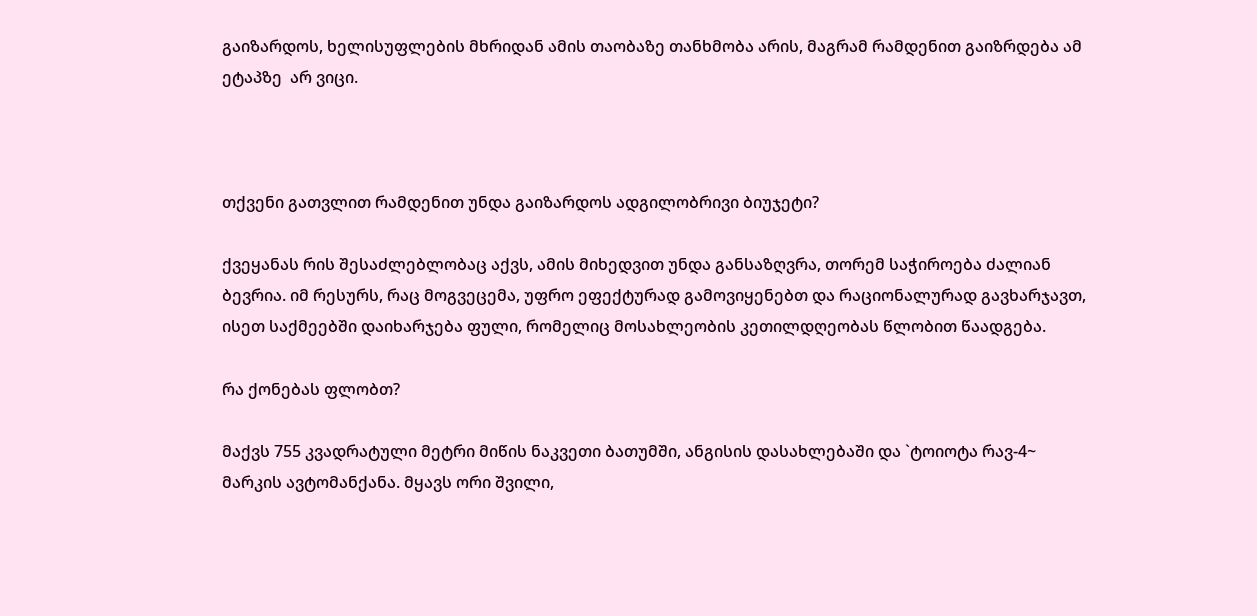გაიზარდოს, ხელისუფლების მხრიდან ამის თაობაზე თანხმობა არის, მაგრამ რამდენით გაიზრდება ამ ეტაპზე  არ ვიცი.



თქვენი გათვლით რამდენით უნდა გაიზარდოს ადგილობრივი ბიუჯეტი?

ქვეყანას რის შესაძლებლობაც აქვს, ამის მიხედვით უნდა განსაზღვრა, თორემ საჭიროება ძალიან ბევრია. იმ რესურს, რაც მოგვეცემა, უფრო ეფექტურად გამოვიყენებთ და რაციონალურად გავხარჯავთ, ისეთ საქმეებში დაიხარჯება ფული, რომელიც მოსახლეობის კეთილდღეობას წლობით წაადგება.

რა ქონებას ფლობთ?

მაქვს 755 კვადრატული მეტრი მიწის ნაკვეთი ბათუმში, ანგისის დასახლებაში და `ტოიოტა რავ-4~ მარკის ავტომანქანა. მყავს ორი შვილი,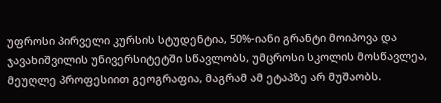უფროსი პირველი კურსის სტუდენტია, 50%-იანი გრანტი მოიპოვა და ჯავახიშვილის უნივერსიტეტში სწავლობს, უმცროსი სკოლის მოსწავლეა, მეუღლე პროფესიით გეოგრაფია, მაგრამ ამ ეტაპზე არ მუშაობს.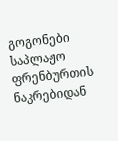გოგონები საპლაჟო ფრენბურთის ნაკრებიდან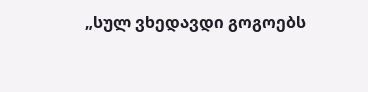„სულ ვხედავდი გოგოებს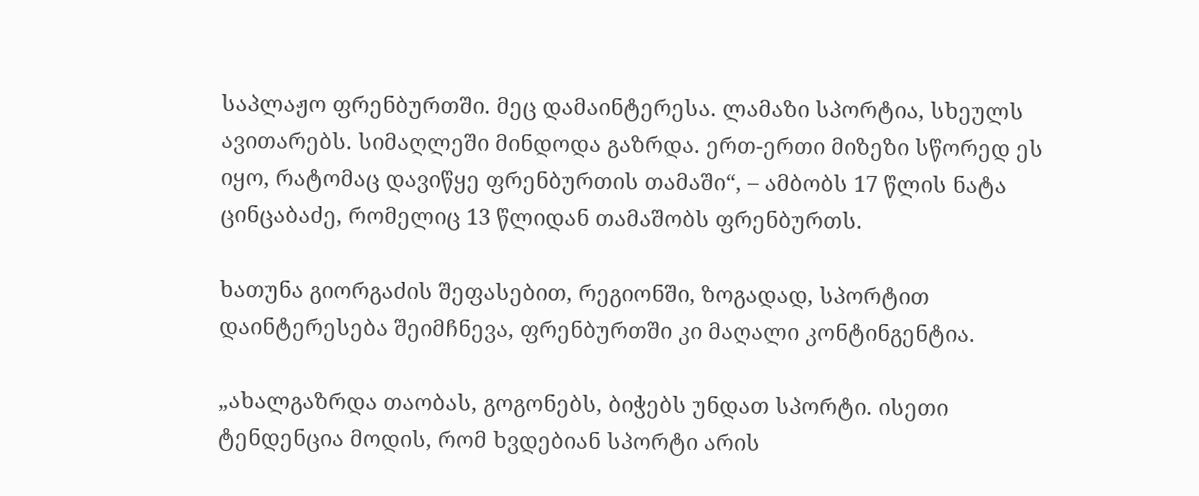საპლაჟო ფრენბურთში. მეც დამაინტერესა. ლამაზი სპორტია, სხეულს ავითარებს. სიმაღლეში მინდოდა გაზრდა. ერთ-ერთი მიზეზი სწორედ ეს იყო, რატომაც დავიწყე ფრენბურთის თამაში“, – ამბობს 17 წლის ნატა ცინცაბაძე, რომელიც 13 წლიდან თამაშობს ფრენბურთს.

ხათუნა გიორგაძის შეფასებით, რეგიონში, ზოგადად, სპორტით დაინტერესება შეიმჩნევა, ფრენბურთში კი მაღალი კონტინგენტია.

„ახალგაზრდა თაობას, გოგონებს, ბიჭებს უნდათ სპორტი. ისეთი ტენდენცია მოდის, რომ ხვდებიან სპორტი არის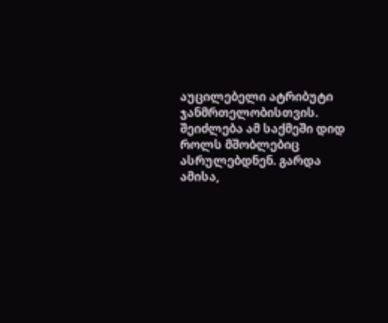აუცილებელი ატრიბუტი ჯანმრთელობისთვის. შეიძლება ამ საქმეში დიდ როლს მშობლებიც ასრულებდნენ. გარდა ამისა,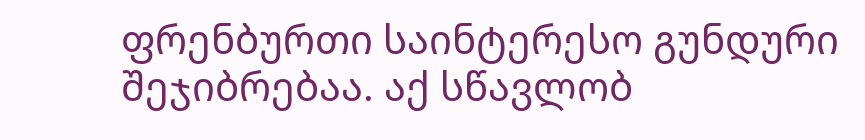ფრენბურთი საინტერესო გუნდური შეჯიბრებაა. აქ სწავლობ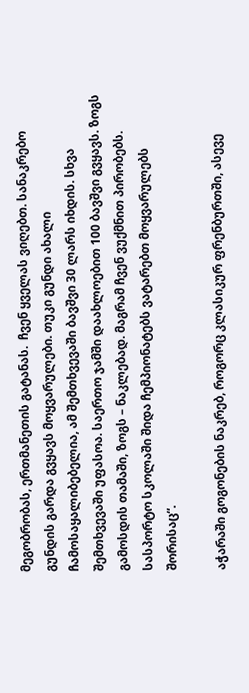მეგობრობას, ერთმანეთის გატანას.  ჩვენ ყველას ვიღებთ. სანაკრებო გუნდის გარდა გვყავს მოყვარულები. თუკი გუნდი ახალი ჩამოსაყალიბებელია, ამ შემთხვევაში ბავშვი 30 ლარს იხდის. სხვა შემთხვევაში უფასოა. საერთო ჯამში დაახლოებით 100 ბავშვი გვყავს. ზოგს გამოსდის თამაში, ზოგს – ნაკლებად. მაგრამ ჩვენ ვუქმნით პირობებს. სასპორტო სკოლაში შიდა ჩემპიონატებს ვატარებთ მოყვარულებს შორისაც“.

აჭარაში გოგონების ნაკრებ, როგორც კლასიკურ ფრენბურთში, ასევე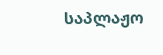საპლაჟო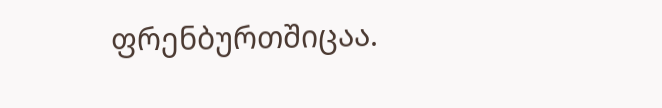ფრენბურთშიცაა.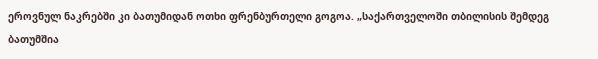ეროვნულ ნაკრებში კი ბათუმიდან ოთხი ფრენბურთელი გოგოა. „საქართველოში თბილისის შემდეგ ბათუმშია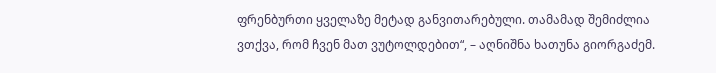ფრენბურთი ყველაზე მეტად განვითარებული. თამამად შემიძლია ვთქვა, რომ ჩვენ მათ ვუტოლდებით“, – აღნიშნა ხათუნა გიორგაძემ.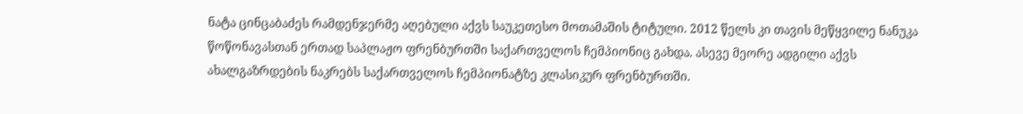ნატა ცინცაბაძეს რამდენჯერმე აღებული აქვს საუკეთესო მოთამაშის ტიტული. 2012 წელს კი თავის მეწყვილე ნანუკა წოწონავასთან ერთად საპლაჟო ფრენბურთში საქართველოს ჩემპიონიც გახდა. ასევე მეორე ადგილი აქვს ახალგაზრდების ნაკრებს საქართველოს ჩემპიონატზე კლასიკურ ფრენბურთში.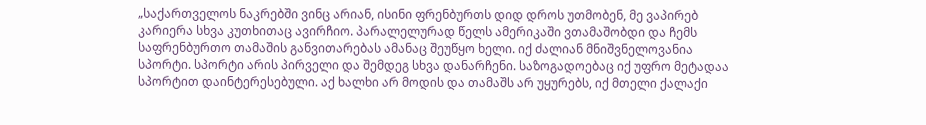„საქართველოს ნაკრებში ვინც არიან, ისინი ფრენბურთს დიდ დროს უთმობენ, მე ვაპირებ კარიერა სხვა კუთხითაც ავირჩიო. პარალელურად წელს ამერიკაში ვთამაშობდი და ჩემს საფრენბურთო თამაშის განვითარებას ამანაც შეუწყო ხელი. იქ ძალიან მნიშვნელოვანია სპორტი. სპორტი არის პირველი და შემდეგ სხვა დანარჩენი. საზოგადოებაც იქ უფრო მეტადაა სპორტით დაინტერესებული. აქ ხალხი არ მოდის და თამაშს არ უყურებს, იქ მთელი ქალაქი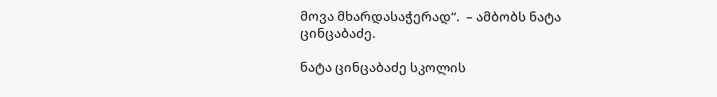მოვა მხარდასაჭერად“.  – ამბობს ნატა ცინცაბაძე.

ნატა ცინცაბაძე სკოლის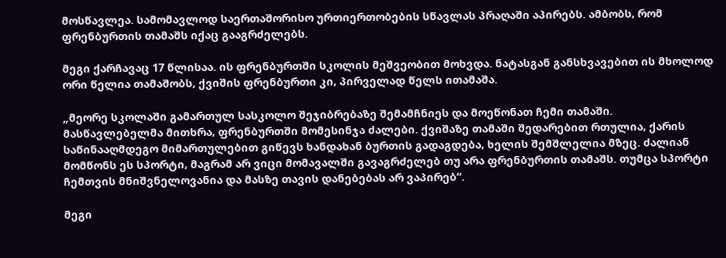მოსწავლეა. სამომავლოდ საერთაშორისო ურთიერთობების სწავლას პრაღაში აპირებს. ამბობს, რომ ფრენბურთის თამაშს იქაც გააგრძელებს.

მეგი ქარჩავაც 17 წლისაა. ის ფრენბურთში სკოლის მეშვეობით მოხვდა. ნატასგან განსხვავებით ის მხოლოდ ორი წელია თამაშობს, ქვიშის ფრენბურთი კი, პირველად წელს ითამაშა.

„მეორე სკოლაში გამართულ სასკოლო შეჯიბრებაზე შემამჩნიეს და მოეწონათ ჩემი თამაში. მასწავლებელმა მითხრა, ფრენბურთში მომესინჯა ძალები. ქვიშაზე თამაში შედარებით რთულია, ქარის საწინააღმდეგო მიმართულებით გიწევს ხანდახან ბურთის გადაგდება, ხელის შემშლელია მზეც. ძალიან მომწონს ეს სპორტი, მაგრამ არ ვიცი მომავალში გავაგრძელებ თუ არა ფრენბურთის თამაშს. თუმცა სპორტი ჩემთვის მნიშვნელოვანია და მასზე თავის დანებებას არ ვაპირებ“.

მეგი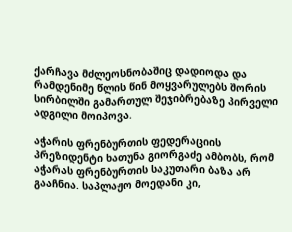ქარჩავა მძლეოსნობაშიც დადიოდა და რამდენიმე წლის წინ მოყვარულებს შორის სირბილში გამართულ შეჯიბრებაზე პირველი ადგილი მოიპოვა.

აჭარის ფრენბურთის ფედერაციის პრეზიდენტი ხათუნა გიორგაძე ამბობს, რომ აჭარას ფრენბურთის საკუთარი ბაზა არ გააჩნია. საპლაჟო მოედანი კი,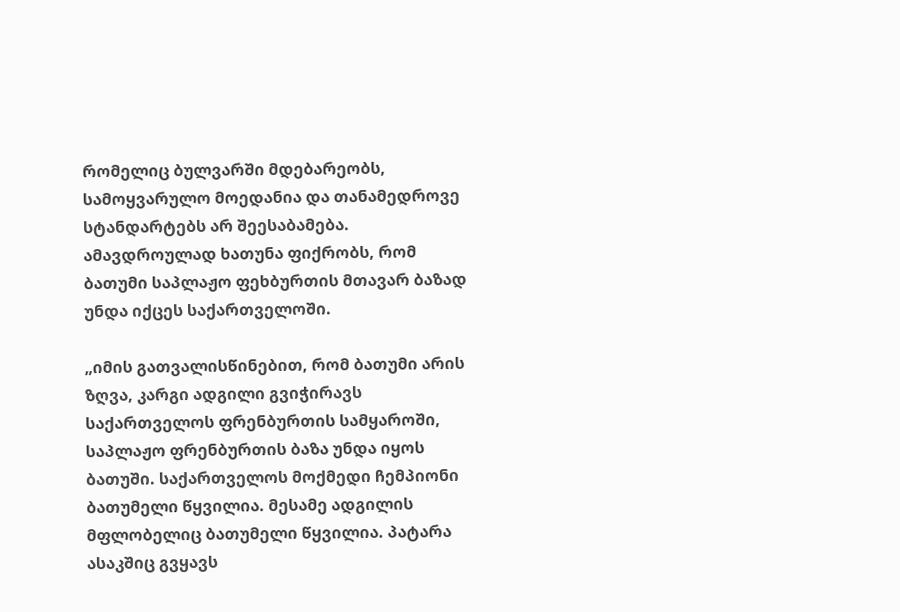რომელიც ბულვარში მდებარეობს, სამოყვარულო მოედანია და თანამედროვე სტანდარტებს არ შეესაბამება. ამავდროულად ხათუნა ფიქრობს, რომ ბათუმი საპლაჟო ფეხბურთის მთავარ ბაზად უნდა იქცეს საქართველოში.

„იმის გათვალისწინებით, რომ ბათუმი არის ზღვა, კარგი ადგილი გვიჭირავს საქართველოს ფრენბურთის სამყაროში, საპლაჟო ფრენბურთის ბაზა უნდა იყოს ბათუში. საქართველოს მოქმედი ჩემპიონი ბათუმელი წყვილია. მესამე ადგილის მფლობელიც ბათუმელი წყვილია. პატარა ასაკშიც გვყავს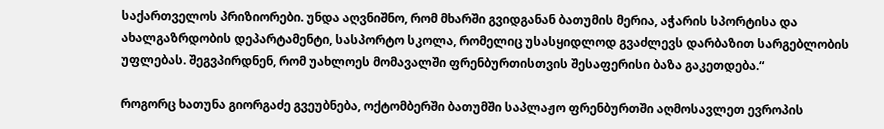საქართველოს პრიზიორები. უნდა აღვნიშნო, რომ მხარში გვიდგანან ბათუმის მერია, აჭარის სპორტისა და ახალგაზრდობის დეპარტამენტი, სასპორტო სკოლა, რომელიც უსასყიდლოდ გვაძლევს დარბაზით სარგებლობის უფლებას. შეგვპირდნენ, რომ უახლოეს მომავალში ფრენბურთისთვის შესაფერისი ბაზა გაკეთდება.“

როგორც ხათუნა გიორგაძე გვეუბნება, ოქტომბერში ბათუმში საპლაჟო ფრენბურთში აღმოსავლეთ ევროპის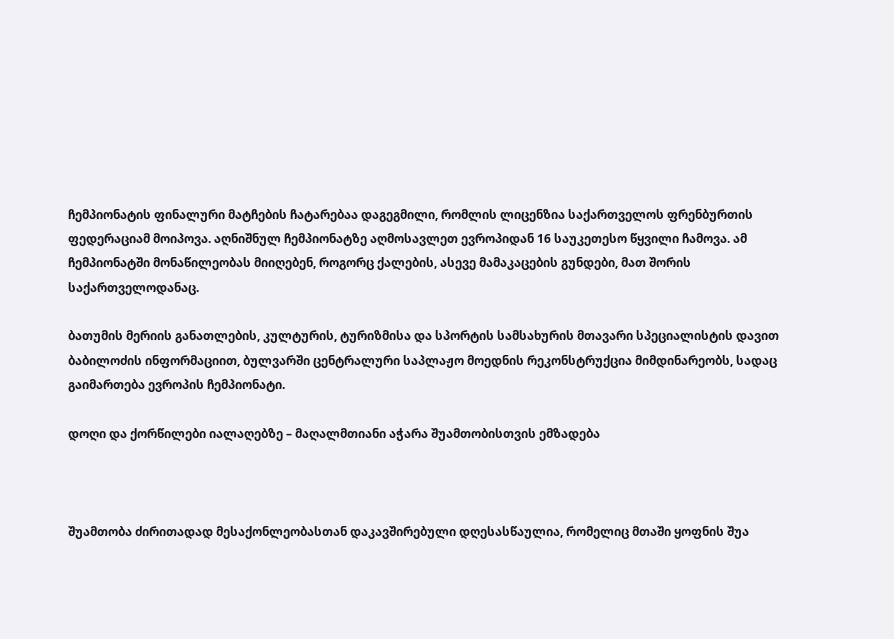ჩემპიონატის ფინალური მატჩების ჩატარებაა დაგეგმილი, რომლის ლიცენზია საქართველოს ფრენბურთის ფედერაციამ მოიპოვა. აღნიშნულ ჩემპიონატზე აღმოსავლეთ ევროპიდან 16 საუკეთესო წყვილი ჩამოვა. ამ ჩემპიონატში მონაწილეობას მიიღებენ, როგორც ქალების, ასევე მამაკაცების გუნდები, მათ შორის საქართველოდანაც.

ბათუმის მერიის განათლების, კულტურის, ტურიზმისა და სპორტის სამსახურის მთავარი სპეციალისტის დავით ბაბილოძის ინფორმაციით, ბულვარში ცენტრალური საპლაჟო მოედნის რეკონსტრუქცია მიმდინარეობს, სადაც გაიმართება ევროპის ჩემპიონატი.

დოღი და ქორწილები იალაღებზე – მაღალმთიანი აჭარა შუამთობისთვის ემზადება



შუამთობა ძირითადად მესაქონლეობასთან დაკავშირებული დღესასწაულია, რომელიც მთაში ყოფნის შუა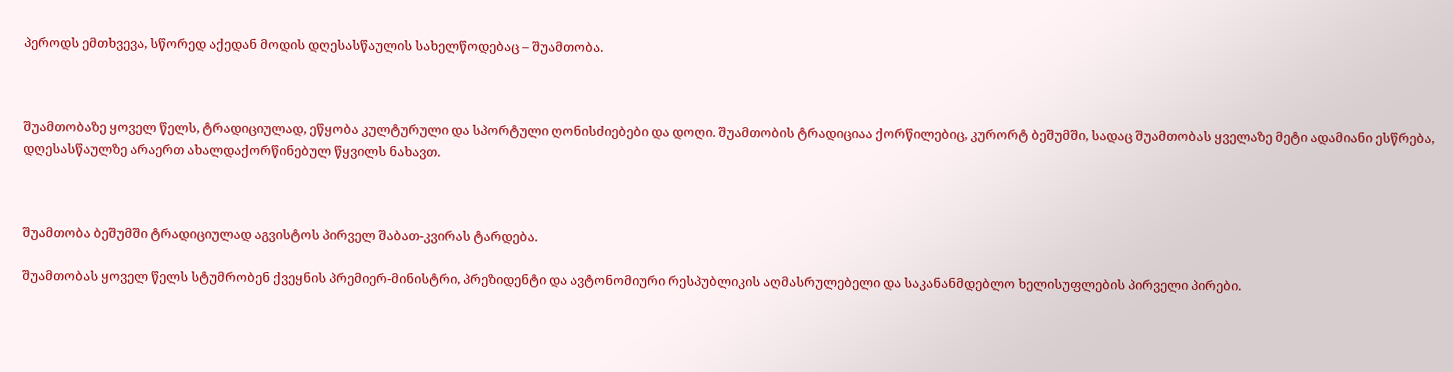პეროდს ემთხვევა, სწორედ აქედან მოდის დღესასწაულის სახელწოდებაც – შუამთობა.



შუამთობაზე ყოველ წელს, ტრადიციულად, ეწყობა კულტურული და სპორტული ღონისძიებები და დოღი. შუამთობის ტრადიციაა ქორწილებიც, კურორტ ბეშუმში, სადაც შუამთობას ყველაზე მეტი ადამიანი ესწრება, დღესასწაულზე არაერთ ახალდაქორწინებულ წყვილს ნახავთ.



შუამთობა ბეშუმში ტრადიციულად აგვისტოს პირველ შაბათ-კვირას ტარდება.

შუამთობას ყოველ წელს სტუმრობენ ქვეყნის პრემიერ-მინისტრი, პრეზიდენტი და ავტონომიური რესპუბლიკის აღმასრულებელი და საკანანმდებლო ხელისუფლების პირველი პირები.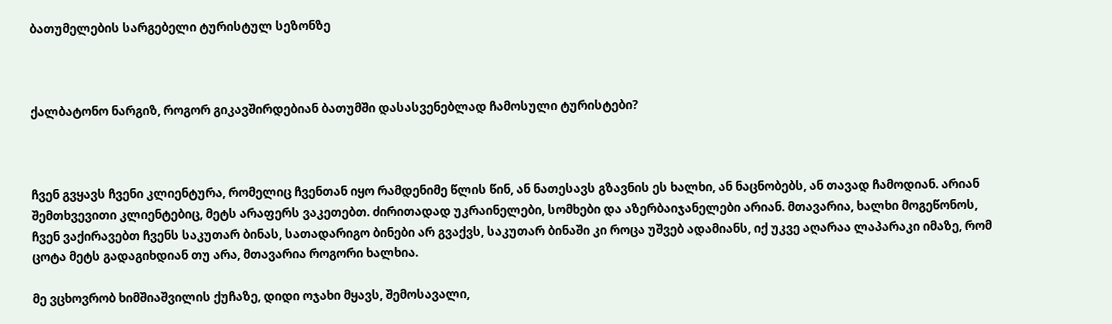ბათუმელების სარგებელი ტურისტულ სეზონზე



ქალბატონო ნარგიზ, როგორ გიკავშირდებიან ბათუმში დასასვენებლად ჩამოსული ტურისტები?



ჩვენ გვყავს ჩვენი კლიენტურა, რომელიც ჩვენთან იყო რამდენიმე წლის წინ, ან ნათესავს გზავნის ეს ხალხი, ან ნაცნობებს, ან თავად ჩამოდიან. არიან შემთხვევითი კლიენტებიც, მეტს არაფერს ვაკეთებთ. ძირითადად უკრაინელები, სომხები და აზერბაიჯანელები არიან. მთავარია, ხალხი მოგეწონოს, ჩვენ ვაქირავებთ ჩვენს საკუთარ ბინას, სათადარიგო ბინები არ გვაქვს, საკუთარ ბინაში კი როცა უშვებ ადამიანს, იქ უკვე აღარაა ლაპარაკი იმაზე, რომ ცოტა მეტს გადაგიხდიან თუ არა, მთავარია როგორი ხალხია.

მე ვცხოვრობ ხიმშიაშვილის ქუჩაზე, დიდი ოჯახი მყავს, შემოსავალი,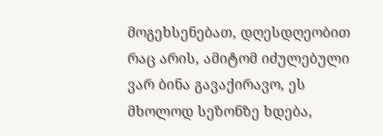მოგეხსენებათ, დღესდღეობით რაც არის, ამიტომ იძულებული ვარ ბინა გავაქირავო, ეს მხოლოდ სეზონზე ხდება,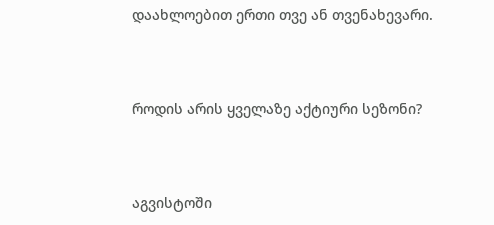დაახლოებით ერთი თვე ან თვენახევარი.



როდის არის ყველაზე აქტიური სეზონი?



აგვისტოში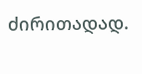ძირითადად.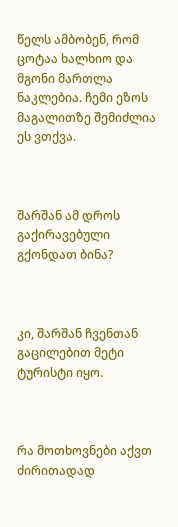წელს ამბობენ, რომ ცოტაა ხალხიო და მგონი მართლა ნაკლებია. ჩემი ეზოს მაგალითზე შემიძლია ეს ვთქვა.



შარშან ამ დროს გაქირავებული გქონდათ ბინა?



კი, შარშან ჩვენთან გაცილებით მეტი ტურისტი იყო.



რა მოთხოვნები აქვთ ძირითადად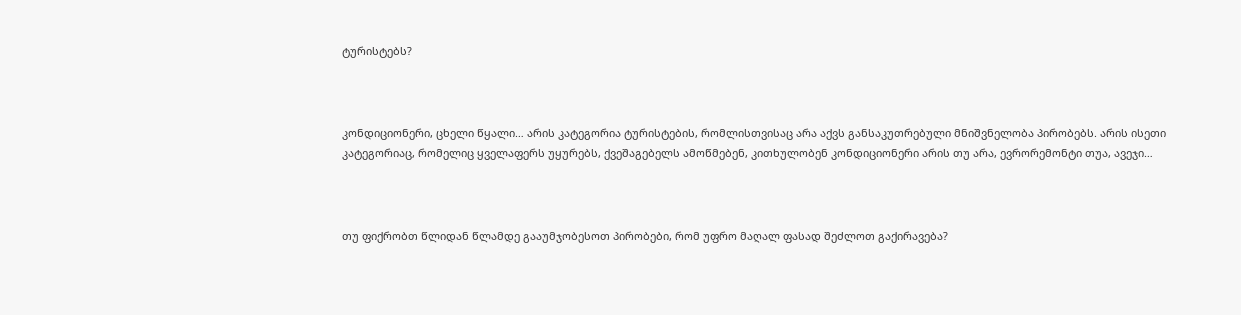ტურისტებს?



კონდიციონერი, ცხელი წყალი… არის კატეგორია ტურისტების, რომლისთვისაც არა აქვს განსაკუთრებული მნიშვნელობა პირობებს. არის ისეთი კატეგორიაც, რომელიც ყველაფერს უყურებს, ქვეშაგებელს ამოწმებენ, კითხულობენ კონდიციონერი არის თუ არა, ევრორემონტი თუა, ავეჯი…



თუ ფიქრობთ წლიდან წლამდე გააუმჯობესოთ პირობები, რომ უფრო მაღალ ფასად შეძლოთ გაქირავება?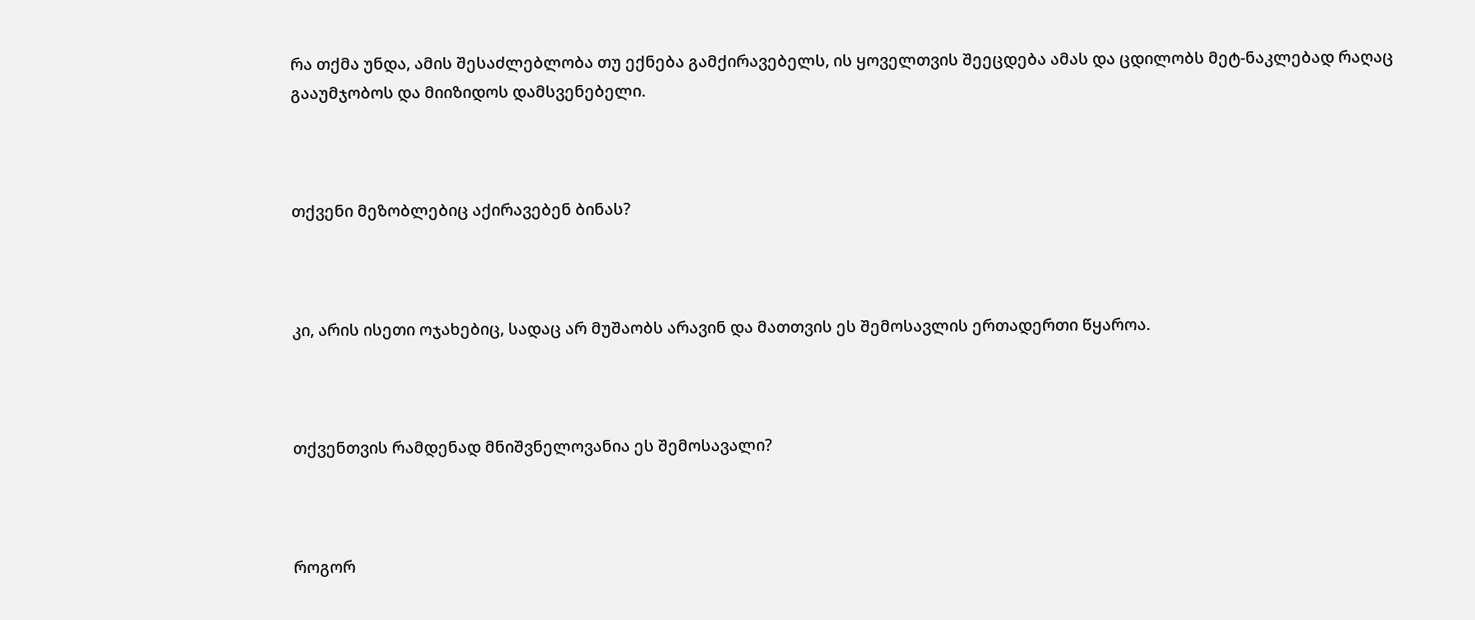რა თქმა უნდა, ამის შესაძლებლობა თუ ექნება გამქირავებელს, ის ყოველთვის შეეცდება ამას და ცდილობს მეტ-ნაკლებად რაღაც გააუმჯობოს და მიიზიდოს დამსვენებელი.



თქვენი მეზობლებიც აქირავებენ ბინას?



კი, არის ისეთი ოჯახებიც, სადაც არ მუშაობს არავინ და მათთვის ეს შემოსავლის ერთადერთი წყაროა.



თქვენთვის რამდენად მნიშვნელოვანია ეს შემოსავალი?



როგორ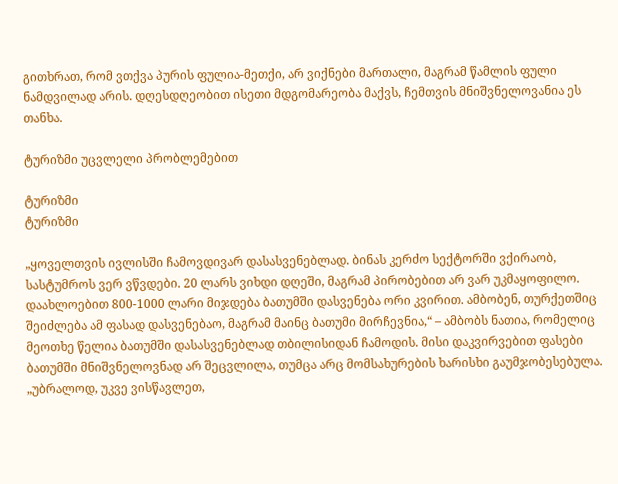გითხრათ, რომ ვთქვა პურის ფულია-მეთქი, არ ვიქნები მართალი, მაგრამ წამლის ფული ნამდვილად არის. დღესდღეობით ისეთი მდგომარეობა მაქვს, ჩემთვის მნიშვნელოვანია ეს თანხა.

ტურიზმი უცვლელი პრობლემებით

ტურიზმი
ტურიზმი

„ყოველთვის ივლისში ჩამოვდივარ დასასვენებლად. ბინას კერძო სექტორში ვქირაობ, სასტუმროს ვერ ვწვდები. 20 ლარს ვიხდი დღეში, მაგრამ პირობებით არ ვარ უკმაყოფილო. დაახლოებით 800-1000 ლარი მიჯდება ბათუმში დასვენება ორი კვირით. ამბობენ, თურქეთშიც შეიძლება ამ ფასად დასვენებაო, მაგრამ მაინც ბათუმი მირჩევნია,“ – ამბობს ნათია, რომელიც მეოთხე წელია ბათუმში დასასვენებლად თბილისიდან ჩამოდის. მისი დაკვირვებით ფასები ბათუმში მნიშვნელოვნად არ შეცვლილა, თუმცა არც მომსახურების ხარისხი გაუმჯობესებულა. „უბრალოდ, უკვე ვისწავლეთ,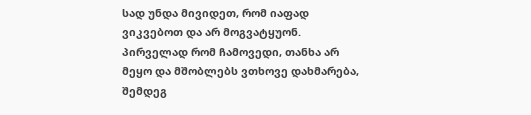სად უნდა მივიდეთ, რომ იაფად ვიკვებოთ და არ მოგვატყუონ. პირველად რომ ჩამოვედი, თანხა არ მეყო და მშობლებს ვთხოვე დახმარება, შემდეგ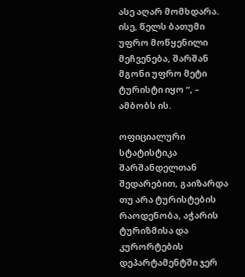ასე აღარ მომხდარა. ისე, წელს ბათუმი უფრო მოწყენილი მეჩვენება, შარშან მგონი უფრო მეტი ტურისტი იყო “, – ამბობს ის.

ოფიციალური სტატისტიკა შარშანდელთან შედარებით, გაიზარდა თუ არა ტურისტების რაოდენობა, აჭარის ტურიზმისა და კურორტების დეპარტამენტში ჯერ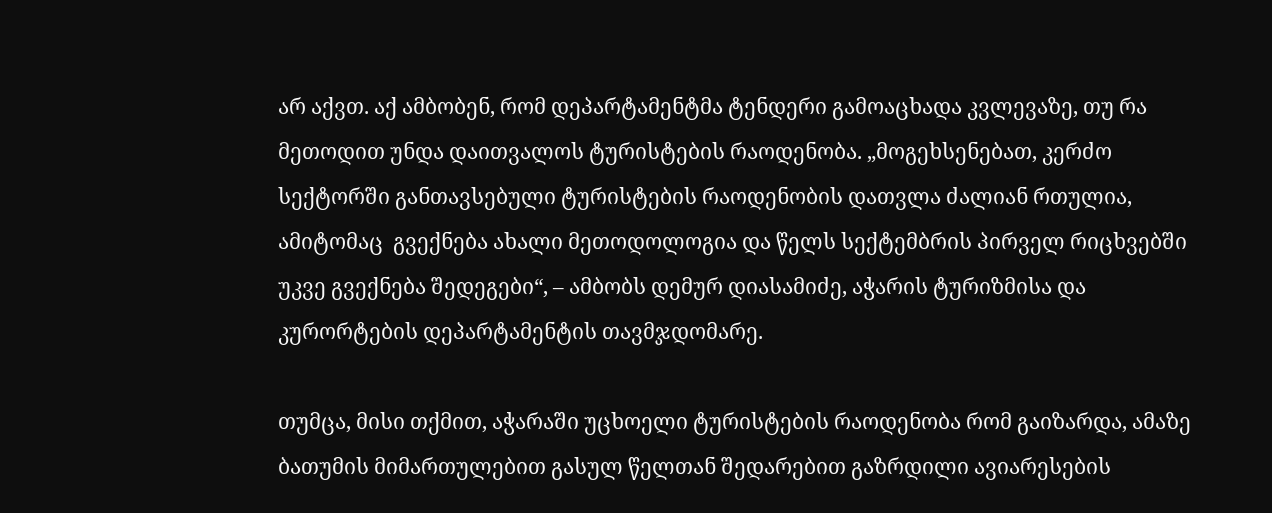არ აქვთ. აქ ამბობენ, რომ დეპარტამენტმა ტენდერი გამოაცხადა კვლევაზე, თუ რა მეთოდით უნდა დაითვალოს ტურისტების რაოდენობა. „მოგეხსენებათ, კერძო სექტორში განთავსებული ტურისტების რაოდენობის დათვლა ძალიან რთულია, ამიტომაც  გვექნება ახალი მეთოდოლოგია და წელს სექტემბრის პირველ რიცხვებში უკვე გვექნება შედეგები“, – ამბობს დემურ დიასამიძე, აჭარის ტურიზმისა და კურორტების დეპარტამენტის თავმჯდომარე.

თუმცა, მისი თქმით, აჭარაში უცხოელი ტურისტების რაოდენობა რომ გაიზარდა, ამაზე ბათუმის მიმართულებით გასულ წელთან შედარებით გაზრდილი ავიარესების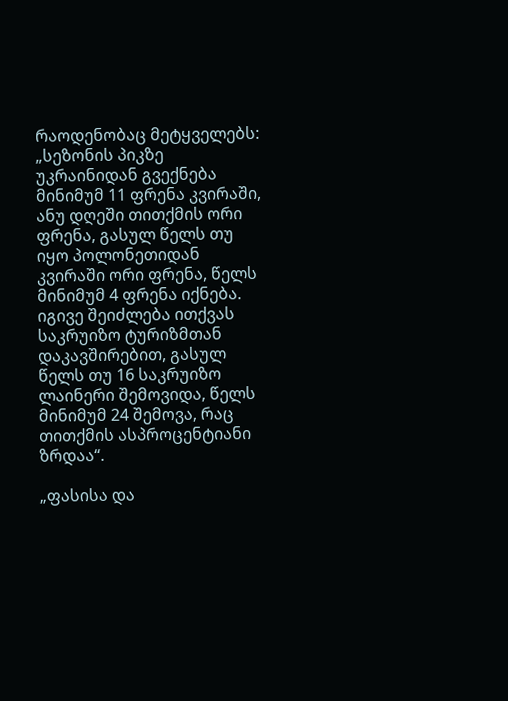რაოდენობაც მეტყველებს: „სეზონის პიკზე უკრაინიდან გვექნება მინიმუმ 11 ფრენა კვირაში, ანუ დღეში თითქმის ორი ფრენა, გასულ წელს თუ იყო პოლონეთიდან კვირაში ორი ფრენა, წელს მინიმუმ 4 ფრენა იქნება. იგივე შეიძლება ითქვას საკრუიზო ტურიზმთან დაკავშირებით, გასულ წელს თუ 16 საკრუიზო ლაინერი შემოვიდა, წელს მინიმუმ 24 შემოვა, რაც თითქმის ასპროცენტიანი ზრდაა“.

„ფასისა და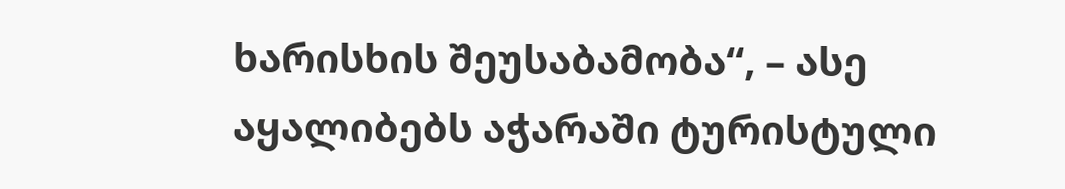ხარისხის შეუსაბამობა“, – ასე აყალიბებს აჭარაში ტურისტული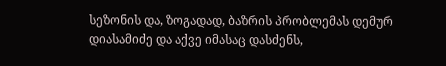სეზონის და, ზოგადად, ბაზრის პრობლემას დემურ დიასამიძე და აქვე იმასაც დასძენს,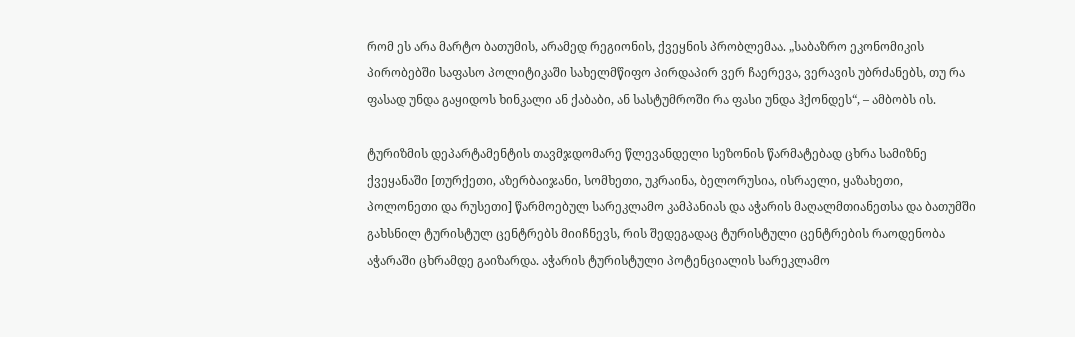რომ ეს არა მარტო ბათუმის, არამედ რეგიონის, ქვეყნის პრობლემაა. „საბაზრო ეკონომიკის პირობებში საფასო პოლიტიკაში სახელმწიფო პირდაპირ ვერ ჩაერევა, ვერავის უბრძანებს, თუ რა ფასად უნდა გაყიდოს ხინკალი ან ქაბაბი, ან სასტუმროში რა ფასი უნდა ჰქონდეს“, – ამბობს ის.

ტურიზმის დეპარტამენტის თავმჯდომარე წლევანდელი სეზონის წარმატებად ცხრა სამიზნე ქვეყანაში [თურქეთი, აზერბაიჯანი, სომხეთი, უკრაინა, ბელორუსია, ისრაელი, ყაზახეთი, პოლონეთი და რუსეთი] წარმოებულ სარეკლამო კამპანიას და აჭარის მაღალმთიანეთსა და ბათუმში გახსნილ ტურისტულ ცენტრებს მიიჩნევს, რის შედეგადაც ტურისტული ცენტრების რაოდენობა აჭარაში ცხრამდე გაიზარდა. აჭარის ტურისტული პოტენციალის სარეკლამო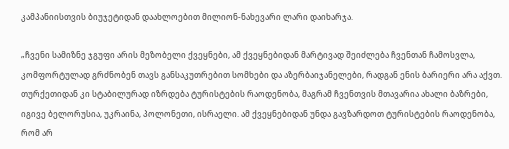კამპანიისთვის ბიუჯეტიდან დაახლოებით მილიონ-ნახევარი ლარი დაიხარჯა.

„ჩვენი სამიზნე ჯგუფი არის მეზობელი ქვეყნები, ამ ქვეყნებიდან მარტივად შეიძლება ჩვენთან ჩამოსვლა, კომფორტულად გრძნობენ თავს განსაკუთრებით სომხები და აზერბაიჯანელები, რადგან ენის ბარიერი არა აქვთ. თურქეთიდან კი სტაბილურად იზრდება ტურისტების რაოდენობა, მაგრამ ჩვენთვის მთავარია ახალი ბაზრები, იგივე ბელორუსია, უკრაინა, პოლონეთი, ისრაელი. ამ ქვეყნებიდან უნდა გავზარდოთ ტურისტების რაოდენობა, რომ არ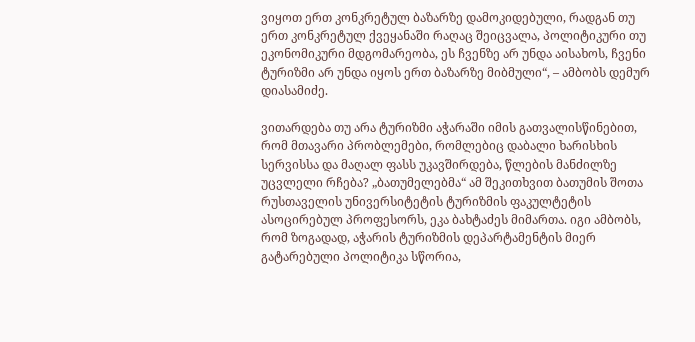ვიყოთ ერთ კონკრეტულ ბაზარზე დამოკიდებული, რადგან თუ ერთ კონკრეტულ ქვეყანაში რაღაც შეიცვალა, პოლიტიკური თუ ეკონომიკური მდგომარეობა, ეს ჩვენზე არ უნდა აისახოს, ჩვენი ტურიზმი არ უნდა იყოს ერთ ბაზარზე მიბმული“, – ამბობს დემურ დიასამიძე.

ვითარდება თუ არა ტურიზმი აჭარაში იმის გათვალისწინებით, რომ მთავარი პრობლემები, რომლებიც დაბალი ხარისხის სერვისსა და მაღალ ფასს უკავშირდება, წლების მანძილზე უცვლელი რჩება? „ბათუმელებმა“ ამ შეკითხვით ბათუმის შოთა რუსთაველის უნივერსიტეტის ტურიზმის ფაკულტეტის ასოცირებულ პროფესორს, ეკა ბახტაძეს მიმართა. იგი ამბობს, რომ ზოგადად, აჭარის ტურიზმის დეპარტამენტის მიერ გატარებული პოლიტიკა სწორია,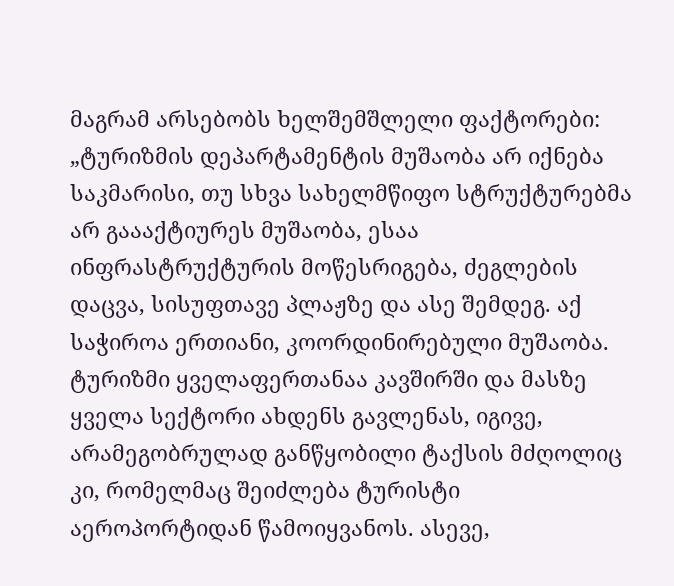მაგრამ არსებობს ხელშემშლელი ფაქტორები: „ტურიზმის დეპარტამენტის მუშაობა არ იქნება საკმარისი, თუ სხვა სახელმწიფო სტრუქტურებმა არ გაააქტიურეს მუშაობა, ესაა ინფრასტრუქტურის მოწესრიგება, ძეგლების დაცვა, სისუფთავე პლაჟზე და ასე შემდეგ. აქ საჭიროა ერთიანი, კოორდინირებული მუშაობა. ტურიზმი ყველაფერთანაა კავშირში და მასზე ყველა სექტორი ახდენს გავლენას, იგივე, არამეგობრულად განწყობილი ტაქსის მძღოლიც კი, რომელმაც შეიძლება ტურისტი აეროპორტიდან წამოიყვანოს. ასევე,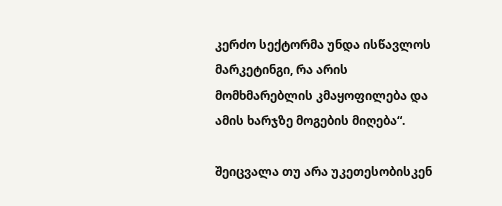კერძო სექტორმა უნდა ისწავლოს მარკეტინგი, რა არის მომხმარებლის კმაყოფილება და ამის ხარჯზე მოგების მიღება“.

შეიცვალა თუ არა უკეთესობისკენ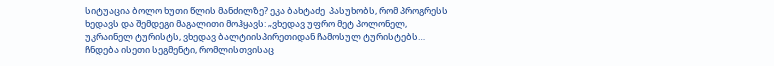სიტუაცია ბოლო ხუთი წლის მანძილზე? ეკა ბახტაძე  პასუხობს, რომ პროგრესს ხედავს და შემდეგი მაგალითი მოჰყავს: „ვხედავ უფრო მეტ პოლონელ, უკრაინელ ტურისტს, ვხედავ ბალტიისპირეთიდან ჩამოსულ ტურისტებს… ჩნდება ისეთი სეგმენტი, რომლისთვისაც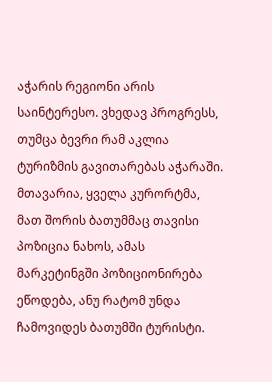აჭარის რეგიონი არის საინტერესო. ვხედავ პროგრესს, თუმცა ბევრი რამ აკლია ტურიზმის გავითარებას აჭარაში. მთავარია, ყველა კურორტმა, მათ შორის ბათუმმაც თავისი პოზიცია ნახოს, ამას მარკეტინგში პოზიციონირება ეწოდება, ანუ რატომ უნდა ჩამოვიდეს ბათუმში ტურისტი.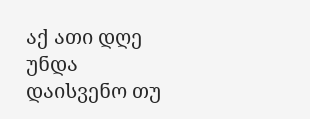აქ ათი დღე უნდა დაისვენო თუ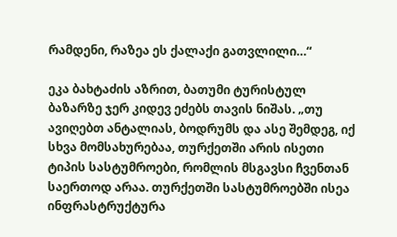რამდენი, რაზეა ეს ქალაქი გათვლილი…“

ეკა ბახტაძის აზრით, ბათუმი ტურისტულ ბაზარზე ჯერ კიდევ ეძებს თავის ნიშას. „თუ ავიღებთ ანტალიას, ბოდრუმს და ასე შემდეგ, იქ სხვა მომსახურებაა, თურქეთში არის ისეთი ტიპის სასტუმროები, რომლის მსგავსი ჩვენთან საერთოდ არაა. თურქეთში სასტუმროებში ისეა ინფრასტრუქტურა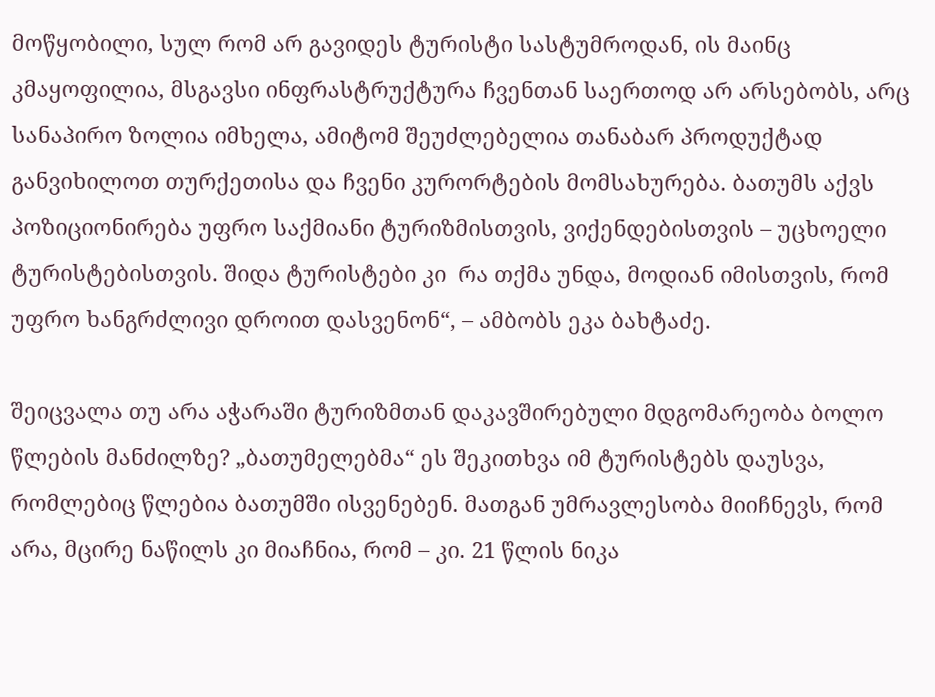მოწყობილი, სულ რომ არ გავიდეს ტურისტი სასტუმროდან, ის მაინც კმაყოფილია, მსგავსი ინფრასტრუქტურა ჩვენთან საერთოდ არ არსებობს, არც სანაპირო ზოლია იმხელა, ამიტომ შეუძლებელია თანაბარ პროდუქტად განვიხილოთ თურქეთისა და ჩვენი კურორტების მომსახურება. ბათუმს აქვს პოზიციონირება უფრო საქმიანი ტურიზმისთვის, ვიქენდებისთვის – უცხოელი ტურისტებისთვის. შიდა ტურისტები კი  რა თქმა უნდა, მოდიან იმისთვის, რომ უფრო ხანგრძლივი დროით დასვენონ“, – ამბობს ეკა ბახტაძე.

შეიცვალა თუ არა აჭარაში ტურიზმთან დაკავშირებული მდგომარეობა ბოლო წლების მანძილზე? „ბათუმელებმა“ ეს შეკითხვა იმ ტურისტებს დაუსვა, რომლებიც წლებია ბათუმში ისვენებენ. მათგან უმრავლესობა მიიჩნევს, რომ არა, მცირე ნაწილს კი მიაჩნია, რომ – კი. 21 წლის ნიკა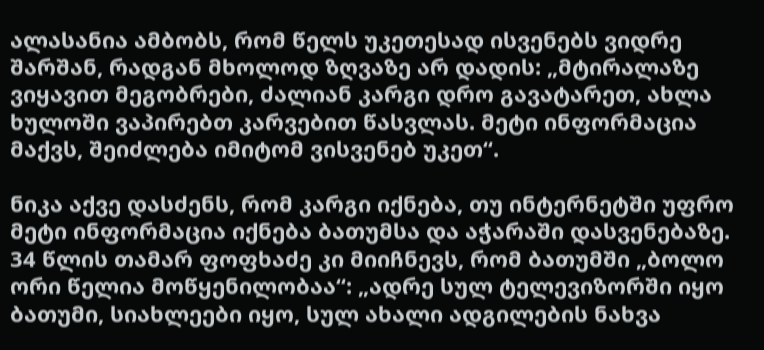ალასანია ამბობს, რომ წელს უკეთესად ისვენებს ვიდრე შარშან, რადგან მხოლოდ ზღვაზე არ დადის: „მტირალაზე ვიყავით მეგობრები, ძალიან კარგი დრო გავატარეთ, ახლა ხულოში ვაპირებთ კარვებით წასვლას. მეტი ინფორმაცია მაქვს, შეიძლება იმიტომ ვისვენებ უკეთ“.

ნიკა აქვე დასძენს, რომ კარგი იქნება, თუ ინტერნეტში უფრო მეტი ინფორმაცია იქნება ბათუმსა და აჭარაში დასვენებაზე. 34 წლის თამარ ფოფხაძე კი მიიჩნევს, რომ ბათუმში „ბოლო ორი წელია მოწყენილობაა“: „ადრე სულ ტელევიზორში იყო ბათუმი, სიახლეები იყო, სულ ახალი ადგილების ნახვა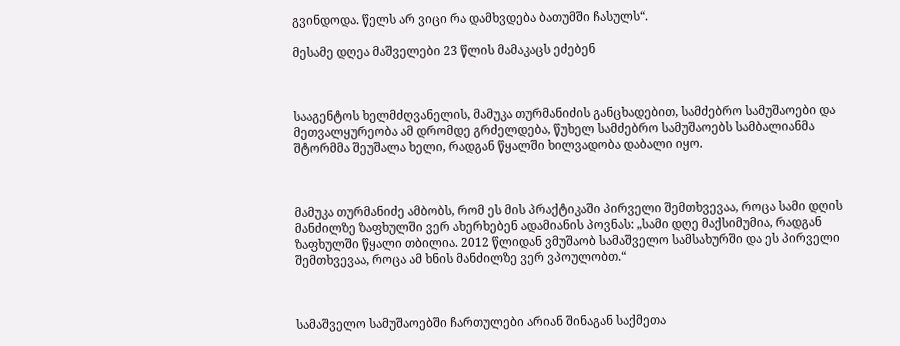გვინდოდა. წელს არ ვიცი რა დამხვდება ბათუმში ჩასულს“.

მესამე დღეა მაშველები 23 წლის მამაკაცს ეძებენ



სააგენტოს ხელმძღვანელის, მამუკა თურმანიძის განცხადებით, სამძებრო სამუშაოები და მეთვალყურეობა ამ დრომდე გრძელდება, წუხელ სამძებრო სამუშაოებს სამბალიანმა შტორმმა შეუშალა ხელი, რადგან წყალში ხილვადობა დაბალი იყო.



მამუკა თურმანიძე ამბობს, რომ ეს მის პრაქტიკაში პირველი შემთხვევაა, როცა სამი დღის მანძილზე ზაფხულში ვერ ახერხებენ ადამიანის პოვნას: „სამი დღე მაქსიმუმია, რადგან ზაფხულში წყალი თბილია. 2012 წლიდან ვმუშაობ სამაშველო სამსახურში და ეს პირველი შემთხვევაა, როცა ამ ხნის მანძილზე ვერ ვპოულობთ.“



სამაშველო სამუშაოებში ჩართულები არიან შინაგან საქმეთა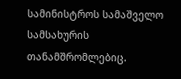სამინისტროს სამაშველო სამსახურის თანამშრომლებიც.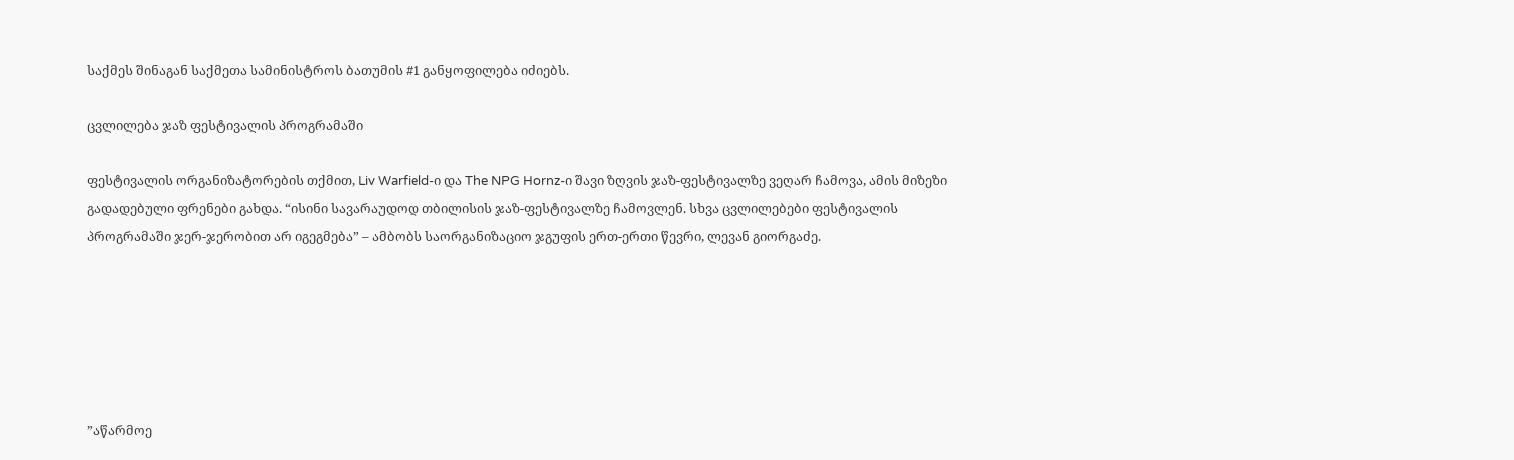საქმეს შინაგან საქმეთა სამინისტროს ბათუმის #1 განყოფილება იძიებს.

ცვლილება ჯაზ ფესტივალის პროგრამაში

ფესტივალის ორგანიზატორების თქმით, Liv Warfield-ი და The NPG Hornz-ი შავი ზღვის ჯაზ-ფესტივალზე ვეღარ ჩამოვა, ამის მიზეზი გადადებული ფრენები გახდა. “ისინი სავარაუდოდ თბილისის ჯაზ-ფესტივალზე ჩამოვლენ. სხვა ცვლილებები ფესტივალის პროგრამაში ჯერ-ჯერობით არ იგეგმება” – ამბობს საორგანიზაციო ჯგუფის ერთ-ერთი წევრი, ლევან გიორგაძე.






”აწარმოე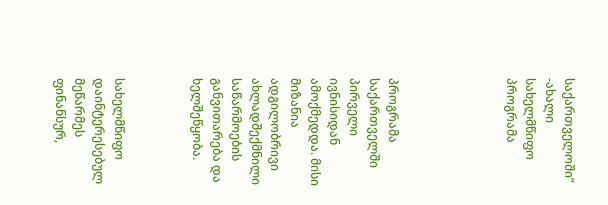საქართველოში” -ახალი სახელმწიფო პროგრამა





პროგრამა საქართველში პირველი ივნისიდან ამოქმედდა. მისი მიზანია ადგილობრივი ახლადშექმნილი საწარმოების განვითარება და ხელშეწყობა.



სახელმწიფო დაინტერესებულ მეწარმეს ფინანსურ,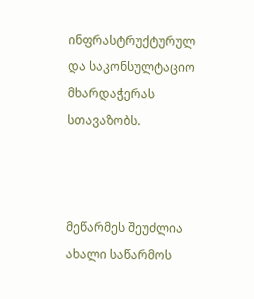ინფრასტრუქტურულ და საკონსულტაციო მხარდაჭერას სთავაზობს.



მეწარმეს შეუძლია ახალი საწარმოს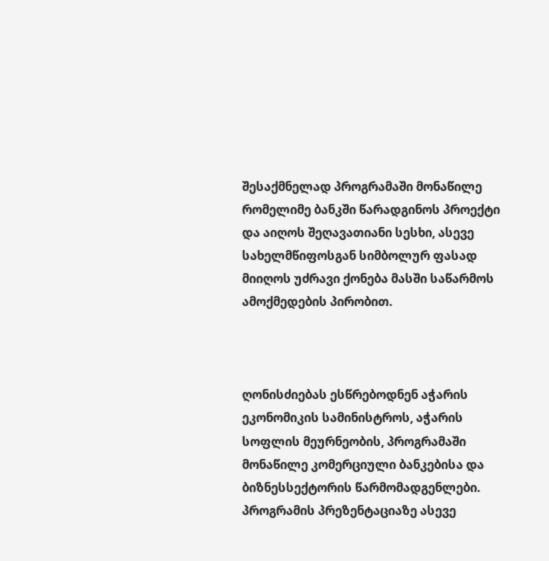შესაქმნელად პროგრამაში მონაწილე რომელიმე ბანკში წარადგინოს პროექტი და აიღოს შეღავათიანი სესხი, ასევე სახელმწიფოსგან სიმბოლურ ფასად მიიღოს უძრავი ქონება მასში საწარმოს ამოქმედების პირობით.



ღონისძიებას ესწრებოდნენ აჭარის ეკონომიკის სამინისტროს, აჭარის სოფლის მეურნეობის, პროგრამაში მონაწილე კომერციული ბანკებისა და ბიზნესსექტორის წარმომადგენლები. პროგრამის პრეზენტაციაზე ასევე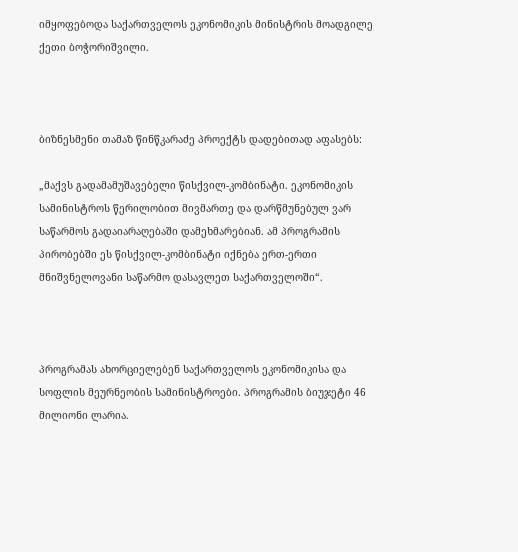იმყოფებოდა საქართველოს ეკონომიკის მინისტრის მოადგილე ქეთი ბოჭორიშვილი.



ბიზნესმენი თამაზ წინწკარაძე პროექტს დადებითად აფასებს:

„მაქვს გადამამუშავებელი წისქვილ-კომბინატი. ეკონომიკის სამინისტროს წერილობით მივმართე და დარწმუნებულ ვარ საწარმოს გადაიარაღებაში დამეხმარებიან. ამ პროგრამის პირობებში ეს წისქვილ-კომბინატი იქნება ერთ-ერთი მნიშვნელოვანი საწარმო დასავლეთ საქართველოში“.



პროგრამას ახორციელებენ საქართველოს ეკონომიკისა და სოფლის მეურნეობის სამინისტროები. პროგრამის ბიუჯეტი 46 მილიონი ლარია.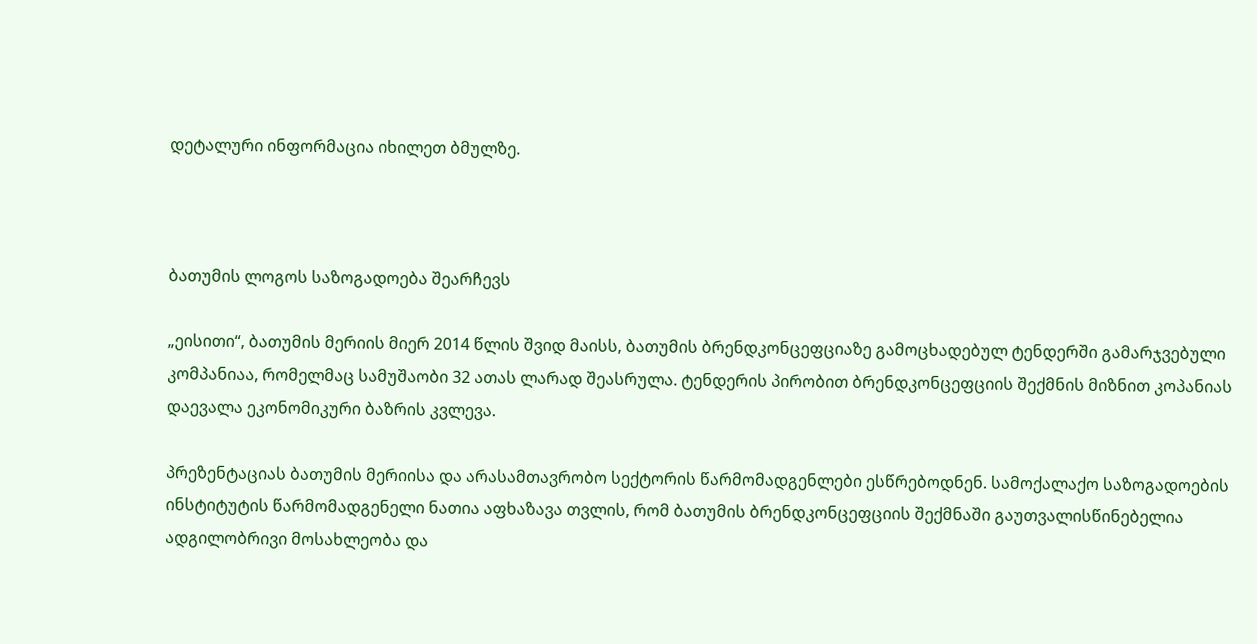დეტალური ინფორმაცია იხილეთ ბმულზე.



ბათუმის ლოგოს საზოგადოება შეარჩევს

„ეისითი“, ბათუმის მერიის მიერ 2014 წლის შვიდ მაისს, ბათუმის ბრენდკონცეფციაზე გამოცხადებულ ტენდერში გამარჯვებული კომპანიაა, რომელმაც სამუშაობი 32 ათას ლარად შეასრულა. ტენდერის პირობით ბრენდკონცეფციის შექმნის მიზნით კოპანიას დაევალა ეკონომიკური ბაზრის კვლევა.

პრეზენტაციას ბათუმის მერიისა და არასამთავრობო სექტორის წარმომადგენლები ესწრებოდნენ. სამოქალაქო საზოგადოების ინსტიტუტის წარმომადგენელი ნათია აფხაზავა თვლის, რომ ბათუმის ბრენდკონცეფციის შექმნაში გაუთვალისწინებელია ადგილობრივი მოსახლეობა და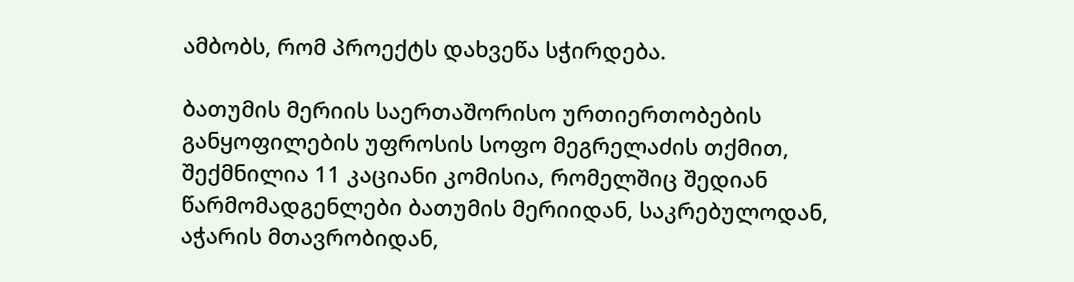ამბობს, რომ პროექტს დახვეწა სჭირდება.

ბათუმის მერიის საერთაშორისო ურთიერთობების განყოფილების უფროსის სოფო მეგრელაძის თქმით, შექმნილია 11 კაციანი კომისია, რომელშიც შედიან წარმომადგენლები ბათუმის მერიიდან, საკრებულოდან, აჭარის მთავრობიდან,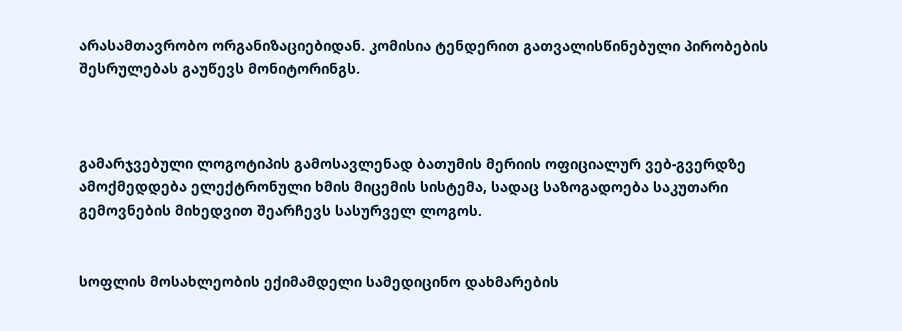არასამთავრობო ორგანიზაციებიდან. კომისია ტენდერით გათვალისწინებული პირობების შესრულებას გაუწევს მონიტორინგს.



გამარჯვებული ლოგოტიპის გამოსავლენად ბათუმის მერიის ოფიციალურ ვებ-გვერდზე ამოქმედდება ელექტრონული ხმის მიცემის სისტემა, სადაც საზოგადოება საკუთარი გემოვნების მიხედვით შეარჩევს სასურველ ლოგოს.


სოფლის მოსახლეობის ექიმამდელი სამედიცინო დახმარების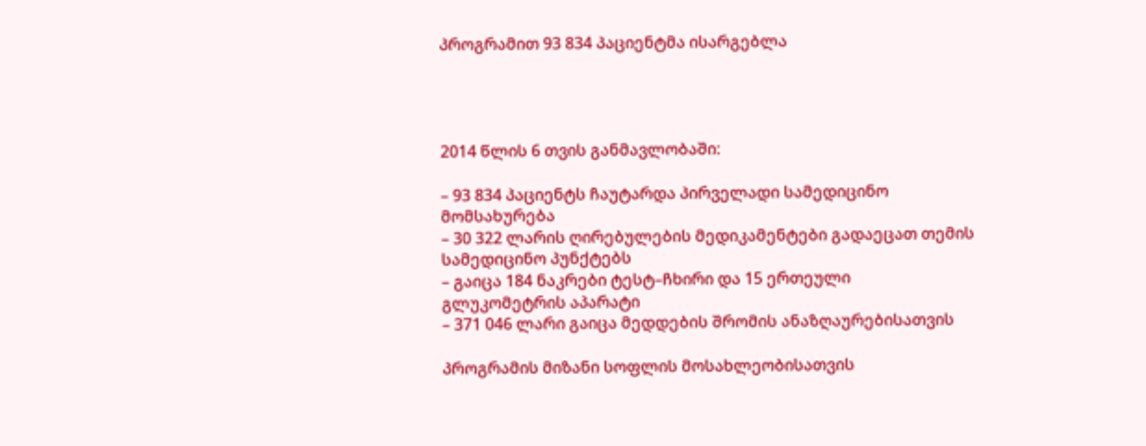პროგრამით 93 834 პაციენტმა ისარგებლა




2014 წლის 6 თვის განმავლობაში:

– 93 834 პაციენტს ჩაუტარდა პირველადი სამედიცინო მომსახურება
– 30 322 ლარის ღირებულების მედიკამენტები გადაეცათ თემის სამედიცინო პუნქტებს
– გაიცა 184 ნაკრები ტესტ–ჩხირი და 15 ერთეული გლუკომეტრის აპარატი
– 371 046 ლარი გაიცა მედდების შრომის ანაზღაურებისათვის

პროგრამის მიზანი სოფლის მოსახლეობისათვის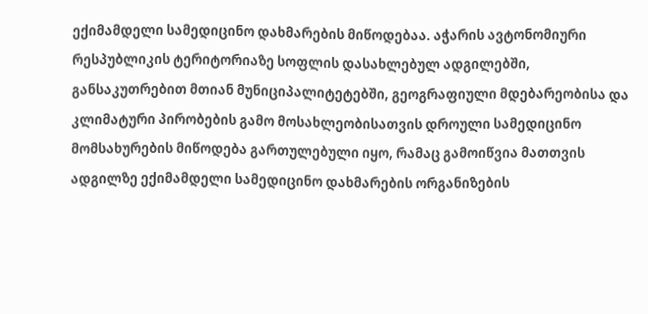ექიმამდელი სამედიცინო დახმარების მიწოდებაა. აჭარის ავტონომიური რესპუბლიკის ტერიტორიაზე სოფლის დასახლებულ ადგილებში, განსაკუთრებით მთიან მუნიციპალიტეტებში, გეოგრაფიული მდებარეობისა და კლიმატური პირობების გამო მოსახლეობისათვის დროული სამედიცინო მომსახურების მიწოდება გართულებული იყო, რამაც გამოიწვია მათთვის ადგილზე ექიმამდელი სამედიცინო დახმარების ორგანიზების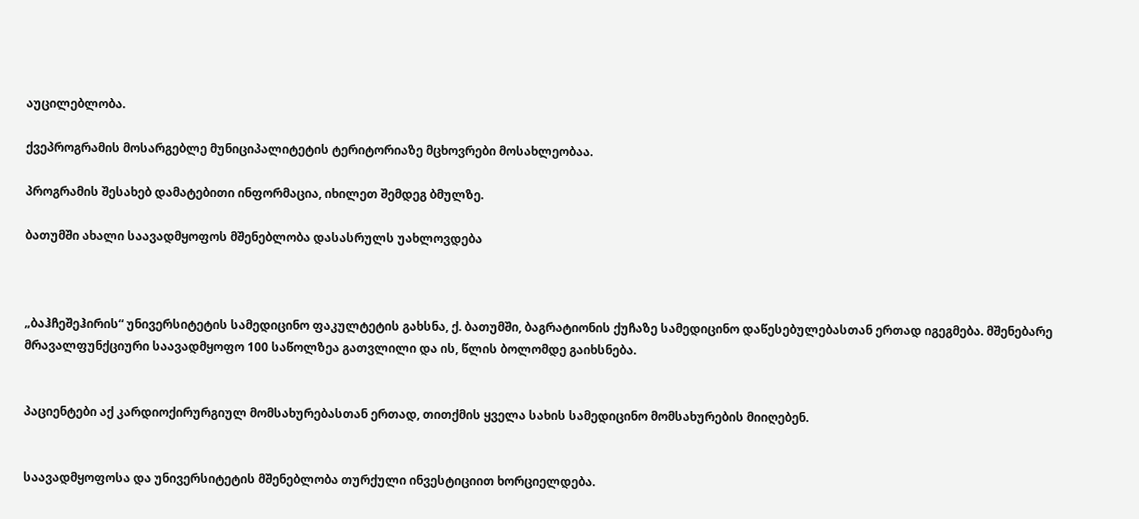აუცილებლობა.

ქვეპროგრამის მოსარგებლე მუნიციპალიტეტის ტერიტორიაზე მცხოვრები მოსახლეობაა.

პროგრამის შესახებ დამატებითი ინფორმაცია, იხილეთ შემდეგ ბმულზე.

ბათუმში ახალი საავადმყოფოს მშენებლობა დასასრულს უახლოვდება



„ბაჰჩეშეჰირის“ უნივერსიტეტის სამედიცინო ფაკულტეტის გახსნა, ქ. ბათუმში, ბაგრატიონის ქუჩაზე სამედიცინო დაწესებულებასთან ერთად იგეგმება. მშენებარე მრავალფუნქციური საავადმყოფო 100 საწოლზეა გათვლილი და ის, წლის ბოლომდე გაიხსნება.


პაციენტები აქ კარდიოქირურგიულ მომსახურებასთან ერთად, თითქმის ყველა სახის სამედიცინო მომსახურების მიიღებენ.


საავადმყოფოსა და უნივერსიტეტის მშენებლობა თურქული ინვესტიციით ხორციელდება.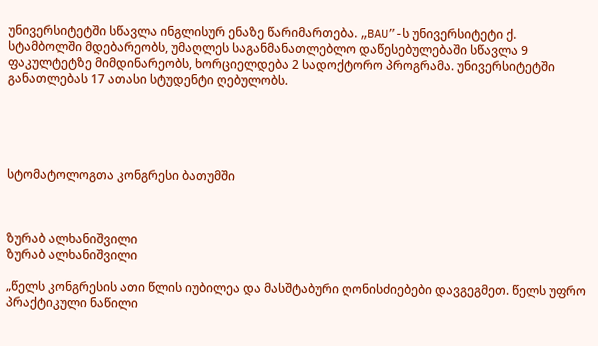უნივერსიტეტში სწავლა ინგლისურ ენაზე წარიმართება. „BAU”-ს უნივერსიტეტი ქ. სტამბოლში მდებარეობს, უმაღლეს საგანმანათლებლო დაწესებულებაში სწავლა 9 ფაკულტეტზე მიმდინარეობს, ხორციელდება 2 სადოქტორო პროგრამა. უნივერსიტეტში განათლებას 17 ათასი სტუდენტი ღებულობს.





სტომატოლოგთა კონგრესი ბათუმში



ზურაბ ალხანიშვილი
ზურაბ ალხანიშვილი

„წელს კონგრესის ათი წლის იუბილეა და მასშტაბური ღონისძიებები დავგეგმეთ. წელს უფრო პრაქტიკული ნაწილი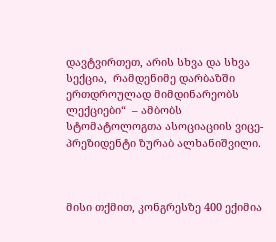დავტვირთეთ, არის სხვა და სხვა სექცია,  რამდენიმე დარბაზში ერთდროულად მიმდინარეობს ლექციები“  – ამბობს სტომატოლოგთა ასოციაციის ვიცე-პრეზიდენტი ზურაბ ალხანიშვილი.



მისი თქმით, კონგრესზე 400 ექიმია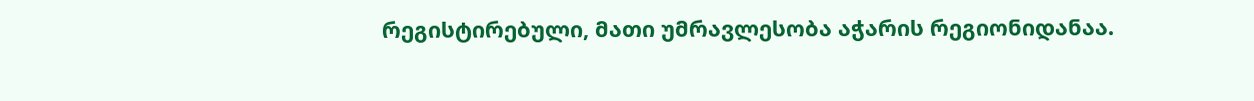რეგისტირებული, მათი უმრავლესობა აჭარის რეგიონიდანაა.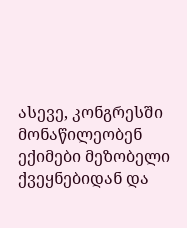ასევე, კონგრესში მონაწილეობენ  ექიმები მეზობელი ქვეყნებიდან და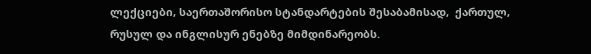ლექციები, საერთაშორისო სტანდარტების შესაბამისად,  ქართულ, რუსულ და ინგლისურ ენებზე მიმდინარეობს.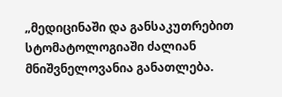„მედიცინაში და განსაკუთრებით  სტომატოლოგიაში ძალიან მნიშვნელოვანია განათლება.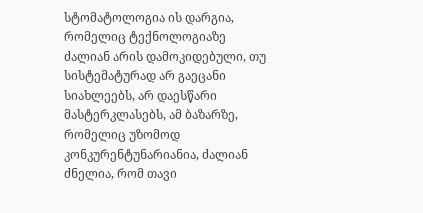სტომატოლოგია ის დარგია, რომელიც ტექნოლოგიაზე ძალიან არის დამოკიდებული, თუ სისტემატურად არ გაეცანი სიახლეებს, არ დაესწარი მასტერკლასებს, ამ ბაზარზე, რომელიც უზომოდ კონკურენტუნარიანია, ძალიან ძნელია, რომ თავი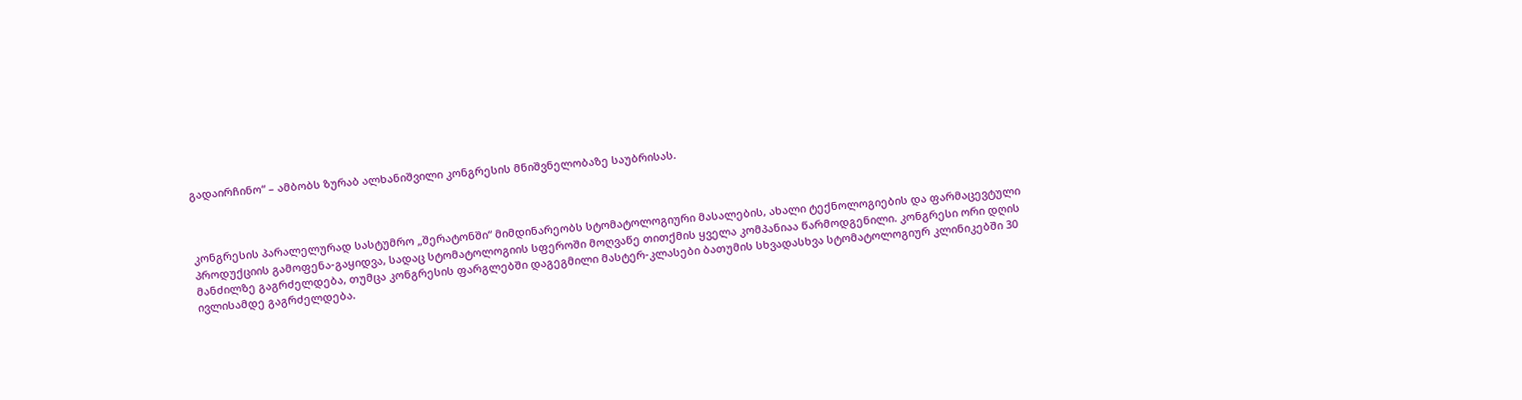გადაირჩინო“ – ამბობს ზურაბ ალხანიშვილი კონგრესის მნიშვნელობაზე საუბრისას.



კონგრესის პარალელურად სასტუმრო „შერატონში“ მიმდინარეობს სტომატოლოგიური მასალების, ახალი ტექნოლოგიების და ფარმაცევტული პროდუქციის გამოფენა-გაყიდვა, სადაც სტომატოლოგიის სფეროში მოღვაწე თითქმის ყველა კომპანიაა წარმოდგენილი. კონგრესი ორი დღის მანძილზე გაგრძელდება, თუმცა კონგრესის ფარგლებში დაგეგმილი მასტერ-კლასები ბათუმის სხვადასხვა სტომატოლოგიურ კლინიკებში 30 ივლისამდე გაგრძელდება.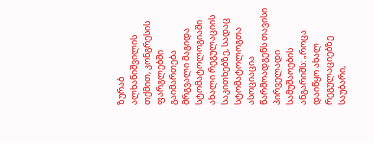ზურაბ ალხანიშვილის თქმით, კონგრესის ფარგლებში  გაიმართება მრგვალი მაგიდა სტომატოლოგიაში ახალი რეგულაციის საკითხებზე, სადაც სტომატოლოგთა ასოციაცია წარმოადგენს თავისი პირველადი სამუშაოების ანგარიშს: „როცა დაიწყო ახალ რეგულაციებზე საუბარი,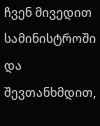ჩვენ მივედით  სამინისტროში და შევთანხმდით,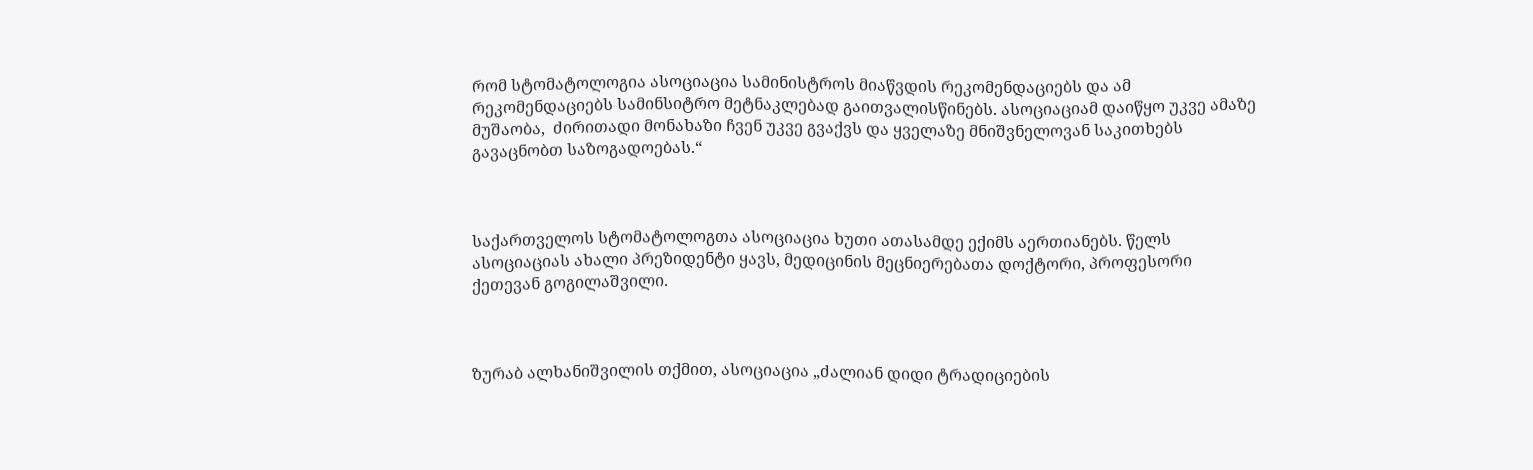რომ სტომატოლოგია ასოციაცია სამინისტროს მიაწვდის რეკომენდაციებს და ამ რეკომენდაციებს სამინსიტრო მეტნაკლებად გაითვალისწინებს. ასოციაციამ დაიწყო უკვე ამაზე მუშაობა,  ძირითადი მონახაზი ჩვენ უკვე გვაქვს და ყველაზე მნიშვნელოვან საკითხებს გავაცნობთ საზოგადოებას.“



საქართველოს სტომატოლოგთა ასოციაცია ხუთი ათასამდე ექიმს აერთიანებს. წელს ასოციაციას ახალი პრეზიდენტი ყავს, მედიცინის მეცნიერებათა დოქტორი, პროფესორი  ქეთევან გოგილაშვილი.



ზურაბ ალხანიშვილის თქმით, ასოციაცია „ძალიან დიდი ტრადიციების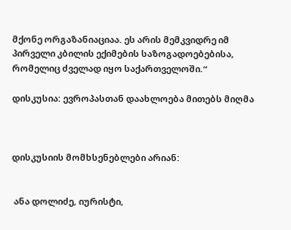მქონე ორგაზანიაციაა. ეს არის მემკვიდრე იმ პირველი კბილის ექიმების საზოგადოებებისა, რომელიც ძველად იყო საქართველოში.“

დისკუსია: ევროპასთან დაახლოება მითებს მიღმა



დისკუსიის მომხსენებლები არიან:


 ანა დოლიძე, იურისტი,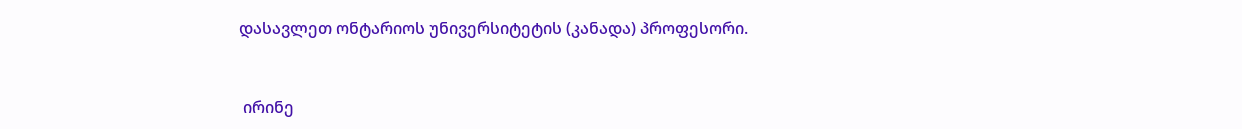დასავლეთ ონტარიოს უნივერსიტეტის (კანადა) პროფესორი.


 ირინე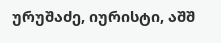ურუშაძე, იურისტი, აშშ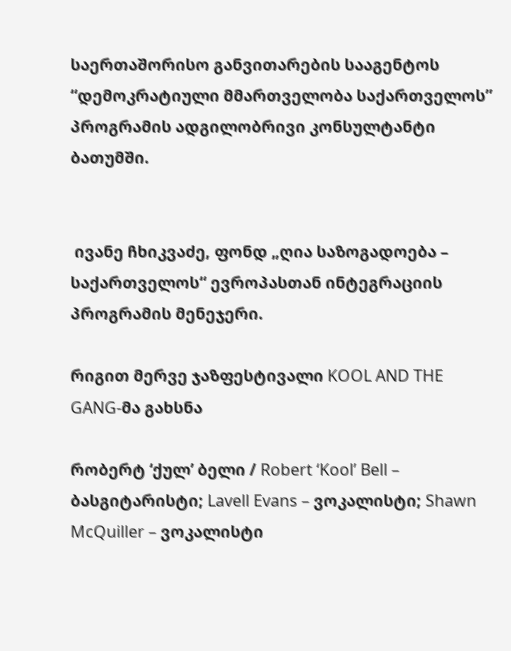საერთაშორისო განვითარების სააგენტოს “დემოკრატიული მმართველობა საქართველოს” პროგრამის ადგილობრივი კონსულტანტი ბათუმში.


 ივანე ჩხიკვაძე, ფონდ „ღია საზოგადოება – საქართველოს“ ევროპასთან ინტეგრაციის პროგრამის მენეჯერი.

რიგით მერვე ჯაზფესტივალი KOOL AND THE GANG-მა გახსნა

რობერტ ‘ქულ’ ბელი / Robert ‘Kool’ Bell – ბასგიტარისტი; Lavell Evans – ვოკალისტი; Shawn McQuiller – ვოკალისტი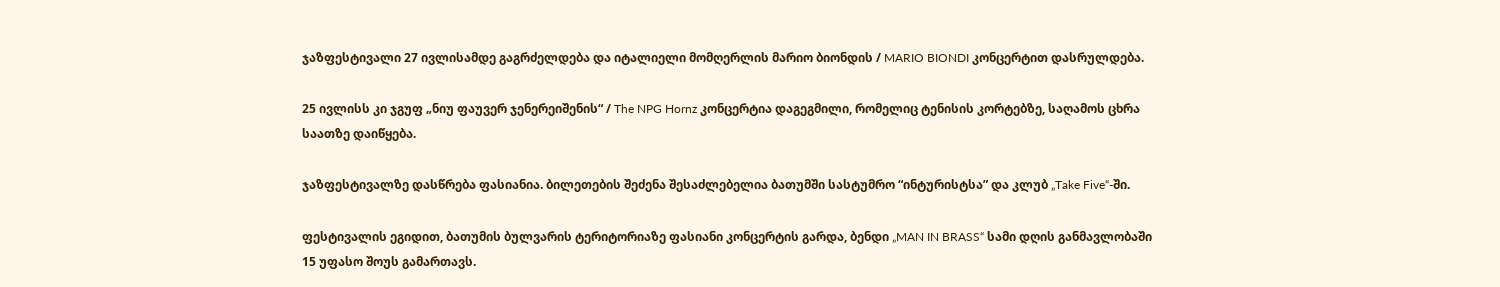ჯაზფესტივალი 27 ივლისამდე გაგრძელდება და იტალიელი მომღერლის მარიო ბიონდის / MARIO BIONDI კონცერტით დასრულდება.

25 ივლისს კი ჯგუფ „ნიუ ფაუვერ ჯენერეიშენის“ / The NPG Hornz კონცერტია დაგეგმილი, რომელიც ტენისის კორტებზე, საღამოს ცხრა საათზე დაიწყება.

ჯაზფესტივალზე დასწრება ფასიანია. ბილეთების შეძენა შესაძლებელია ბათუმში სასტუმრო “ინტურისტსა” და კლუბ „Take Five“-ში.

ფესტივალის ეგიდით, ბათუმის ბულვარის ტერიტორიაზე ფასიანი კონცერტის გარდა, ბენდი „MAN IN BRASS“ სამი დღის განმავლობაში 15 უფასო შოუს გამართავს.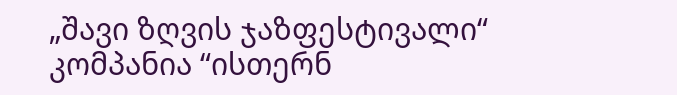„შავი ზღვის ჯაზფესტივალი“ კომპანია “ისთერნ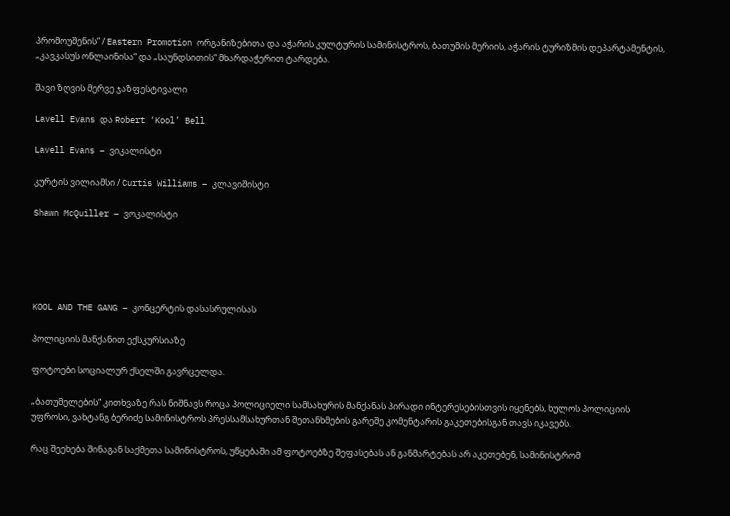პრომოუშენის” / Eastern Promotion ორგანიზებითა და აჭარის კულტურის სამინისტროს, ბათუმის მერიის, აჭარის ტურიზმის დეპარტამენტის, „კავკასუს ონლაინისა“ და „საუნდსითის“ მხარდაჭერით ტარდება.

შავი ზღვის მერვე ჯაზფესტივალი

Lavell Evans და Robert ‘Kool’ Bell

Lavell Evans – ვიკალისტი

კურტის ვილიამსი / Curtis Williams – კლავიშისტი

Shawn McQuiller – ვოკალისტი





KOOL AND THE GANG – კონცერტის დასასრულისას

პოლიციის მანქანით ექსკურსიაზე

ფოტოები სოციალურ ქსელში გავრცელდა.

„ბათუმელების“ კითხვაზე რას ნიშნავს როცა პოლიციელი სამსახურის მანქანას პირადი ინტერესებისთვის იყენებს, ხულოს პოლიციის უფროსი, ვახტანგ ბერიძე სამინისტროს პრესსამსახურთან შეთანხმების გარეშე კომენტარის გაკეთებისგან თავს იკავებს.

რაც შეეხება შინაგან საქმეთა სამინისტროს, უწყებაში ამ ფოტოებზე შეფასებას ან განმარტებას არ აკეთებენ, სამინისტრომ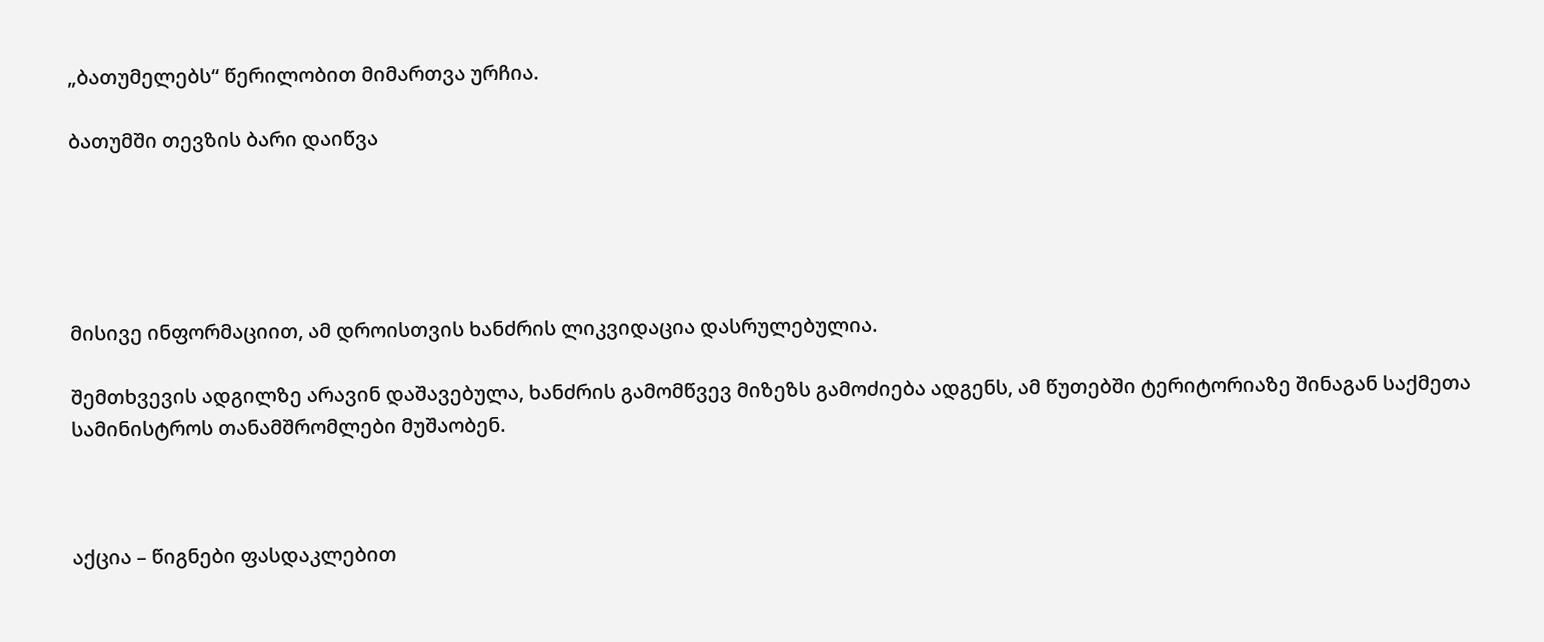„ბათუმელებს“ წერილობით მიმართვა ურჩია.

ბათუმში თევზის ბარი დაიწვა





მისივე ინფორმაციით, ამ დროისთვის ხანძრის ლიკვიდაცია დასრულებულია.

შემთხვევის ადგილზე არავინ დაშავებულა, ხანძრის გამომწვევ მიზეზს გამოძიება ადგენს, ამ წუთებში ტერიტორიაზე შინაგან საქმეთა სამინისტროს თანამშრომლები მუშაობენ.



აქცია – წიგნები ფასდაკლებით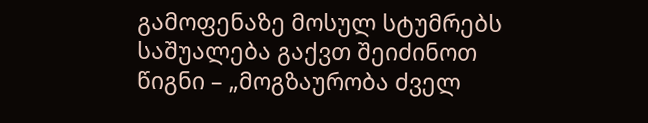გამოფენაზე მოსულ სტუმრებს საშუალება გაქვთ შეიძინოთ წიგნი – „მოგზაურობა ძველ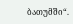ბათუმში“.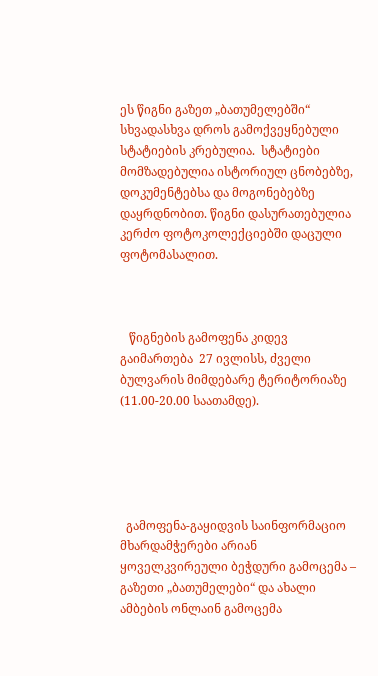ეს წიგნი გაზეთ „ბათუმელებში“ სხვადასხვა დროს გამოქვეყნებული სტატიების კრებულია.  სტატიები მომზადებულია ისტორიულ ცნობებზე, დოკუმენტებსა და მოგონებებზე დაყრდნობით. წიგნი დასურათებულია კერძო ფოტოკოლექციებში დაცული ფოტომასალით.



   წიგნების გამოფენა კიდევ გაიმართება  27 ივლისს, ძველი ბულვარის მიმდებარე ტერიტორიაზე (11.00-20.00 საათამდე).





  გამოფენა-გაყიდვის საინფორმაციო მხარდამჭერები არიან ყოველკვირეული ბეჭდური გამოცემა – გაზეთი „ბათუმელები“ და ახალი ამბების ონლაინ გამოცემა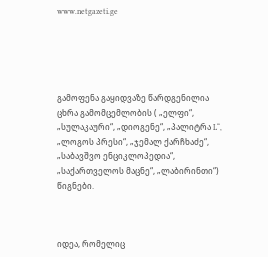www.netgazeti.ge





გამოფენა გაყიდვაზე წარდგენილია  ცხრა გამომცემლობის ( „ელფი“, „სულაკაური“, „დიოგენე“, „პალიტრა L“, „ლოგოს პრესი“, „ჯემალ ქარჩხაძე“, „საბავშვო ენციკლოპედია“, „საქართველოს მაცნე“, „ლაბირინთი“) წიგნები.



იდეა, რომელიც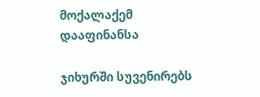მოქალაქემ დააფინანსა

ჯიხურში სუვენირებს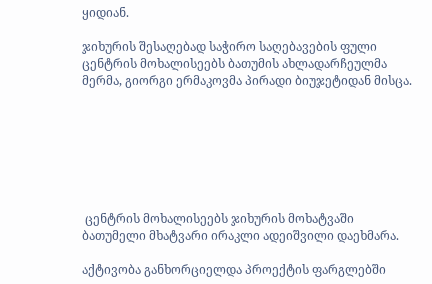ყიდიან.

ჯიხურის შესაღებად საჭირო საღებავების ფული ცენტრის მოხალისეებს ბათუმის ახლადარჩეულმა მერმა, გიორგი ერმაკოვმა პირადი ბიუჯეტიდან მისცა.







 ცენტრის მოხალისეებს ჯიხურის მოხატვაში ბათუმელი მხატვარი ირაკლი ადეიშვილი დაეხმარა.

აქტივობა განხორციელდა პროექტის ფარგლებში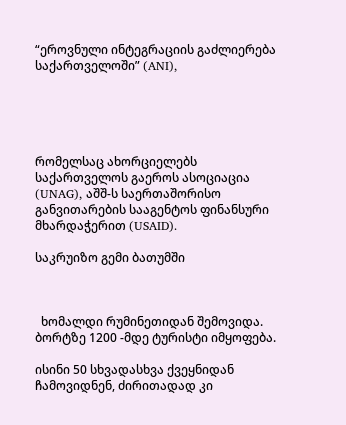“ეროვნული ინტეგრაციის გაძლიერება საქართველოში” (ANI),





რომელსაც ახორციელებს საქართველოს გაეროს ასოციაცია (UNAG), აშშ-ს საერთაშორისო განვითარების სააგენტოს ფინანსური მხარდაჭერით (USAID).

საკრუიზო გემი ბათუმში



  ხომალდი რუმინეთიდან შემოვიდა. ბორტზე 1200 -მდე ტურისტი იმყოფება.

ისინი 50 სხვადასხვა ქვეყნიდან ჩამოვიდნენ, ძირითადად კი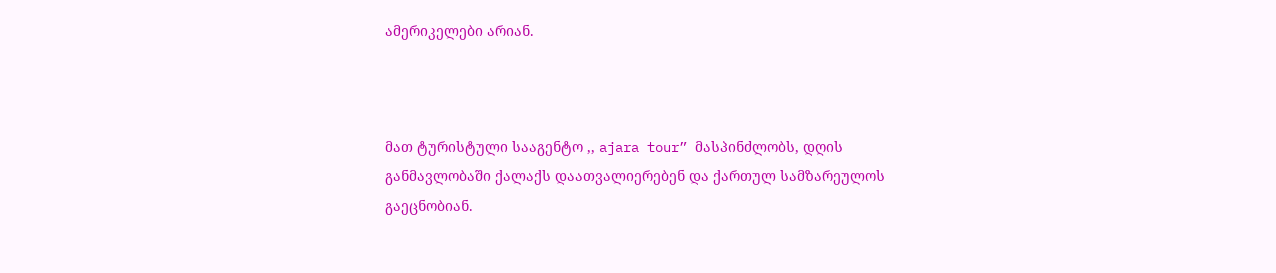ამერიკელები არიან.



მათ ტურისტული სააგენტო ,, ajara tour” მასპინძლობს, დღის განმავლობაში ქალაქს დაათვალიერებენ და ქართულ სამზარეულოს გაეცნობიან.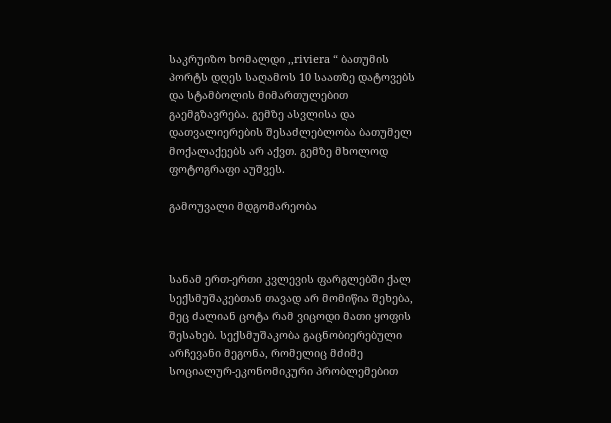საკრუიზო ხომალდი ,,riviera “ ბათუმის პორტს დღეს საღამოს 10 საათზე დატოვებს და სტამბოლის მიმართულებით გაემგზავრება. გემზე ასვლისა და დათვალიერების შესაძლებლობა ბათუმელ მოქალაქეებს არ აქვთ. გემზე მხოლოდ ფოტოგრაფი აუშვეს.

გამოუვალი მდგომარეობა



სანამ ერთ-ერთი კვლევის ფარგლებში ქალ სექსმუშაკებთან თავად არ მომიწია შეხება, მეც ძალიან ცოტა რამ ვიცოდი მათი ყოფის შესახებ. სექსმუშაკობა გაცნობიერებული არჩევანი მეგონა, რომელიც მძიმე სოციალურ-ეკონომიკური პრობლემებით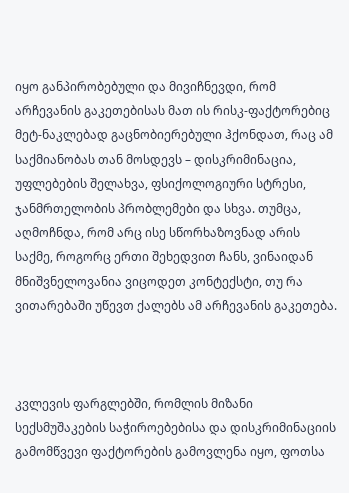იყო განპირობებული და მივიჩნევდი, რომ არჩევანის გაკეთებისას მათ ის რისკ-ფაქტორებიც მეტ-ნაკლებად გაცნობიერებული ჰქონდათ, რაც ამ საქმიანობას თან მოსდევს – დისკრიმინაცია, უფლებების შელახვა, ფსიქოლოგიური სტრესი, ჯანმრთელობის პრობლემები და სხვა. თუმცა, აღმოჩნდა, რომ არც ისე სწორხაზოვნად არის საქმე, როგორც ერთი შეხედვით ჩანს, ვინაიდან მნიშვნელოვანია ვიცოდეთ კონტექსტი, თუ რა ვითარებაში უწევთ ქალებს ამ არჩევანის გაკეთება.



კვლევის ფარგლებში, რომლის მიზანი სექსმუშაკების საჭიროებებისა და დისკრიმინაციის გამომწვევი ფაქტორების გამოვლენა იყო, ფოთსა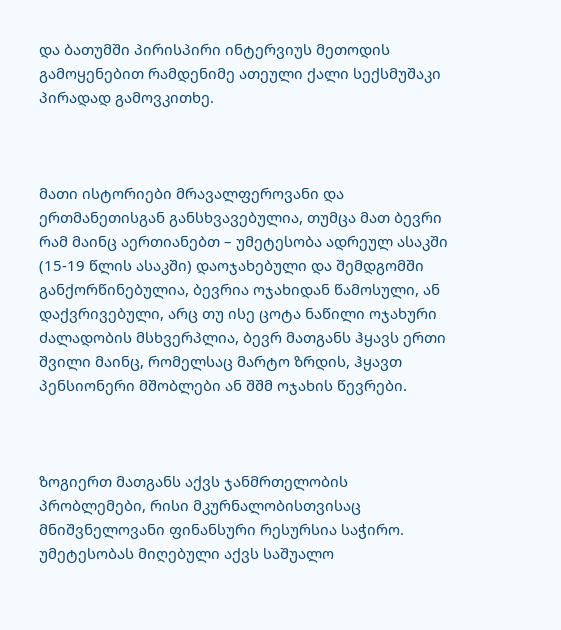და ბათუმში პირისპირი ინტერვიუს მეთოდის გამოყენებით რამდენიმე ათეული ქალი სექსმუშაკი პირადად გამოვკითხე.



მათი ისტორიები მრავალფეროვანი და ერთმანეთისგან განსხვავებულია, თუმცა მათ ბევრი რამ მაინც აერთიანებთ – უმეტესობა ადრეულ ასაკში (15-19 წლის ასაკში) დაოჯახებული და შემდგომში განქორწინებულია, ბევრია ოჯახიდან წამოსული, ან დაქვრივებული, არც თუ ისე ცოტა ნაწილი ოჯახური ძალადობის მსხვერპლია, ბევრ მათგანს ჰყავს ერთი შვილი მაინც, რომელსაც მარტო ზრდის, ჰყავთ პენსიონერი მშობლები ან შშმ ოჯახის წევრები.



ზოგიერთ მათგანს აქვს ჯანმრთელობის პრობლემები, რისი მკურნალობისთვისაც მნიშვნელოვანი ფინანსური რესურსია საჭირო. უმეტესობას მიღებული აქვს საშუალო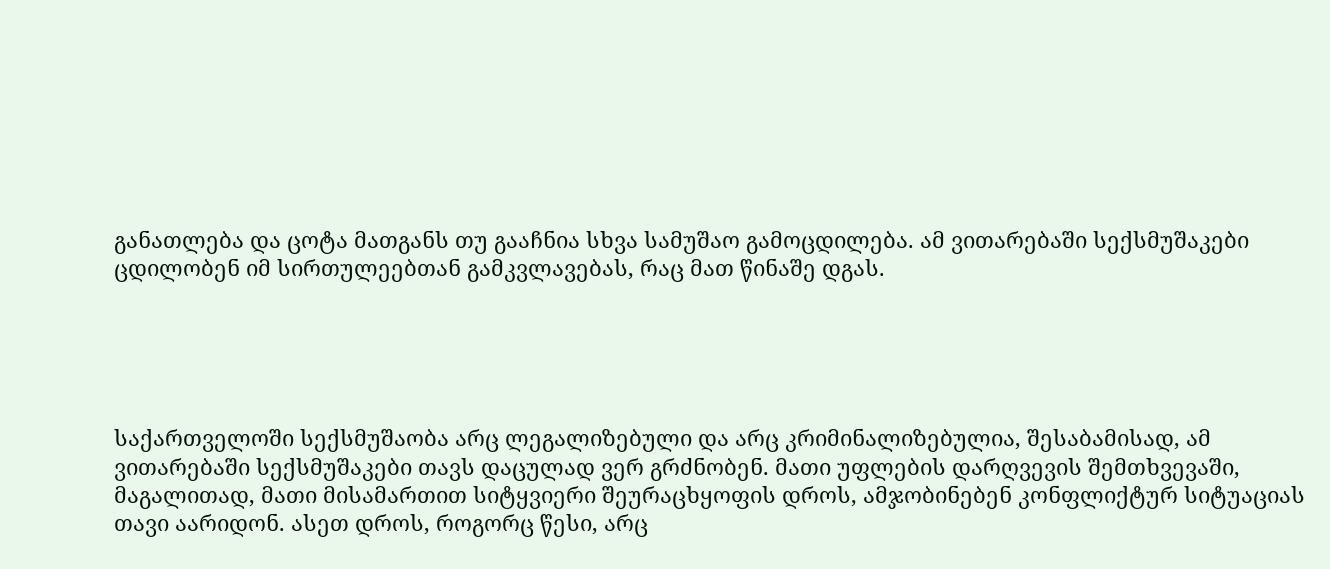განათლება და ცოტა მათგანს თუ გააჩნია სხვა სამუშაო გამოცდილება. ამ ვითარებაში სექსმუშაკები ცდილობენ იმ სირთულეებთან გამკვლავებას, რაც მათ წინაშე დგას.





საქართველოში სექსმუშაობა არც ლეგალიზებული და არც კრიმინალიზებულია, შესაბამისად, ამ ვითარებაში სექსმუშაკები თავს დაცულად ვერ გრძნობენ. მათი უფლების დარღვევის შემთხვევაში, მაგალითად, მათი მისამართით სიტყვიერი შეურაცხყოფის დროს, ამჯობინებენ კონფლიქტურ სიტუაციას თავი აარიდონ. ასეთ დროს, როგორც წესი, არც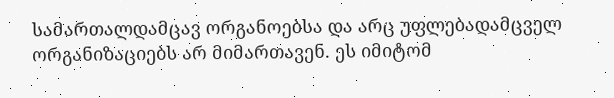სამართალდამცავ ორგანოებსა და არც უფლებადამცველ ორგანიზაციებს არ მიმართავენ. ეს იმიტომ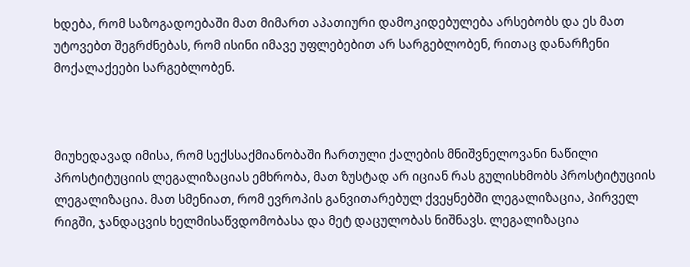ხდება, რომ საზოგადოებაში მათ მიმართ აპათიური დამოკიდებულება არსებობს და ეს მათ უტოვებთ შეგრძნებას, რომ ისინი იმავე უფლებებით არ სარგებლობენ, რითაც დანარჩენი მოქალაქეები სარგებლობენ.



მიუხედავად იმისა, რომ სექსსაქმიანობაში ჩართული ქალების მნიშვნელოვანი ნაწილი პროსტიტუციის ლეგალიზაციას ემხრობა, მათ ზუსტად არ იციან რას გულისხმობს პროსტიტუციის ლეგალიზაცია. მათ სმენიათ, რომ ევროპის განვითარებულ ქვეყნებში ლეგალიზაცია, პირველ რიგში, ჯანდაცვის ხელმისაწვდომობასა და მეტ დაცულობას ნიშნავს. ლეგალიზაცია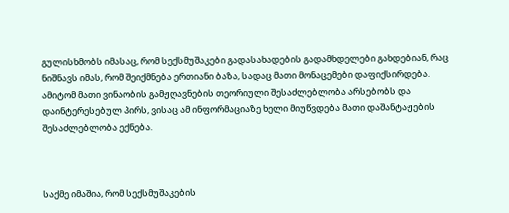გულისხმობს იმასაც, რომ სექსმუშაკები გადასახადების გადამხდელები გახდებიან, რაც ნიშნავს იმას, რომ შეიქმნება ერთიანი ბაზა, სადაც მათი მონაცემები დაფიქსირდება. ამიტომ მათი ვინაობის გამჟღავნების თეორიული შესაძლებლობა არსებობს და დაინტერესებულ პირს, ვისაც ამ ინფორმაციაზე ხელი მიუწვდება მათი დაშანტაჟების შესაძლებლობა ექნება.



საქმე იმაშია, რომ სექსმუშაკების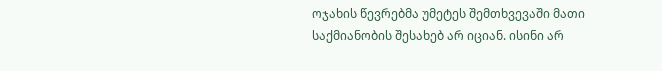ოჯახის წევრებმა უმეტეს შემთხვევაში მათი საქმიანობის შესახებ არ იციან. ისინი არ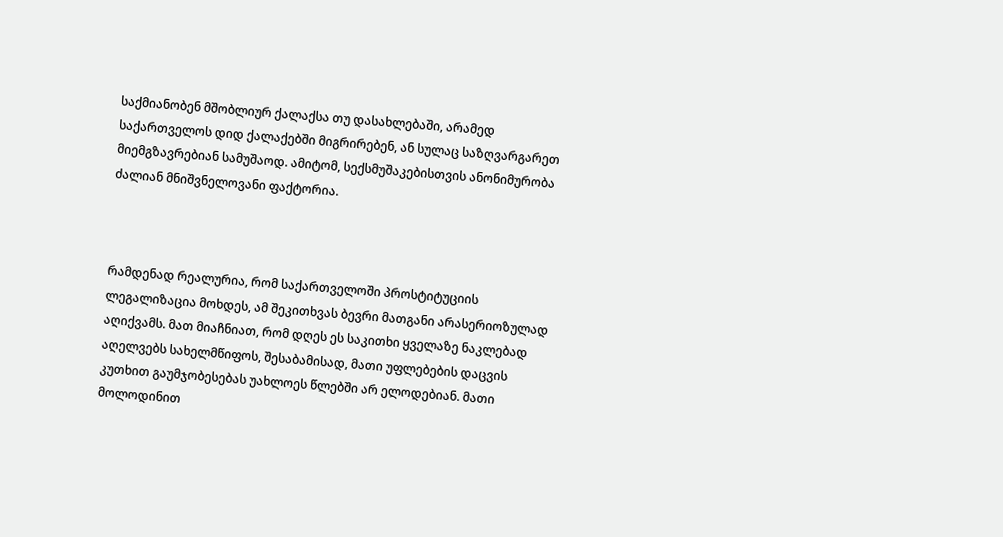საქმიანობენ მშობლიურ ქალაქსა თუ დასახლებაში, არამედ საქართველოს დიდ ქალაქებში მიგრირებენ, ან სულაც საზღვარგარეთ მიემგზავრებიან სამუშაოდ. ამიტომ, სექსმუშაკებისთვის ანონიმურობა ძალიან მნიშვნელოვანი ფაქტორია.



რამდენად რეალურია, რომ საქართველოში პროსტიტუციის ლეგალიზაცია მოხდეს, ამ შეკითხვას ბევრი მათგანი არასერიოზულად აღიქვამს. მათ მიაჩნიათ, რომ დღეს ეს საკითხი ყველაზე ნაკლებად აღელვებს სახელმწიფოს, შესაბამისად, მათი უფლებების დაცვის კუთხით გაუმჯობესებას უახლოეს წლებში არ ელოდებიან. მათი მოლოდინით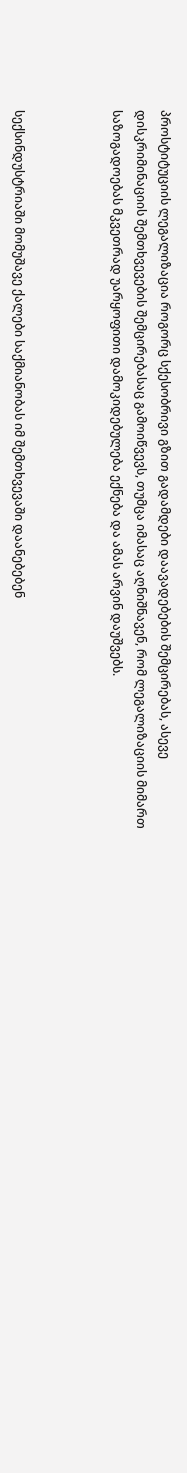პროსტიტუციის ლეგალიზაცია როგორც სქესობრივი გზით გადამდები დაავადებების შემცირებას, ასევე დისკრიმინაციის შემთხვევების შემცირებასაც გამოიწვევს, თუმცა იმასაც აღნიშნავენ, რომ ლეგალიზაციის მიმართ საზოგადოებას მკვეთრად უარყოფითი დამოკიდებულება ექნება და ამას არვინ დაუშვებს.



სექსინდუსტრიაში მომუშავე ქალები საქმიანობას იმ შემთხვევაში დაანებებენ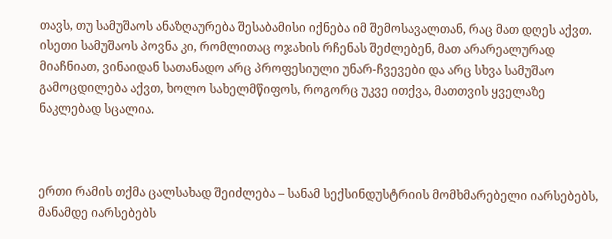თავს, თუ სამუშაოს ანაზღაურება შესაბამისი იქნება იმ შემოსავალთან, რაც მათ დღეს აქვთ. ისეთი სამუშაოს პოვნა კი, რომლითაც ოჯახის რჩენას შეძლებენ, მათ არარეალურად მიაჩნიათ, ვინაიდან სათანადო არც პროფესიული უნარ-ჩვევები და არც სხვა სამუშაო გამოცდილება აქვთ, ხოლო სახელმწიფოს, როგორც უკვე ითქვა, მათთვის ყველაზე ნაკლებად სცალია.



ერთი რამის თქმა ცალსახად შეიძლება – სანამ სექსინდუსტრიის მომხმარებელი იარსებებს, მანამდე იარსებებს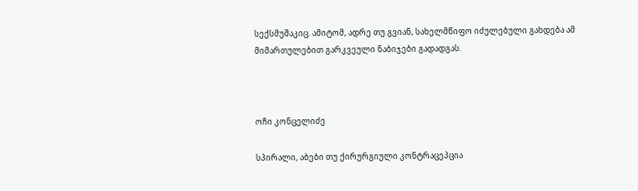სექსმუშაკიც. ამიტომ, ადრე თუ გვიან, სახელმწიფო იძულებული გახდება ამ მიმართულებით გარკვეული ნაბიჯები გადადგას.



ოჩი კონცელიძე

სპირალი, აბები თუ ქირურგიული კონტრაცეპცია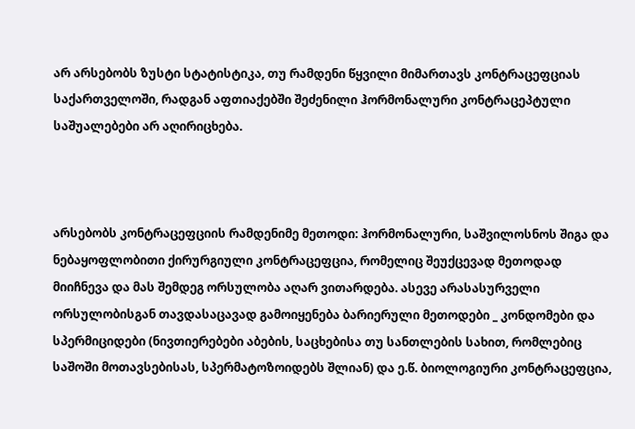არ არსებობს ზუსტი სტატისტიკა, თუ რამდენი წყვილი მიმართავს კონტრაცეფციას საქართველოში, რადგან აფთიაქებში შეძენილი ჰორმონალური კონტრაცეპტული საშუალებები არ აღირიცხება.



არსებობს კონტრაცეფციის რამდენიმე მეთოდი: ჰორმონალური, საშვილოსნოს შიგა და ნებაყოფლობითი ქირურგიული კონტრაცეფცია, რომელიც შეუქცევად მეთოდად მიიჩნევა და მას შემდეგ ორსულობა აღარ ვითარდება. ასევე არასასურველი ორსულობისგან თავდასაცავად გამოიყენება ბარიერული მეთოდები _ კონდომები და სპერმიციდები (ნივთიერებები აბების, საცხებისა თუ სანთლების სახით, რომლებიც საშოში მოთავსებისას, სპერმატოზოიდებს შლიან) და ე.წ. ბიოლოგიური კონტრაცეფცია,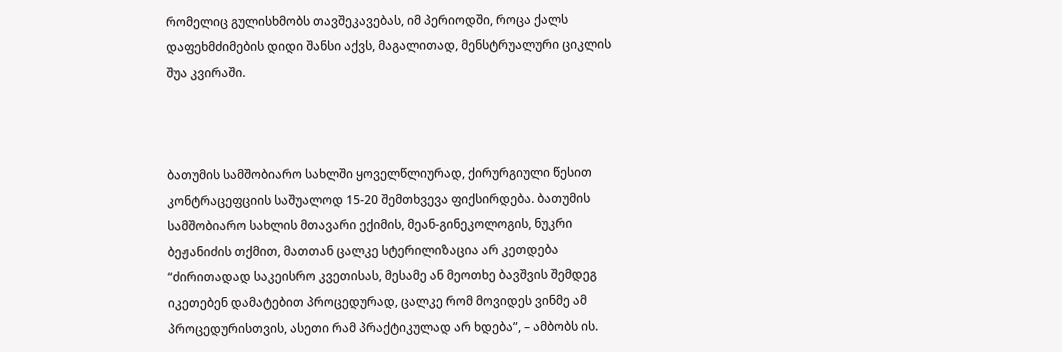რომელიც გულისხმობს თავშეკავებას, იმ პერიოდში, როცა ქალს დაფეხმძიმების დიდი შანსი აქვს, მაგალითად, მენსტრუალური ციკლის შუა კვირაში.



ბათუმის სამშობიარო სახლში ყოველწლიურად, ქირურგიული წესით კონტრაცეფციის საშუალოდ 15-20 შემთხვევა ფიქსირდება. ბათუმის სამშობიარო სახლის მთავარი ექიმის, მეან-გინეკოლოგის, ნუკრი ბეჟანიძის თქმით, მათთან ცალკე სტერილიზაცია არ კეთდება “ძირითადად საკეისრო კვეთისას, მესამე ან მეოთხე ბავშვის შემდეგ იკეთებენ დამატებით პროცედურად, ცალკე რომ მოვიდეს ვინმე ამ პროცედურისთვის, ასეთი რამ პრაქტიკულად არ ხდება”, – ამბობს ის.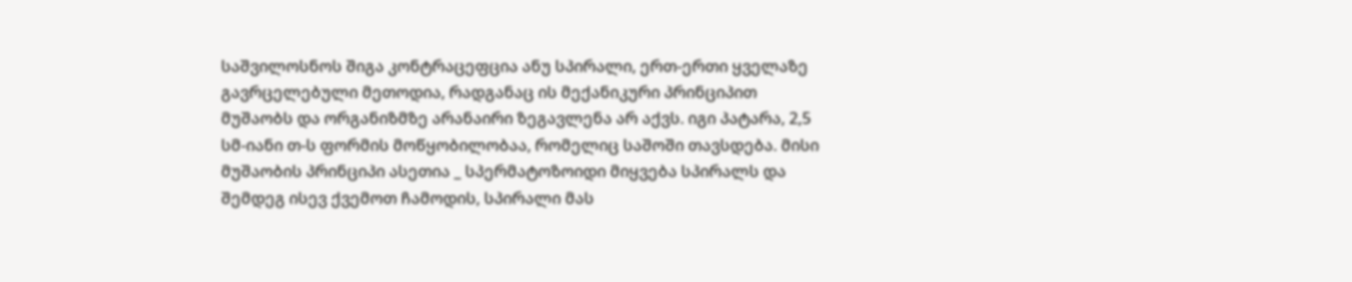საშვილოსნოს შიგა კონტრაცეფცია ანუ სპირალი, ერთ-ერთი ყველაზე გავრცელებული მეთოდია, რადგანაც ის მექანიკური პრინციპით მუშაობს და ორგანიზმზე არანაირი ზეგავლენა არ აქვს. იგი პატარა, 2,5 სმ-იანი თ-ს ფორმის მოწყობილობაა, რომელიც საშოში თავსდება. მისი მუშაობის პრინციპი ასეთია _ სპერმატოზოიდი მიყვება სპირალს და შემდეგ ისევ ქვემოთ ჩამოდის, სპირალი მას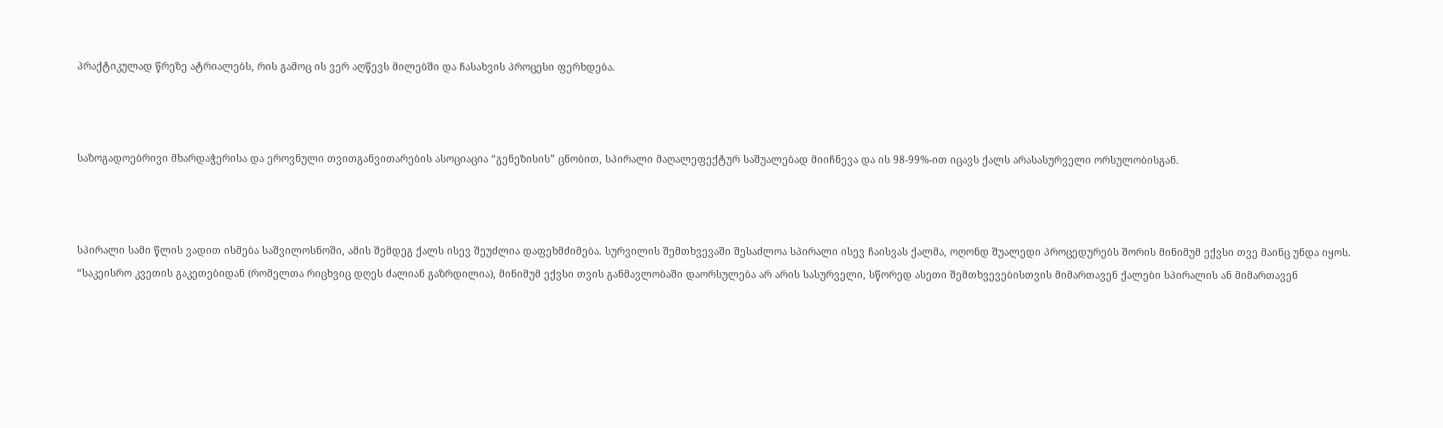პრაქტიკულად წრეზე ატრიალებს, რის გამოც ის ვერ აღწევს მილებში და ჩასახვის პროცესი ფერხდება.



საზოგადოებრივი მხარდაჭერისა და ეროვნული თვითგანვითარების ასოციაცია “გენეზისის” ცნობით, სპირალი მაღალეფექტურ საშუალებად მიიჩნევა და ის 98-99%-ით იცავს ქალს არასასურველი ორსულობისგან.



სპირალი სამი წლის ვადით ისმება საშვილოსნოში, ამის შემდეგ ქალს ისევ შეუძლია დაფეხმძიმება. სურვილის შემთხვევაში შესაძლოა სპირალი ისევ ჩაისვას ქალმა, ოღონდ შუალედი პროცედურებს შორის მინიმუმ ექვსი თვე მაინც უნდა იყოს. “საკეისრო კვეთის გაკეთებიდან (რომელთა რიცხვიც დღეს ძალიან გაზრდილია), მინიმუმ ექვსი თვის განმავლობაში დაორსულება არ არის სასურველი, სწორედ ასეთი შემთხვევებისთვის მიმართავენ ქალები სპირალის ან მიმართავენ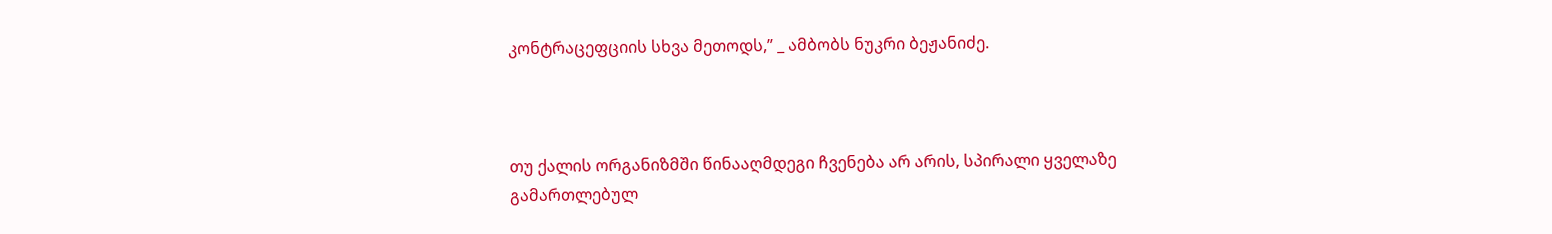კონტრაცეფციის სხვა მეთოდს,” _ ამბობს ნუკრი ბეჟანიძე.



თუ ქალის ორგანიზმში წინააღმდეგი ჩვენება არ არის, სპირალი ყველაზე გამართლებულ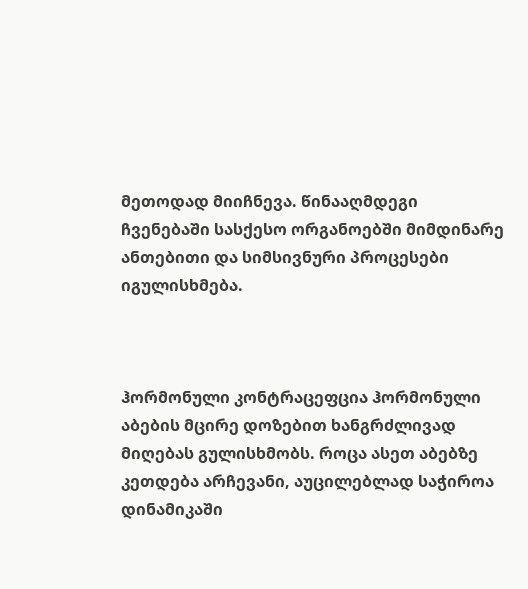მეთოდად მიიჩნევა. წინააღმდეგი ჩვენებაში სასქესო ორგანოებში მიმდინარე ანთებითი და სიმსივნური პროცესები იგულისხმება.



ჰორმონული კონტრაცეფცია ჰორმონული აბების მცირე დოზებით ხანგრძლივად მიღებას გულისხმობს. როცა ასეთ აბებზე კეთდება არჩევანი, აუცილებლად საჭიროა დინამიკაში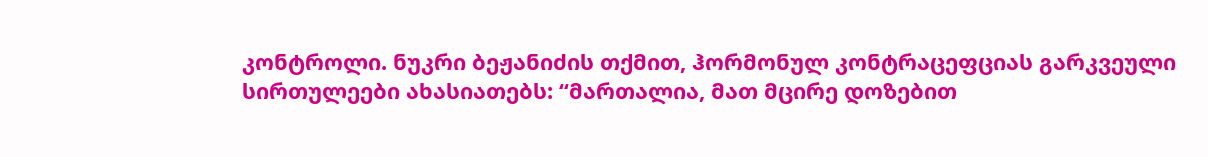კონტროლი. ნუკრი ბეჟანიძის თქმით, ჰორმონულ კონტრაცეფციას გარკვეული სირთულეები ახასიათებს: “მართალია, მათ მცირე დოზებით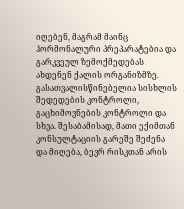იღებენ, მაგრამ მაინც ჰორმონალური პრეპარატებია და გარკვეულ ზემოქმედებას ახდენენ ქალის ორგანიზმზე. გასათვალისწინებელია სისხლის შედედების კონტროლი, გაცხიმოვნების კონტროლი და სხვა. შესაბამისად, მათი ექიმთან კონსულტაციის გარეშე შეძენა და მიღება, ბევრ რისკთან არის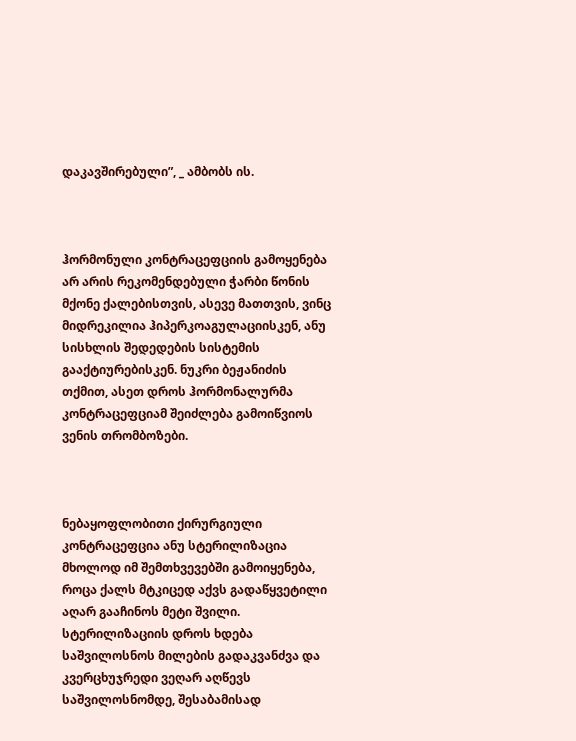დაკავშირებული”, _ ამბობს ის.



ჰორმონული კონტრაცეფციის გამოყენება არ არის რეკომენდებული ჭარბი წონის მქონე ქალებისთვის, ასევე მათთვის, ვინც მიდრეკილია ჰიპერკოაგულაციისკენ, ანუ სისხლის შედედების სისტემის გააქტიურებისკენ. ნუკრი ბეჟანიძის თქმით, ასეთ დროს ჰორმონალურმა კონტრაცეფციამ შეიძლება გამოიწვიოს ვენის თრომბოზები.



ნებაყოფლობითი ქირურგიული კონტრაცეფცია ანუ სტერილიზაცია მხოლოდ იმ შემთხვევებში გამოიყენება, როცა ქალს მტკიცედ აქვს გადაწყვეტილი აღარ გააჩინოს მეტი შვილი. სტერილიზაციის დროს ხდება საშვილოსნოს მილების გადაკვანძვა და კვერცხუჯრედი ვეღარ აღწევს საშვილოსნომდე, შესაბამისად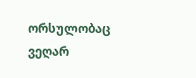ორსულობაც ვეღარ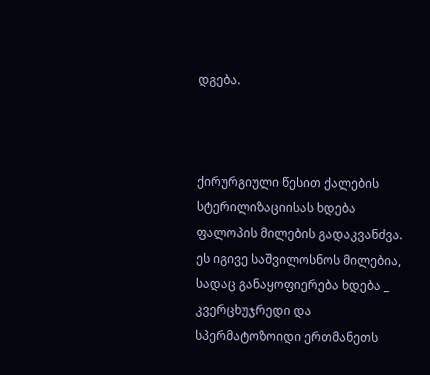დგება.



ქირურგიული წესით ქალების სტერილიზაციისას ხდება ფალოპის მილების გადაკვანძვა. ეს იგივე საშვილოსნოს მილებია, სადაც განაყოფიერება ხდება _ კვერცხუჯრედი და სპერმატოზოიდი ერთმანეთს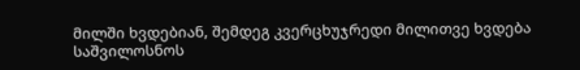მილში ხვდებიან, შემდეგ კვერცხუჯრედი მილითვე ხვდება საშვილოსნოს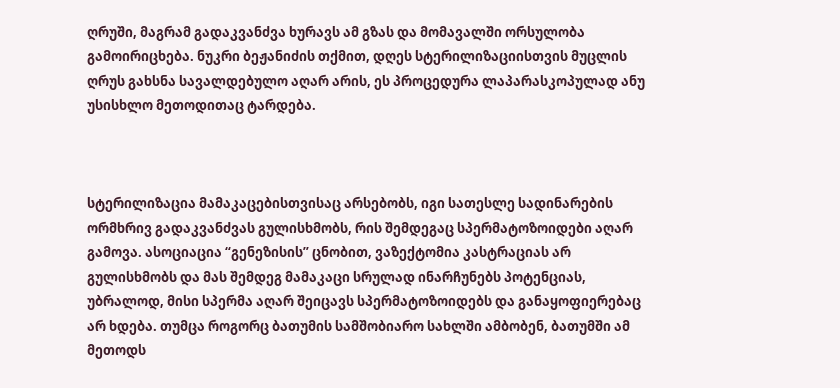ღრუში, მაგრამ გადაკვანძვა ხურავს ამ გზას და მომავალში ორსულობა გამოირიცხება. ნუკრი ბეჟანიძის თქმით, დღეს სტერილიზაციისთვის მუცლის ღრუს გახსნა სავალდებულო აღარ არის, ეს პროცედურა ლაპარასკოპულად ანუ უსისხლო მეთოდითაც ტარდება.



სტერილიზაცია მამაკაცებისთვისაც არსებობს, იგი სათესლე სადინარების ორმხრივ გადაკვანძვას გულისხმობს, რის შემდეგაც სპერმატოზოიდები აღარ გამოვა. ასოციაცია “გენეზისის” ცნობით, ვაზექტომია კასტრაციას არ გულისხმობს და მას შემდეგ მამაკაცი სრულად ინარჩუნებს პოტენციას, უბრალოდ, მისი სპერმა აღარ შეიცავს სპერმატოზოიდებს და განაყოფიერებაც არ ხდება. თუმცა როგორც ბათუმის სამშობიარო სახლში ამბობენ, ბათუმში ამ მეთოდს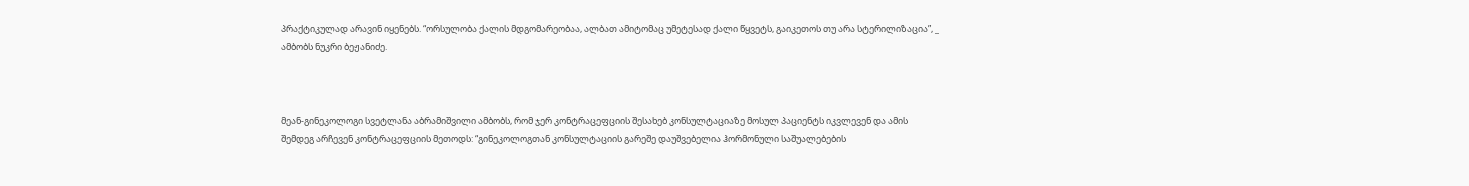პრაქტიკულად არავინ იყენებს. “ორსულობა ქალის მდგომარეობაა, ალბათ ამიტომაც უმეტესად ქალი წყვეტს, გაიკეთოს თუ არა სტერილიზაცია”, _ ამბობს ნუკრი ბეჟანიძე.



მეან-გინეკოლოგი სვეტლანა აბრამიშვილი ამბობს, რომ ჯერ კონტრაცეფციის შესახებ კონსულტაციაზე მოსულ პაციენტს იკვლევენ და ამის შემდეგ არჩევენ კონტრაცეფციის მეთოდს: “გინეკოლოგთან კონსულტაციის გარეშე დაუშვებელია ჰორმონული საშუალებების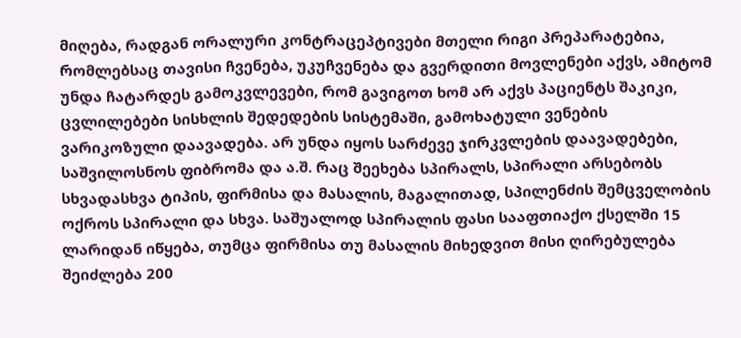მიღება, რადგან ორალური კონტრაცეპტივები მთელი რიგი პრეპარატებია, რომლებსაც თავისი ჩვენება, უკუჩვენება და გვერდითი მოვლენები აქვს, ამიტომ უნდა ჩატარდეს გამოკვლევები, რომ გავიგოთ ხომ არ აქვს პაციენტს შაკიკი, ცვლილებები სისხლის შედედების სისტემაში, გამოხატული ვენების ვარიკოზული დაავადება. არ უნდა იყოს სარძევე ჯირკვლების დაავადებები, საშვილოსნოს ფიბრომა და ა.შ. რაც შეეხება სპირალს, სპირალი არსებობს სხვადასხვა ტიპის, ფირმისა და მასალის, მაგალითად, სპილენძის შემცველობის ოქროს სპირალი და სხვა. საშუალოდ სპირალის ფასი სააფთიაქო ქსელში 15 ლარიდან იწყება, თუმცა ფირმისა თუ მასალის მიხედვით მისი ღირებულება შეიძლება 200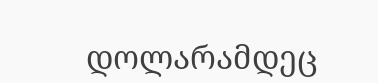დოლარამდეც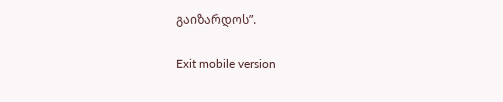გაიზარდოს”.

Exit mobile version